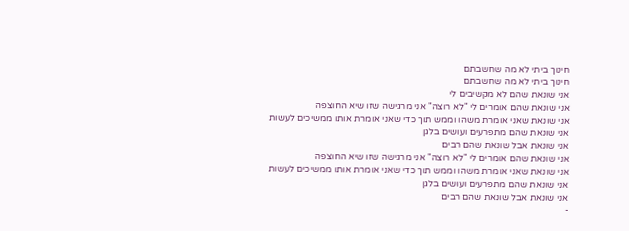חינוך ביתי לא מה שחשבתם
חינוך ביתי לא מה שחשבתם
אני שונאת שהם לא מקשיבים לי
אני שונאת שהם אומרים לי "לא רוצה" אני מרגישה שזו שיא החוצפה
אני שונאת שאני אומרת משהו וממש תוך כדי שאני אומרת אותו ממשיכים לעשות
אני שונאת שהם מתפרעים ועושים בלגן
אני שונאת אבל שונאת שהם רבים
אני שונאת שהם אומרים לי "לא רוצה" אני מרגישה שזו שיא החוצפה
אני שונאת שאני אומרת משהו וממש תוך כדי שאני אומרת אותו ממשיכים לעשות
אני שונאת שהם מתפרעים ועושים בלגן
אני שונאת אבל שונאת שהם רבים
-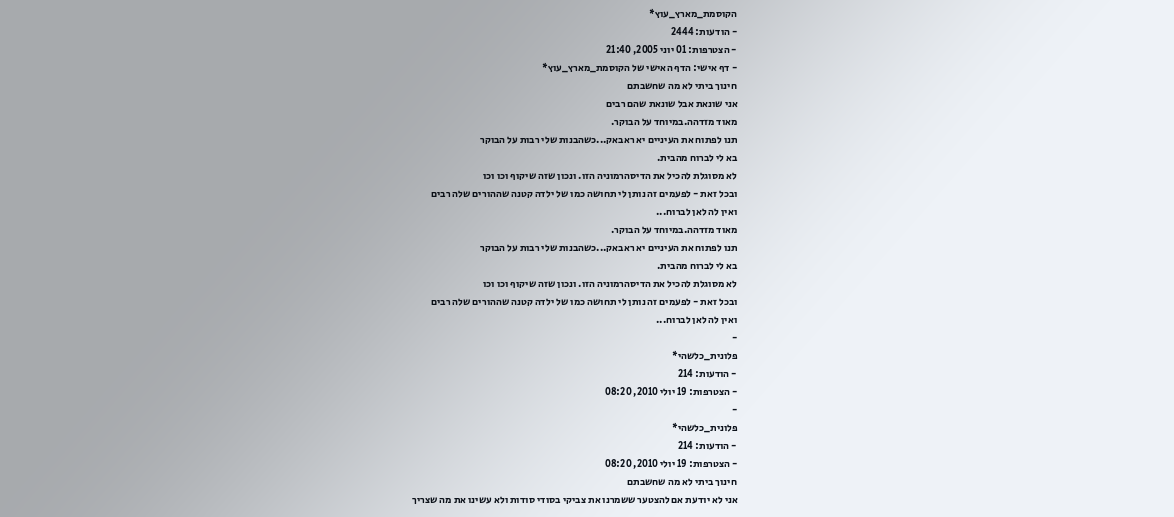הקוסמת_מארץ_עוץ*
- הודעות: 2444
- הצטרפות: 01 יוני 2005, 21:40
- דף אישי: הדף האישי של הקוסמת_מארץ_עוץ*
חינוך ביתי לא מה שחשבתם
אני שונאת אבל שונאת שהם רבים
מאוד מזדהה.במיוחד על הבוקר.
תנו לפתוח את העיניים יא ראבאק...כשהבנות שלי רבות על הבוקר
בא לי לברוח מהבית.
לא מסוגלת להכיל את הדיסהרמוניה הזו. ונכון שזה שיקוף וכו וכו
ובכל זאת - לפעמים זה נותן לי תחושה כמו של ילדה קטנה שההורים שלה רבים
ואין לה לאן לברוח...
מאוד מזדהה.במיוחד על הבוקר.
תנו לפתוח את העיניים יא ראבאק...כשהבנות שלי רבות על הבוקר
בא לי לברוח מהבית.
לא מסוגלת להכיל את הדיסהרמוניה הזו. ונכון שזה שיקוף וכו וכו
ובכל זאת - לפעמים זה נותן לי תחושה כמו של ילדה קטנה שההורים שלה רבים
ואין לה לאן לברוח...
-
פלונית_כלשהי*
- הודעות: 214
- הצטרפות: 19 יולי 2010, 08:20
-
פלונית_כלשהי*
- הודעות: 214
- הצטרפות: 19 יולי 2010, 08:20
חינוך ביתי לא מה שחשבתם
אני לא יודעת אם להצטער ששמרנו את צביקי בסודי סודות ולא עשינו את מה שצריך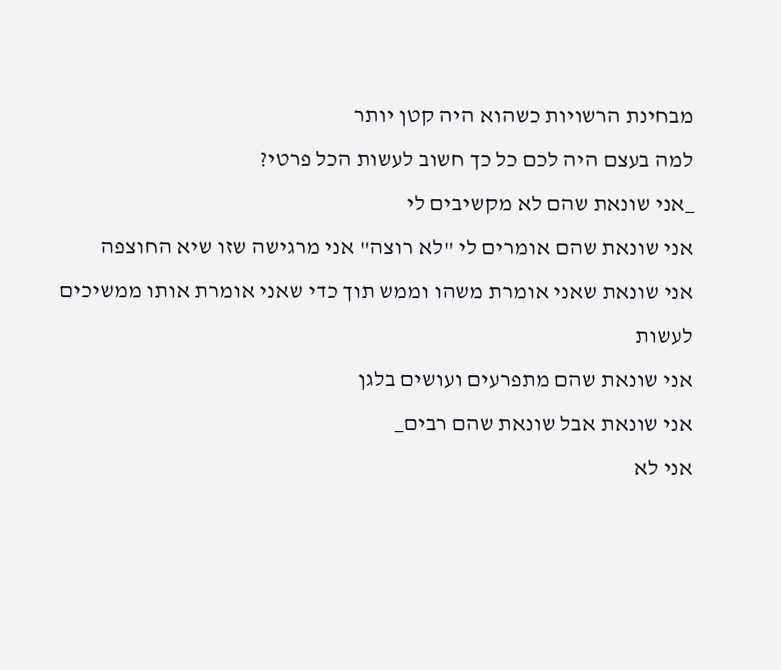מבחינת הרשויות כשהוא היה קטן יותר
למה בעצם היה לכם כל כך חשוב לעשות הכל פרטי?
_אני שונאת שהם לא מקשיבים לי
אני שונאת שהם אומרים לי "לא רוצה" אני מרגישה שזו שיא החוצפה
אני שונאת שאני אומרת משהו וממש תוך כדי שאני אומרת אותו ממשיכים לעשות
אני שונאת שהם מתפרעים ועושים בלגן
אני שונאת אבל שונאת שהם רבים_
אני לא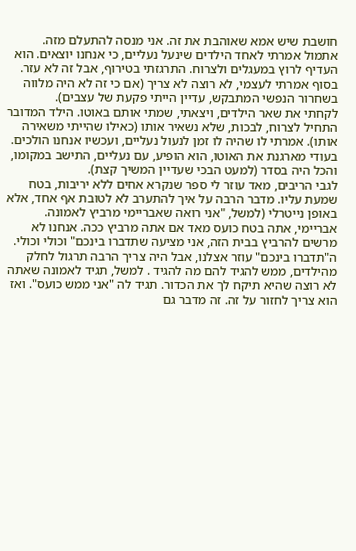חושבת שיש אמא שאוהבת את זה. אני מנסה להתעלם מזה. אתמול אמרתי לאחד הילדים שינעל נעליים, כי אנחנו יוצאים. הוא העדיף לרוץ במעגלים ולצרוח. התרגזתי בטירוף, אבל זה לא עזר.
בסוף אמרתי לעצמי, לא רוצה לא צריך (אם כי זה לא היה מלווה בשחרור הנפשי המתבקש, עדיין הייתי פקעת של עצבים).
לקחתי את שאר הילדים, ויצאתי, שמתי אותם באוטו. הילד המדובר התחיל לצרוח, לבכות, שלא נשאיר אותו (כאילו שהייתי משאירה אותו). אמרתי לו שהיה לו זמן לנעול נעליים, ועכשיו אנחנו הולכים.
בעודי מארגנת את האוטו, הוא הופיע, עם נעליים, התישב במקומו, והכל היה בסדר (למעט הבכי שעדיין המשיך קצת).
לגבי הריבים, מאד עוזר לי ספר שנקרא אחים ללא יריבות, בטח שמעת עליו. מדבר הרבה על איך להתערב לא לטובת אף אחד, אלא באופן נייטרלי (למשל, "אני רואה שאבריימי מרביץ לאמונה. אבריימי, אתה בטח כועס מאד אם אתה מרביץ ככה. אנחנו לא מרשים להרביץ בבית הזה, אני מציעה שתדברו בינכם" וכולי וכולי. ה"תדברו בינכם" עוזר אצלנו, אבל היה צריך הרבה תרגול לחלק מהילדים, ממש להגיד להם מה להגיד . למשל, תגיד לאמונה שאתה לא רוצה שהיא תיקח לך את הכדור. תגיד לה "אני ממש כועס". ואז הוא צריך לחזור על זה. זה מדבר גם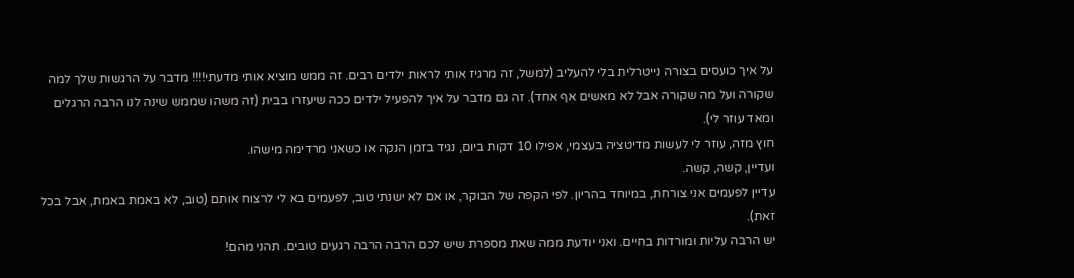על איך כועסים בצורה נייטרלית בלי להעליב (למשל, זה מרגיז אותי לראות ילדים רבים. זה ממש מוציא אותי מדעתי!!!! מדבר על הרגשות שלך למה שקורה ועל מה שקורה אבל לא מאשים אף אחד). זה גם מדבר על איך להפעיל ילדים ככה שיעזרו בבית (זה משהו שממש שינה לנו הרבה הרגלים ומאד עוזר לי).
חוץ מזה, עוזר לי לעשות מדיטציה בעצמי, אפילו 10 דקות ביום, נגיד בזמן הנקה או כשאני מרדימה מישהו.
ועדיין, קשה, קשה.
עדיין לפעמים אני צורחת, במיוחד בהריון. לפי הקפה של הבוקר, או אם לא ישנתי טוב, לפעמים בא לי לרצוח אותם (טוב, לא באמת באמת, אבל בכל זאת).
יש הרבה עליות ומורדות בחיים. ואני יודעת ממה שאת מספרת שיש לכם הרבה הרבה רגעים טובים. תהני מהם!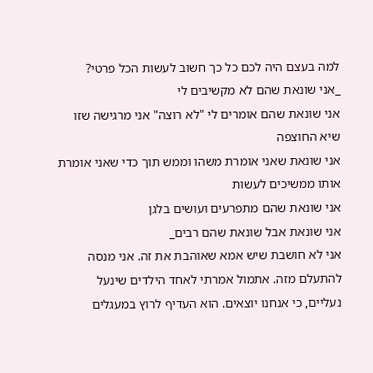למה בעצם היה לכם כל כך חשוב לעשות הכל פרטי?
_אני שונאת שהם לא מקשיבים לי
אני שונאת שהם אומרים לי "לא רוצה" אני מרגישה שזו שיא החוצפה
אני שונאת שאני אומרת משהו וממש תוך כדי שאני אומרת אותו ממשיכים לעשות
אני שונאת שהם מתפרעים ועושים בלגן
אני שונאת אבל שונאת שהם רבים_
אני לא חושבת שיש אמא שאוהבת את זה. אני מנסה להתעלם מזה. אתמול אמרתי לאחד הילדים שינעל נעליים, כי אנחנו יוצאים. הוא העדיף לרוץ במעגלים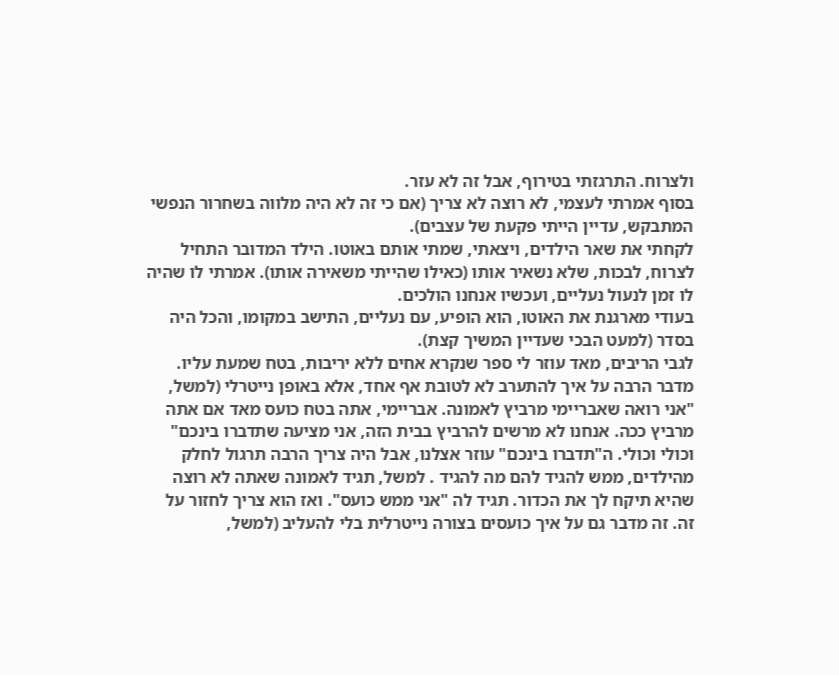ולצרוח. התרגזתי בטירוף, אבל זה לא עזר.
בסוף אמרתי לעצמי, לא רוצה לא צריך (אם כי זה לא היה מלווה בשחרור הנפשי המתבקש, עדיין הייתי פקעת של עצבים).
לקחתי את שאר הילדים, ויצאתי, שמתי אותם באוטו. הילד המדובר התחיל לצרוח, לבכות, שלא נשאיר אותו (כאילו שהייתי משאירה אותו). אמרתי לו שהיה לו זמן לנעול נעליים, ועכשיו אנחנו הולכים.
בעודי מארגנת את האוטו, הוא הופיע, עם נעליים, התישב במקומו, והכל היה בסדר (למעט הבכי שעדיין המשיך קצת).
לגבי הריבים, מאד עוזר לי ספר שנקרא אחים ללא יריבות, בטח שמעת עליו. מדבר הרבה על איך להתערב לא לטובת אף אחד, אלא באופן נייטרלי (למשל, "אני רואה שאבריימי מרביץ לאמונה. אבריימי, אתה בטח כועס מאד אם אתה מרביץ ככה. אנחנו לא מרשים להרביץ בבית הזה, אני מציעה שתדברו בינכם" וכולי וכולי. ה"תדברו בינכם" עוזר אצלנו, אבל היה צריך הרבה תרגול לחלק מהילדים, ממש להגיד להם מה להגיד . למשל, תגיד לאמונה שאתה לא רוצה שהיא תיקח לך את הכדור. תגיד לה "אני ממש כועס". ואז הוא צריך לחזור על זה. זה מדבר גם על איך כועסים בצורה נייטרלית בלי להעליב (למשל,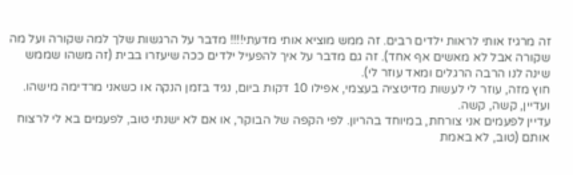זה מרגיז אותי לראות ילדים רבים. זה ממש מוציא אותי מדעתי!!!! מדבר על הרגשות שלך למה שקורה ועל מה שקורה אבל לא מאשים אף אחד). זה גם מדבר על איך להפעיל ילדים ככה שיעזרו בבית (זה משהו שממש שינה לנו הרבה הרגלים ומאד עוזר לי).
חוץ מזה, עוזר לי לעשות מדיטציה בעצמי, אפילו 10 דקות ביום, נגיד בזמן הנקה או כשאני מרדימה מישהו.
ועדיין, קשה, קשה.
עדיין לפעמים אני צורחת, במיוחד בהריון. לפי הקפה של הבוקר, או אם לא ישנתי טוב, לפעמים בא לי לרצוח אותם (טוב, לא באמת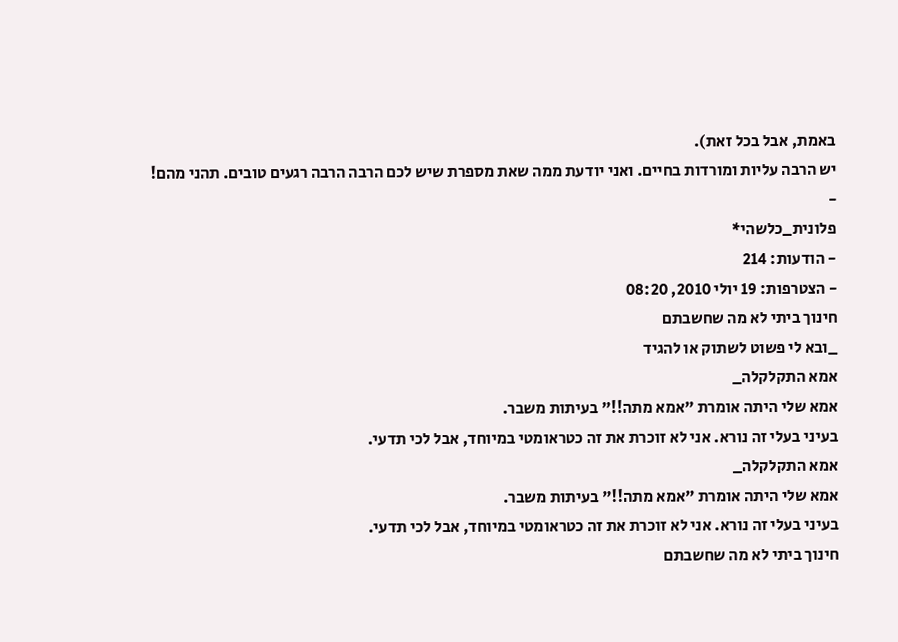באמת, אבל בכל זאת).
יש הרבה עליות ומורדות בחיים. ואני יודעת ממה שאת מספרת שיש לכם הרבה הרבה רגעים טובים. תהני מהם!
-
פלונית_כלשהי*
- הודעות: 214
- הצטרפות: 19 יולי 2010, 08:20
חינוך ביתי לא מה שחשבתם
_ובא לי פשוט לשתוק או להגיד
אמא התקלקלה_
אמא שלי היתה אומרת "אמא מתה!!" בעיתות משבר.
בעיני בעלי זה נורא. אני לא זוכרת את זה כטראומטי במיוחד, אבל לכי תדעי.
אמא התקלקלה_
אמא שלי היתה אומרת "אמא מתה!!" בעיתות משבר.
בעיני בעלי זה נורא. אני לא זוכרת את זה כטראומטי במיוחד, אבל לכי תדעי.
חינוך ביתי לא מה שחשבתם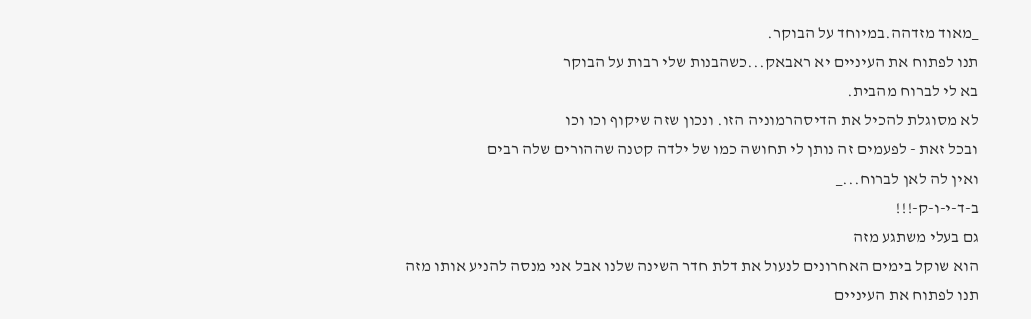_מאוד מזדהה.במיוחד על הבוקר.
תנו לפתוח את העיניים יא ראבאק...כשהבנות שלי רבות על הבוקר
בא לי לברוח מהבית.
לא מסוגלת להכיל את הדיסהרמוניה הזו. ונכון שזה שיקוף וכו וכו
ובכל זאת - לפעמים זה נותן לי תחושה כמו של ילדה קטנה שההורים שלה רבים
ואין לה לאן לברוח..._
ב-ד-י-ו-ק-!!!
גם בעלי משתגע מזה
הוא שוקל בימים האחרונים לנעול את דלת חדר השינה שלנו אבל אני מנסה להניע אותו מזה
תנו לפתוח את העיניים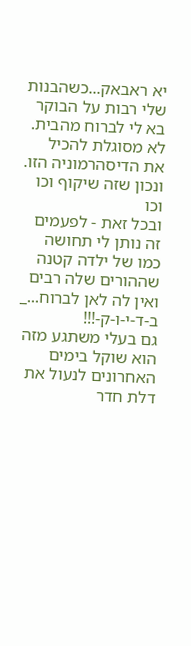יא ראבאק...כשהבנות שלי רבות על הבוקר
בא לי לברוח מהבית.
לא מסוגלת להכיל את הדיסהרמוניה הזו. ונכון שזה שיקוף וכו וכו
ובכל זאת - לפעמים זה נותן לי תחושה כמו של ילדה קטנה שההורים שלה רבים
ואין לה לאן לברוח..._
ב-ד-י-ו-ק-!!!
גם בעלי משתגע מזה
הוא שוקל בימים האחרונים לנעול את דלת חדר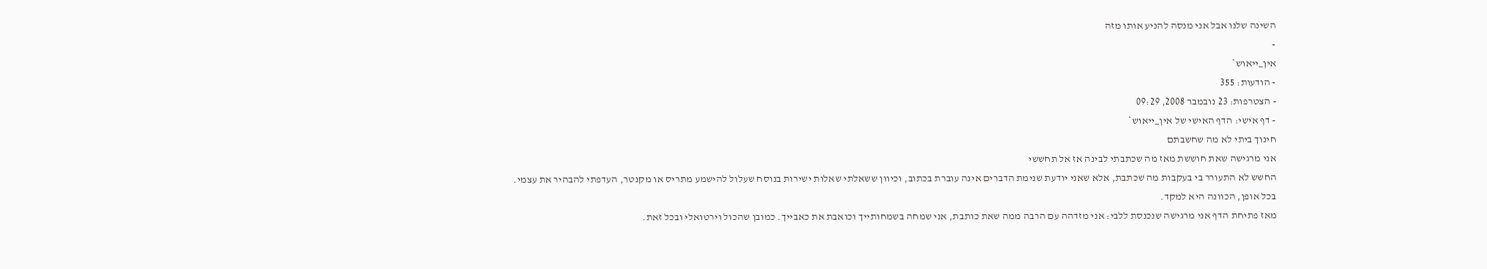השינה שלנו אבל אני מנסה להניע אותו מזה
-
אין_ייאוש*
- הודעות: 355
- הצטרפות: 23 נובמבר 2008, 09:29
- דף אישי: הדף האישי של אין_ייאוש*
חינוך ביתי לא מה שחשבתם
אני מרגישה שאת חוששת מאז מה שכתבתי לבינה אז אל תחששי
החשש לא התעורר בי בעקבות מה שכתבת, אלא שאני יודעת שנימת הדברים אינה עוברת בכתוב, וכיוון ששאלתי שאלות ישירות בנוסח שעלול להישמע מתריס או מקנטר, העדפתי להבהיר את עצמי.
בכל אופן, הכוונה היא למקד.
מאז פתיחת הדף אני מרגישה שנכנסת ללבי: אני מזדהה עם הרבה ממה שאת כותבת, אני שמחה בשמחותייך וכואבת את כאבייך. כמובן שהכול וירטואלי ובכל זאת.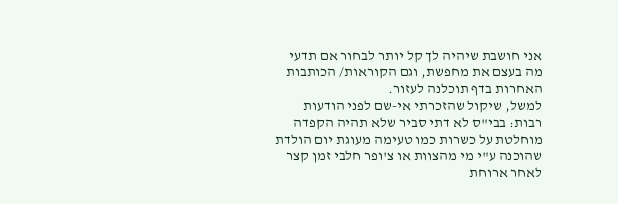אני חושבת שיהיה לך קל יותר לבחור אם תדעי מה בעצם את מחפשת, וגם הקוראות/ הכותבות האחרות בדף תוכלנה לעזור.
למשל, שיקול שהזכרתי אי-שם לפני הודעות רבות: בבי"ס לא דתי סביר שלא תהיה הקפדה מוחלטת על כשרות כמו טעימה מעוגת יום הולדת שהוכנה ע"י מי מהצוות או צ'ופר חלבי זמן קצר לאחר ארוחת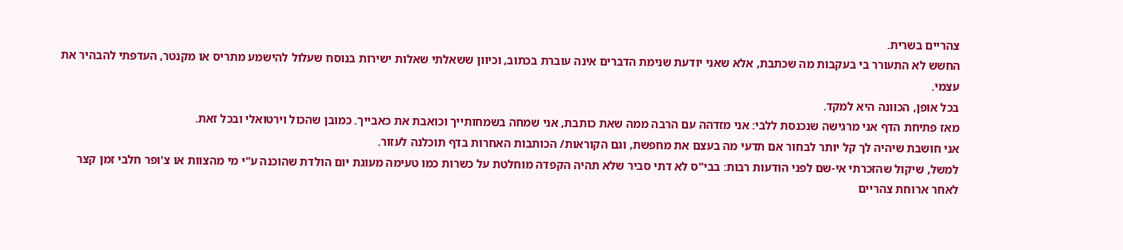צהריים בשרית.
החשש לא התעורר בי בעקבות מה שכתבת, אלא שאני יודעת שנימת הדברים אינה עוברת בכתוב, וכיוון ששאלתי שאלות ישירות בנוסח שעלול להישמע מתריס או מקנטר, העדפתי להבהיר את עצמי.
בכל אופן, הכוונה היא למקד.
מאז פתיחת הדף אני מרגישה שנכנסת ללבי: אני מזדהה עם הרבה ממה שאת כותבת, אני שמחה בשמחותייך וכואבת את כאבייך. כמובן שהכול וירטואלי ובכל זאת.
אני חושבת שיהיה לך קל יותר לבחור אם תדעי מה בעצם את מחפשת, וגם הקוראות/ הכותבות האחרות בדף תוכלנה לעזור.
למשל, שיקול שהזכרתי אי-שם לפני הודעות רבות: בבי"ס לא דתי סביר שלא תהיה הקפדה מוחלטת על כשרות כמו טעימה מעוגת יום הולדת שהוכנה ע"י מי מהצוות או צ'ופר חלבי זמן קצר לאחר ארוחת צהריים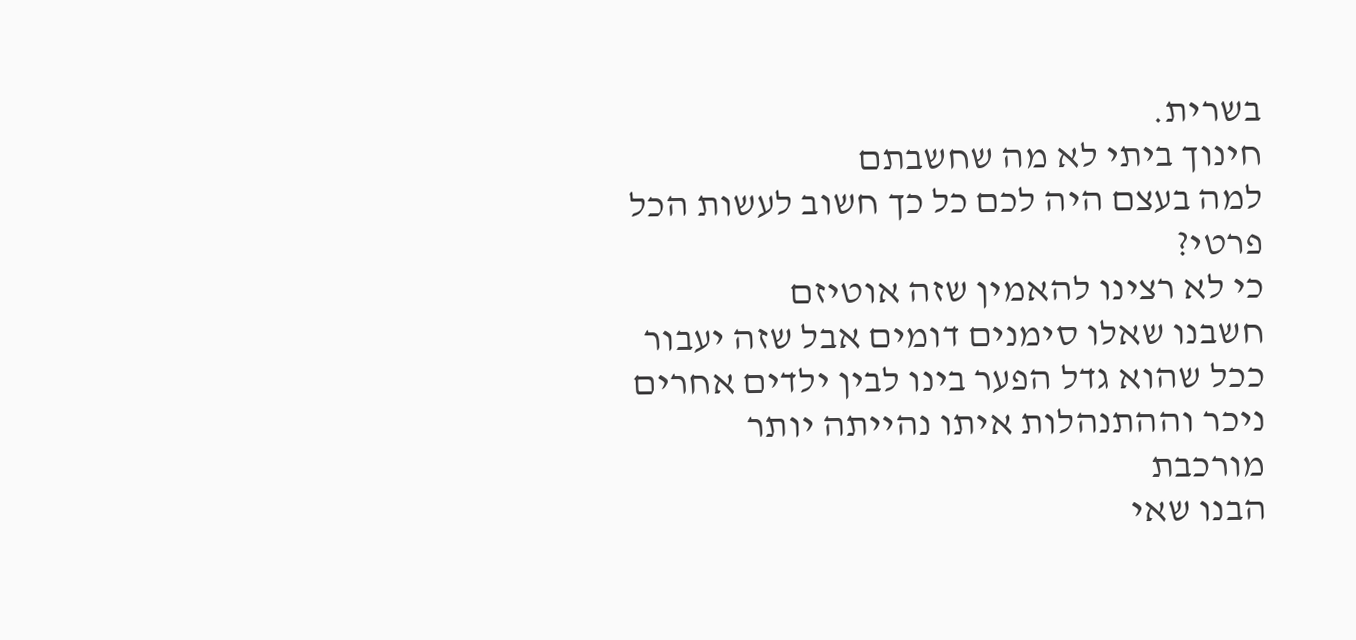בשרית.
חינוך ביתי לא מה שחשבתם
למה בעצם היה לכם כל כך חשוב לעשות הכל פרטי?
כי לא רצינו להאמין שזה אוטיזם
חשבנו שאלו סימנים דומים אבל שזה יעבור
ככל שהוא גדל הפער בינו לבין ילדים אחרים ניכר וההתנהלות איתו נהייתה יותר מורכבת
הבנו שאי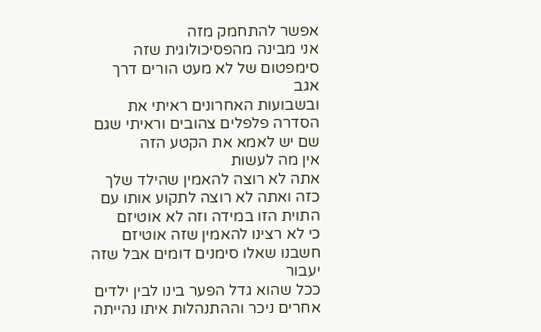אפשר להתחמק מזה
אני מבינה מהפסיכולוגית שזה סימפטום של לא מעט הורים דרך אגב
ובשבועות האחרונים ראיתי את הסדרה פלפלים צהובים וראיתי שגם שם יש לאמא את הקטע הזה
אין מה לעשות
אתה לא רוצה להאמין שהילד שלך כזה ואתה לא רוצה לתקוע אותו עם התוית הזו במידה וזה לא אוטיזם
כי לא רצינו להאמין שזה אוטיזם
חשבנו שאלו סימנים דומים אבל שזה יעבור
ככל שהוא גדל הפער בינו לבין ילדים אחרים ניכר וההתנהלות איתו נהייתה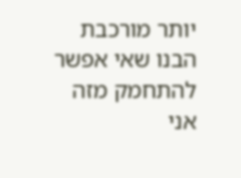יותר מורכבת
הבנו שאי אפשר להתחמק מזה
אני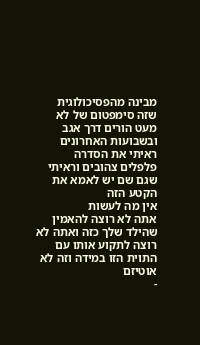מבינה מהפסיכולוגית שזה סימפטום של לא מעט הורים דרך אגב
ובשבועות האחרונים ראיתי את הסדרה פלפלים צהובים וראיתי שגם שם יש לאמא את הקטע הזה
אין מה לעשות
אתה לא רוצה להאמין שהילד שלך כזה ואתה לא רוצה לתקוע אותו עם התוית הזו במידה וזה לא אוטיזם
-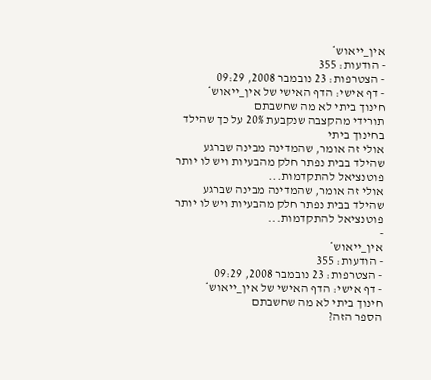אין_ייאוש*
- הודעות: 355
- הצטרפות: 23 נובמבר 2008, 09:29
- דף אישי: הדף האישי של אין_ייאוש*
חינוך ביתי לא מה שחשבתם
תורידי מהקצבה שנקבעת 20% על כך שהילד בחינוך ביתי
אולי זה אומר, שהמדינה מבינה שברגע שהילד בבית נפתר חלק מהבעיות ויש לו יותר פוטנציאל להתקדמות...
אולי זה אומר, שהמדינה מבינה שברגע שהילד בבית נפתר חלק מהבעיות ויש לו יותר פוטנציאל להתקדמות...
-
אין_ייאוש*
- הודעות: 355
- הצטרפות: 23 נובמבר 2008, 09:29
- דף אישי: הדף האישי של אין_ייאוש*
חינוך ביתי לא מה שחשבתם
הספר הזה?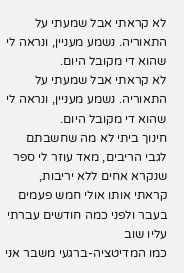לא קראתי אבל שמעתי על התאוריה. נשמע מעניין, ונראה לי שהוא די מקובל היום.
לא קראתי אבל שמעתי על התאוריה. נשמע מעניין, ונראה לי שהוא די מקובל היום.
חינוך ביתי לא מה שחשבתם
לגבי הריבים, מאד עוזר לי ספר שנקרא אחים ללא יריבות,
קראתי אותו אולי חמש פעמים בעבר ולפני כמה חודשים עברתי עליו שוב
כמו המדיטציה-ברגעי משבר אני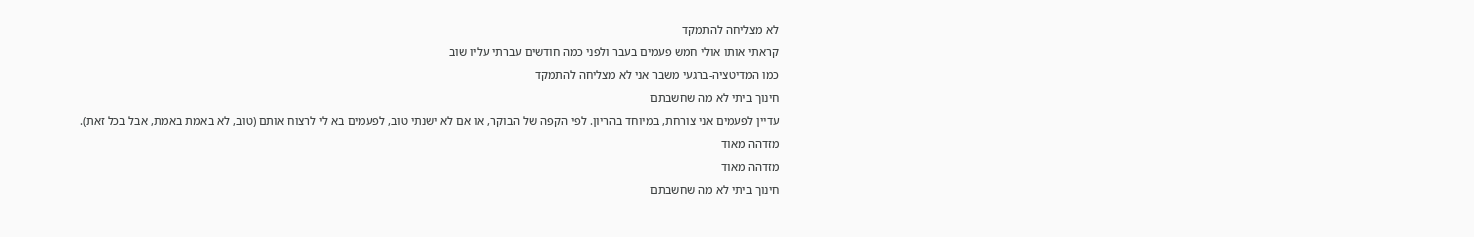לא מצליחה להתמקד
קראתי אותו אולי חמש פעמים בעבר ולפני כמה חודשים עברתי עליו שוב
כמו המדיטציה-ברגעי משבר אני לא מצליחה להתמקד
חינוך ביתי לא מה שחשבתם
עדיין לפעמים אני צורחת, במיוחד בהריון. לפי הקפה של הבוקר, או אם לא ישנתי טוב, לפעמים בא לי לרצוח אותם (טוב, לא באמת באמת, אבל בכל זאת).
מזדהה מאוד
מזדהה מאוד
חינוך ביתי לא מה שחשבתם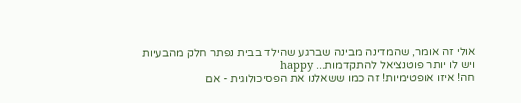אולי זה אומר, שהמדינה מבינה שברגע שהילד בבית נפתר חלק מהבעיות ויש לו יותר פוטנציאל להתקדמות... happy
חה! איזו אופטימיות! זה כמו ששאלנו את הפסיכולוגית - אם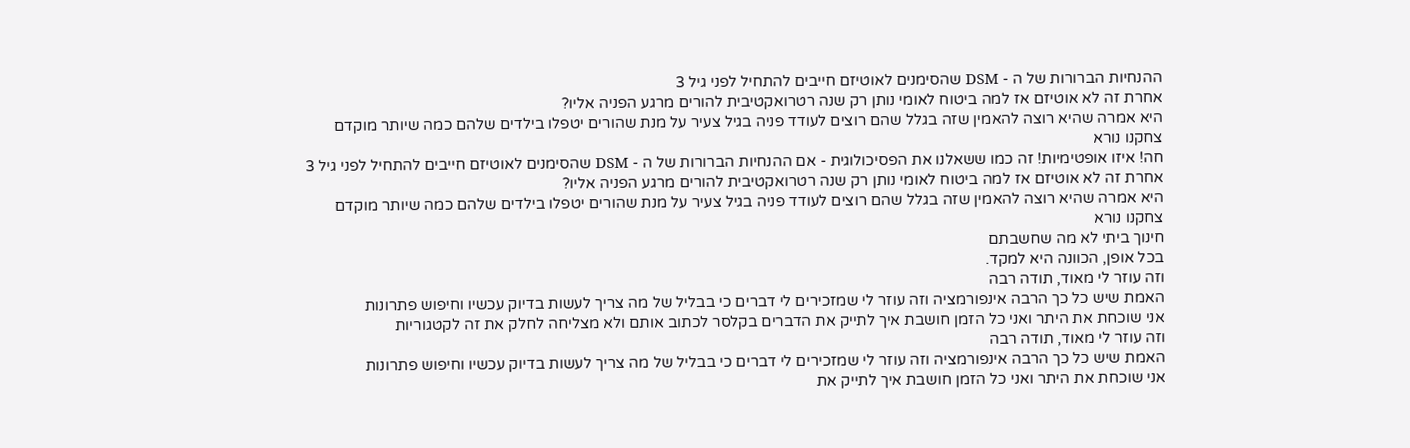ההנחיות הברורות של ה - DSM שהסימנים לאוטיזם חייבים להתחיל לפני גיל 3
אחרת זה לא אוטיזם אז למה ביטוח לאומי נותן רק שנה רטרואקטיבית להורים מרגע הפניה אליו?
היא אמרה שהיא רוצה להאמין שזה בגלל שהם רוצים לעודד פניה בגיל צעיר על מנת שהורים יטפלו בילדים שלהם כמה שיותר מוקדם
צחקנו נורא
חה! איזו אופטימיות! זה כמו ששאלנו את הפסיכולוגית - אם ההנחיות הברורות של ה - DSM שהסימנים לאוטיזם חייבים להתחיל לפני גיל 3
אחרת זה לא אוטיזם אז למה ביטוח לאומי נותן רק שנה רטרואקטיבית להורים מרגע הפניה אליו?
היא אמרה שהיא רוצה להאמין שזה בגלל שהם רוצים לעודד פניה בגיל צעיר על מנת שהורים יטפלו בילדים שלהם כמה שיותר מוקדם
צחקנו נורא
חינוך ביתי לא מה שחשבתם
בכל אופן, הכוונה היא למקד.
וזה עוזר לי מאוד, תודה רבה
האמת שיש כל כך הרבה אינפורמציה וזה עוזר לי שמזכירים לי דברים כי בבליל של מה צריך לעשות בדיוק עכשיו וחיפוש פתרונות
אני שוכחת את היתר ואני כל הזמן חושבת איך לתייק את הדברים בקלסר לכתוב אותם ולא מצליחה לחלק את זה לקטגוריות
וזה עוזר לי מאוד, תודה רבה
האמת שיש כל כך הרבה אינפורמציה וזה עוזר לי שמזכירים לי דברים כי בבליל של מה צריך לעשות בדיוק עכשיו וחיפוש פתרונות
אני שוכחת את היתר ואני כל הזמן חושבת איך לתייק את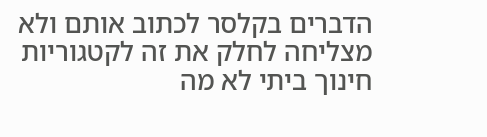הדברים בקלסר לכתוב אותם ולא מצליחה לחלק את זה לקטגוריות
חינוך ביתי לא מה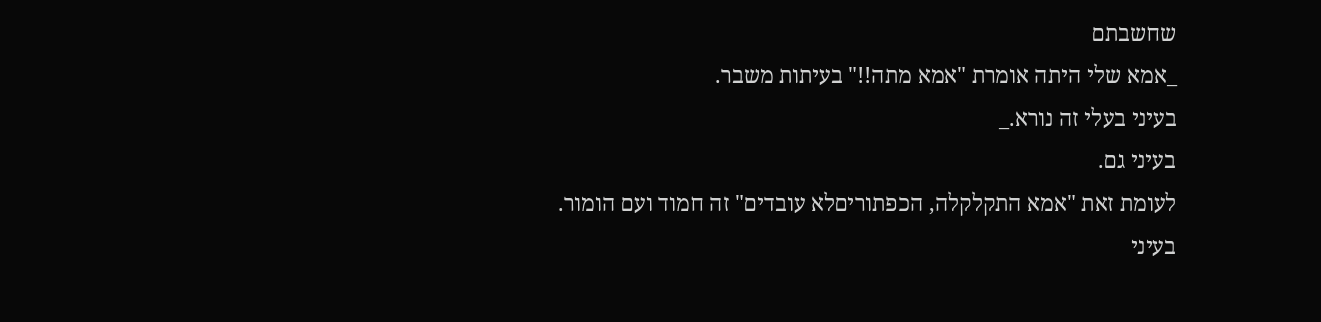שחשבתם
_אמא שלי היתה אומרת "אמא מתה!!" בעיתות משבר.
בעיני בעלי זה נורא._
בעיני גם.
לעומת זאת "אמא התקלקלה, הכפתוריםלא עובדים" זה חמוד ועם הומור.
בעיני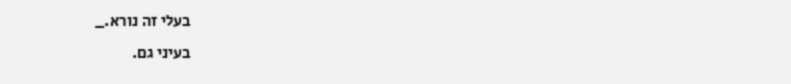בעלי זה נורא._
בעיני גם.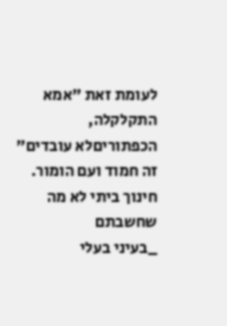לעומת זאת "אמא התקלקלה, הכפתוריםלא עובדים" זה חמוד ועם הומור.
חינוך ביתי לא מה שחשבתם
_בעיני בעלי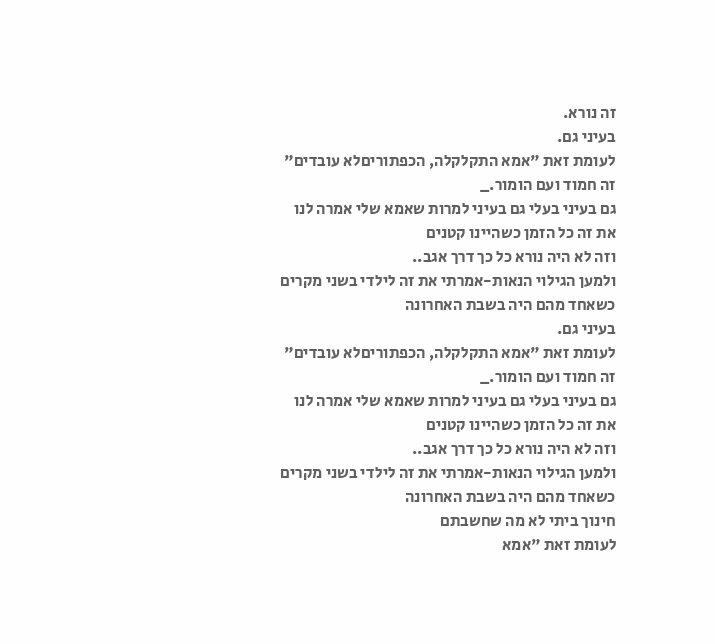זה נורא.
בעיני גם.
לעומת זאת "אמא התקלקלה, הכפתוריםלא עובדים" זה חמוד ועם הומור._
גם בעיני בעלי גם בעיני למרות שאמא שלי אמרה לנו את זה כל הזמן כשהיינו קטנים
וזה לא היה נורא כל כך דרך אגב..
ולמען הגילוי הנאות-אמרתי את זה לילדי בשני מקרים כשאחד מהם היה בשבת האחרונה
בעיני גם.
לעומת זאת "אמא התקלקלה, הכפתוריםלא עובדים" זה חמוד ועם הומור._
גם בעיני בעלי גם בעיני למרות שאמא שלי אמרה לנו את זה כל הזמן כשהיינו קטנים
וזה לא היה נורא כל כך דרך אגב..
ולמען הגילוי הנאות-אמרתי את זה לילדי בשני מקרים כשאחד מהם היה בשבת האחרונה
חינוך ביתי לא מה שחשבתם
לעומת זאת "אמא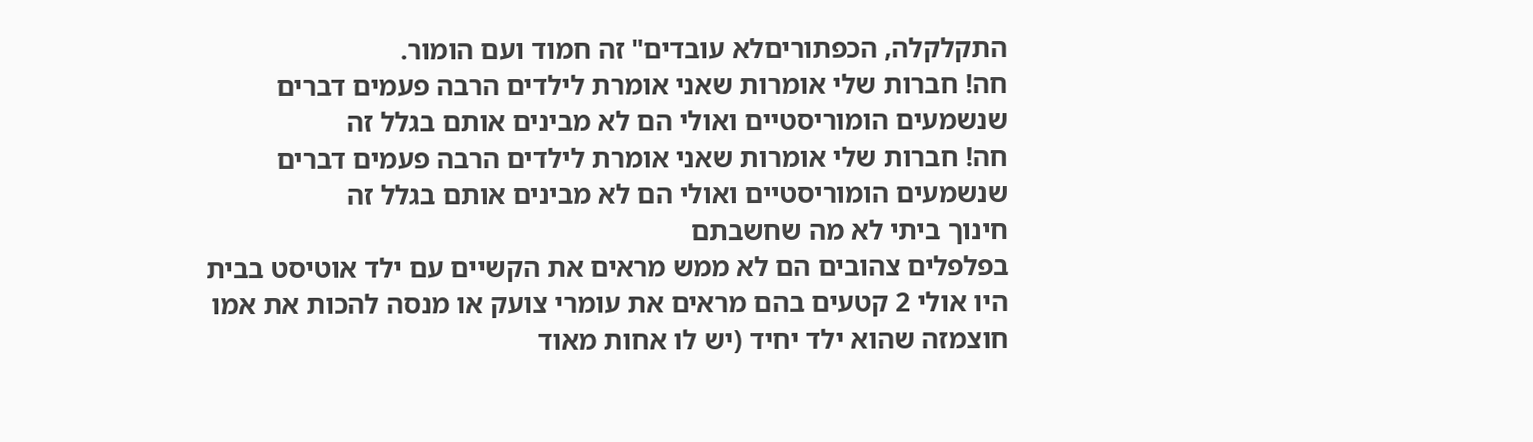התקלקלה, הכפתוריםלא עובדים" זה חמוד ועם הומור.
חה! חברות שלי אומרות שאני אומרת לילדים הרבה פעמים דברים שנשמעים הומוריסטיים ואולי הם לא מבינים אותם בגלל זה
חה! חברות שלי אומרות שאני אומרת לילדים הרבה פעמים דברים שנשמעים הומוריסטיים ואולי הם לא מבינים אותם בגלל זה
חינוך ביתי לא מה שחשבתם
בפלפלים צהובים הם לא ממש מראים את הקשיים עם ילד אוטיסט בבית
היו אולי 2 קטעים בהם מראים את עומרי צועק או מנסה להכות את אמו
חוצמזה שהוא ילד יחיד (יש לו אחות מאוד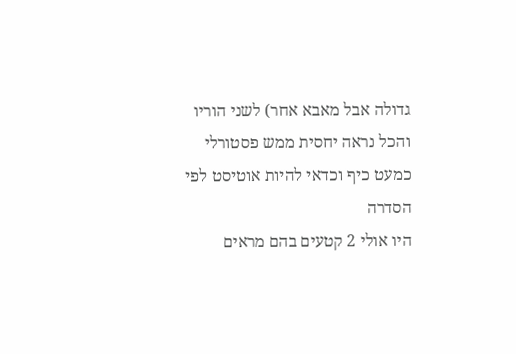גדולה אבל מאבא אחר) לשני הוריו
והכל נראה יחסית ממש פסטורלי
כמעט כיף וכדאי להיות אוטיסט לפי הסדרה
היו אולי 2 קטעים בהם מראים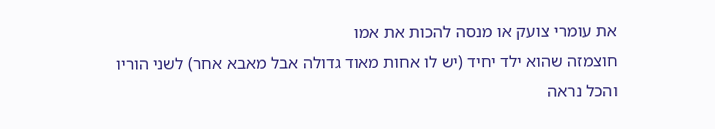את עומרי צועק או מנסה להכות את אמו
חוצמזה שהוא ילד יחיד (יש לו אחות מאוד גדולה אבל מאבא אחר) לשני הוריו
והכל נראה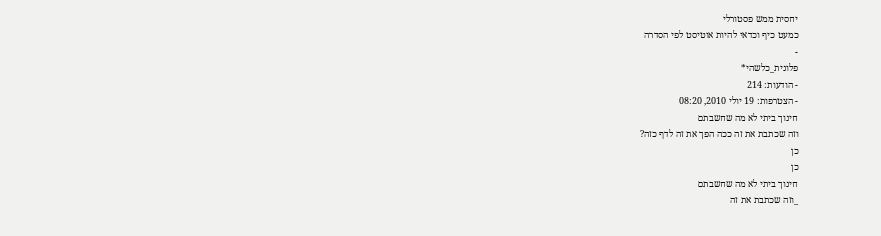יחסית ממש פסטורלי
כמעט כיף וכדאי להיות אוטיסט לפי הסדרה
-
פלונית_כלשהי*
- הודעות: 214
- הצטרפות: 19 יולי 2010, 08:20
חינוך ביתי לא מה שחשבתם
וזה שכתבת את זה ככה הפך את זה לדף כזה?
כן
כן
חינוך ביתי לא מה שחשבתם
_וזה שכתבת את זה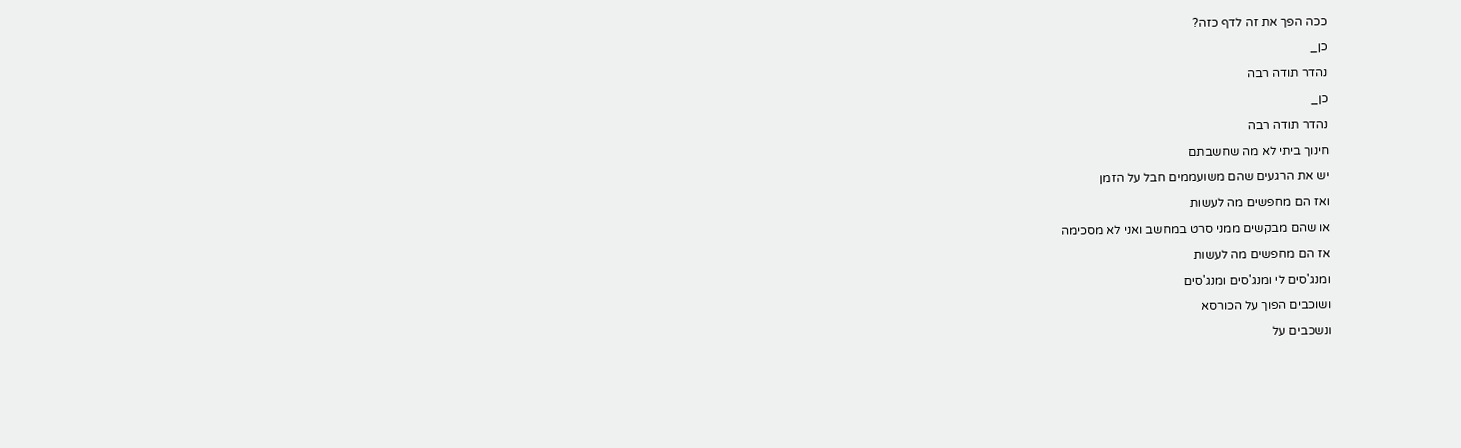ככה הפך את זה לדף כזה?
כן_
נהדר תודה רבה
כן_
נהדר תודה רבה
חינוך ביתי לא מה שחשבתם
יש את הרגעים שהם משועממים חבל על הזמן
ואז הם מחפשים מה לעשות
או שהם מבקשים ממני סרט במחשב ואני לא מסכימה
אז הם מחפשים מה לעשות
ומנג'סים לי ומנג'סים ומנג'סים
ושוכבים הפוך על הכורסא
ונשכבים על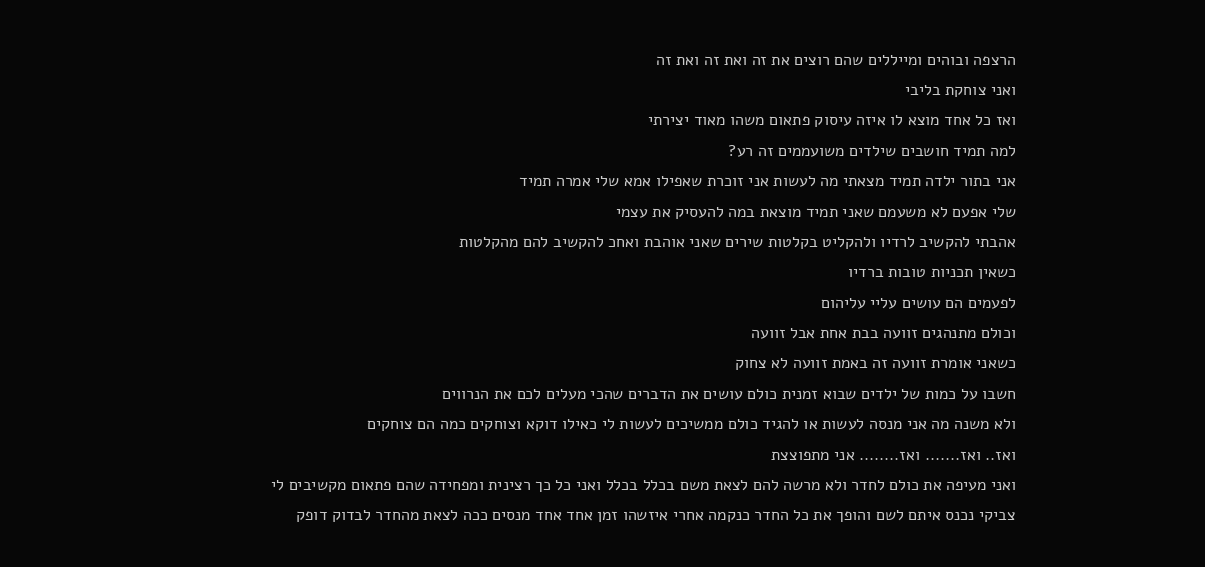הרצפה ובוהים ומייללים שהם רוצים את זה ואת זה ואת זה
ואני צוחקת בליבי
ואז כל אחד מוצא לו איזה עיסוק פתאום משהו מאוד יצירתי
למה תמיד חושבים שילדים משועממים זה רע?
אני בתור ילדה תמיד מצאתי מה לעשות אני זוכרת שאפילו אמא שלי אמרה תמיד
שלי אפעם לא משעמם שאני תמיד מוצאת במה להעסיק את עצמי
אהבתי להקשיב לרדיו ולהקליט בקלטות שירים שאני אוהבת ואחכ להקשיב להם מהקלטות
כשאין תכניות טובות ברדיו
לפעמים הם עושים עליי עליהום
וכולם מתנהגים זוועה בבת אחת אבל זוועה
כשאני אומרת זוועה זה באמת זוועה לא צחוק
חשבו על כמות של ילדים שבוא זמנית כולם עושים את הדברים שהכי מעלים לכם את הנרווים
ולא משנה מה אני מנסה לעשות או להגיד כולם ממשיכים לעשות לי כאילו דוקא וצוחקים כמה הם צוחקים
ואז.. ואז....... ואז........ אני מתפוצצת
ואני מעיפה את כולם לחדר ולא מרשה להם לצאת משם בכלל בכלל ואני כל כך רצינית ומפחידה שהם פתאום מקשיבים לי
צביקי נכנס איתם לשם והופך את כל החדר כנקמה אחרי איזשהו זמן אחד אחד מנסים ככה לצאת מהחדר לבדוק דופק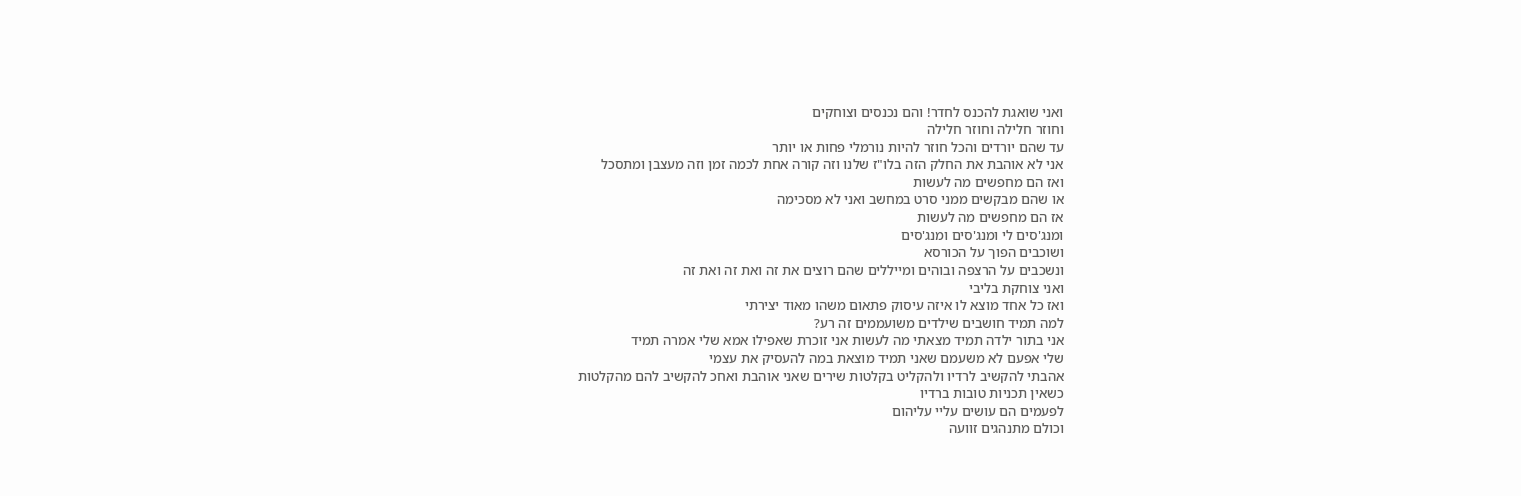ואני שואגת להכנס לחדר! והם נכנסים וצוחקים
וחוזר חלילה וחוזר חלילה
עד שהם יורדים והכל חוזר להיות נורמלי פחות או יותר
אני לא אוהבת את החלק הזה בלו"ז שלנו וזה קורה אחת לכמה זמן וזה מעצבן ומתסכל
ואז הם מחפשים מה לעשות
או שהם מבקשים ממני סרט במחשב ואני לא מסכימה
אז הם מחפשים מה לעשות
ומנג'סים לי ומנג'סים ומנג'סים
ושוכבים הפוך על הכורסא
ונשכבים על הרצפה ובוהים ומייללים שהם רוצים את זה ואת זה ואת זה
ואני צוחקת בליבי
ואז כל אחד מוצא לו איזה עיסוק פתאום משהו מאוד יצירתי
למה תמיד חושבים שילדים משועממים זה רע?
אני בתור ילדה תמיד מצאתי מה לעשות אני זוכרת שאפילו אמא שלי אמרה תמיד
שלי אפעם לא משעמם שאני תמיד מוצאת במה להעסיק את עצמי
אהבתי להקשיב לרדיו ולהקליט בקלטות שירים שאני אוהבת ואחכ להקשיב להם מהקלטות
כשאין תכניות טובות ברדיו
לפעמים הם עושים עליי עליהום
וכולם מתנהגים זוועה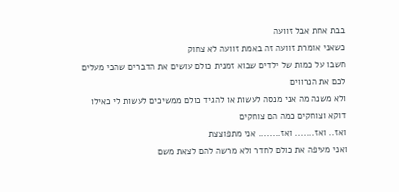בבת אחת אבל זוועה
כשאני אומרת זוועה זה באמת זוועה לא צחוק
חשבו על כמות של ילדים שבוא זמנית כולם עושים את הדברים שהכי מעלים לכם את הנרווים
ולא משנה מה אני מנסה לעשות או להגיד כולם ממשיכים לעשות לי כאילו דוקא וצוחקים כמה הם צוחקים
ואז.. ואז....... ואז........ אני מתפוצצת
ואני מעיפה את כולם לחדר ולא מרשה להם לצאת משם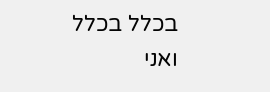בכלל בכלל ואני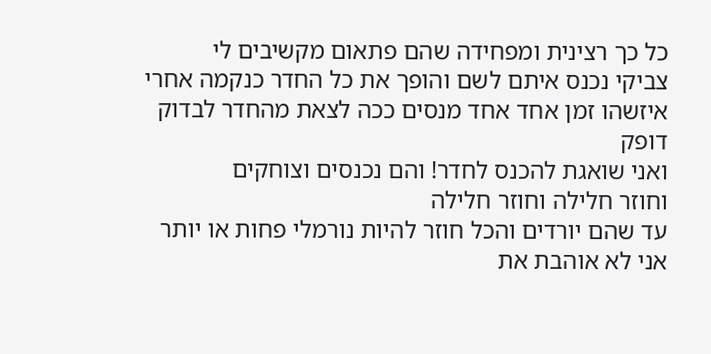כל כך רצינית ומפחידה שהם פתאום מקשיבים לי
צביקי נכנס איתם לשם והופך את כל החדר כנקמה אחרי איזשהו זמן אחד אחד מנסים ככה לצאת מהחדר לבדוק דופק
ואני שואגת להכנס לחדר! והם נכנסים וצוחקים
וחוזר חלילה וחוזר חלילה
עד שהם יורדים והכל חוזר להיות נורמלי פחות או יותר
אני לא אוהבת את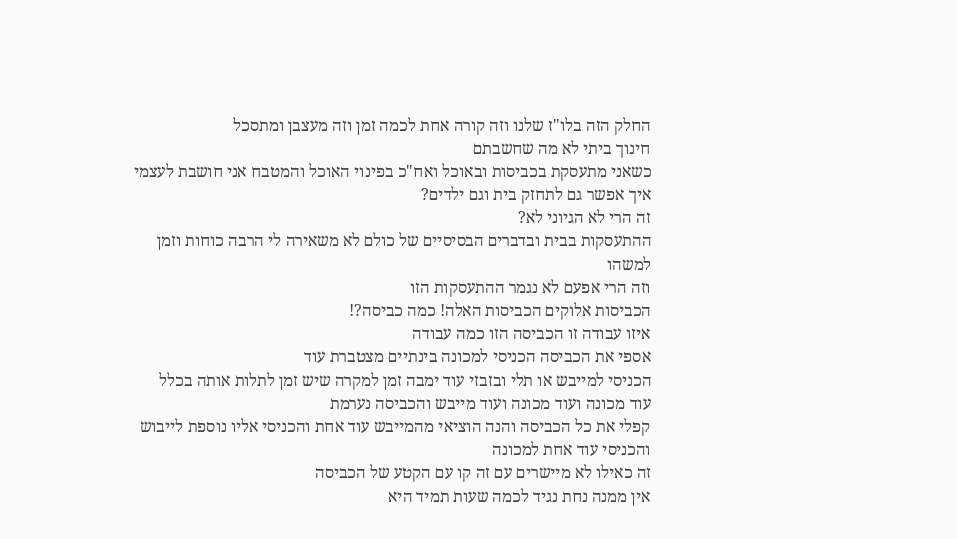החלק הזה בלו"ז שלנו וזה קורה אחת לכמה זמן וזה מעצבן ומתסכל
חינוך ביתי לא מה שחשבתם
כשאני מתעסקת בכביסות ובאוכל ואח"כ בפינוי האוכל והמטבח אני חושבת לעצמי
איך אפשר גם לתחזק בית וגם ילדים?
זה הרי לא הגיוני לא?
ההתעסקות בבית ובדברים הבסיסיים של כולם לא משאירה לי הרבה כוחות וזמן למשהו
וזה הרי אפעם לא נגמר ההתעסקות הזו
הכביסות אלוקים הכביסות האלה! כמה כביסה?!
איזו עבודה זו הכביסה הזו כמה עבודה
אספי את הכביסה הכניסי למכונה בינתיים מצטברת עוד
הכניסי למייבש או תלי ובזבזי עוד ימבה זמן למקרה שיש זמן לתלות אותה בכלל
עוד מכונה ועוד מכונה ועוד מייבש והכביסה נערמת
קפלי את כל הכביסה והנה הוציאי מהמייבש עוד אחת והכניסי אליו נוספת לייבוש והכניסי עוד אחת למכונה
זה כאילו לא מיישרים עם זה קו עם הקטע של הכביסה
אין ממנה נחת נגיד לכמה שעות תמיד היא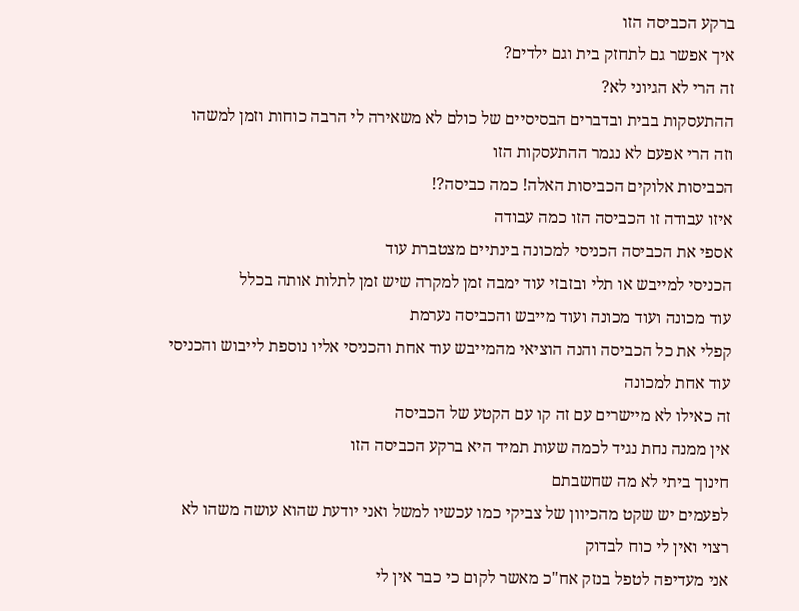ברקע הכביסה הזו
איך אפשר גם לתחזק בית וגם ילדים?
זה הרי לא הגיוני לא?
ההתעסקות בבית ובדברים הבסיסיים של כולם לא משאירה לי הרבה כוחות וזמן למשהו
וזה הרי אפעם לא נגמר ההתעסקות הזו
הכביסות אלוקים הכביסות האלה! כמה כביסה?!
איזו עבודה זו הכביסה הזו כמה עבודה
אספי את הכביסה הכניסי למכונה בינתיים מצטברת עוד
הכניסי למייבש או תלי ובזבזי עוד ימבה זמן למקרה שיש זמן לתלות אותה בכלל
עוד מכונה ועוד מכונה ועוד מייבש והכביסה נערמת
קפלי את כל הכביסה והנה הוציאי מהמייבש עוד אחת והכניסי אליו נוספת לייבוש והכניסי עוד אחת למכונה
זה כאילו לא מיישרים עם זה קו עם הקטע של הכביסה
אין ממנה נחת נגיד לכמה שעות תמיד היא ברקע הכביסה הזו
חינוך ביתי לא מה שחשבתם
לפעמים יש שקט מהכיוון של צביקי כמו עכשיו למשל ואני יודעת שהוא עושה משהו לא רצוי ואין לי כוח לבדוק
אני מעדיפה לטפל בנזק אח"כ מאשר לקום כי כבר אין לי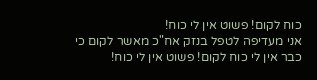כוח לקום! פשוט אין לי כוח!
אני מעדיפה לטפל בנזק אח"כ מאשר לקום כי כבר אין לי כוח לקום! פשוט אין לי כוח!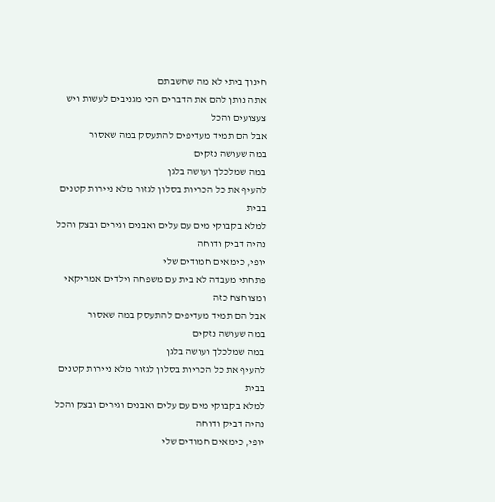חינוך ביתי לא מה שחשבתם
אתה נותן להם את הדברים הכי מגניבים לעשות ויש צעצועים והכל
אבל הם תמיד מעדיפים להתעסק במה שאסור
במה שעושה נזקים
במה שמלכלך ועושה בלגן
להעיף את כל הכריות בסלון לגזור מלא ניירות קטנים בבית
למלא בקבוקי מים עם עלים ואבנים וגירים ובצק והכל נהיה דביק ודוחה
יופי, כימאים חמודים שלי
פתחתי מעבדה לא בית עם משפחה וילדים אמריקאי ומצוחצח כזה
אבל הם תמיד מעדיפים להתעסק במה שאסור
במה שעושה נזקים
במה שמלכלך ועושה בלגן
להעיף את כל הכריות בסלון לגזור מלא ניירות קטנים בבית
למלא בקבוקי מים עם עלים ואבנים וגירים ובצק והכל נהיה דביק ודוחה
יופי, כימאים חמודים שלי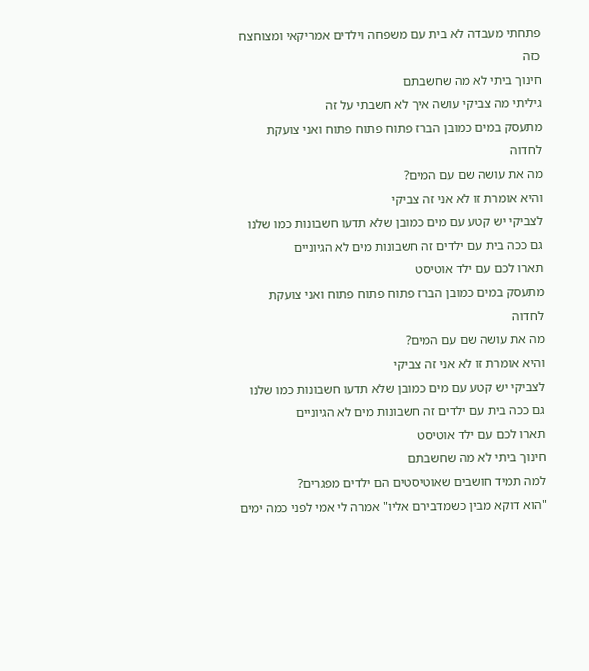פתחתי מעבדה לא בית עם משפחה וילדים אמריקאי ומצוחצח כזה
חינוך ביתי לא מה שחשבתם
גיליתי מה צביקי עושה איך לא חשבתי על זה
מתעסק במים כמובן הברז פתוח פתוח פתוח ואני צועקת לחדוה
מה את עושה שם עם המים?
והיא אומרת זו לא אני זה צביקי
לצביקי יש קטע עם מים כמובן שלא תדעו חשבונות כמו שלנו
גם ככה בית עם ילדים זה חשבונות מים לא הגיוניים
תארו לכם עם ילד אוטיסט
מתעסק במים כמובן הברז פתוח פתוח פתוח ואני צועקת לחדוה
מה את עושה שם עם המים?
והיא אומרת זו לא אני זה צביקי
לצביקי יש קטע עם מים כמובן שלא תדעו חשבונות כמו שלנו
גם ככה בית עם ילדים זה חשבונות מים לא הגיוניים
תארו לכם עם ילד אוטיסט
חינוך ביתי לא מה שחשבתם
למה תמיד חושבים שאוטיסטים הם ילדים מפגרים?
"הוא דוקא מבין כשמדבירם אליו" אמרה לי אמי לפני כמה ימים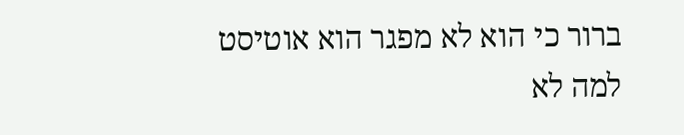ברור כי הוא לא מפגר הוא אוטיסט למה לא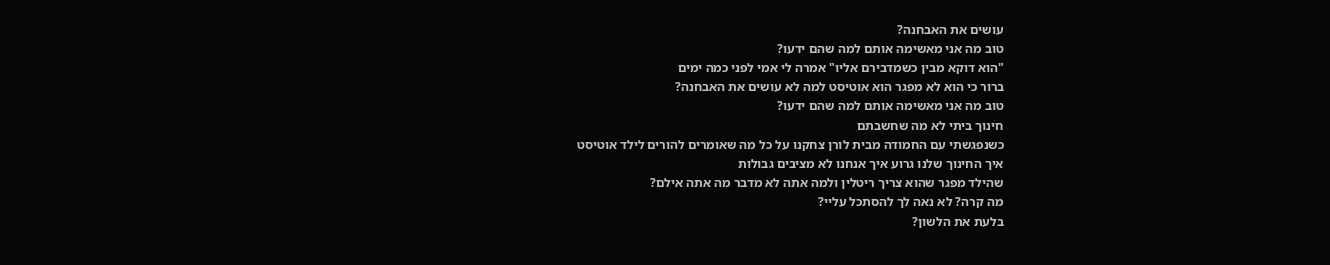עושים את האבחנה?
טוב מה אני מאשימה אותם למה שהם ידעו?
"הוא דוקא מבין כשמדבירם אליו" אמרה לי אמי לפני כמה ימים
ברור כי הוא לא מפגר הוא אוטיסט למה לא עושים את האבחנה?
טוב מה אני מאשימה אותם למה שהם ידעו?
חינוך ביתי לא מה שחשבתם
כשנפגשתי עם החמודה מבית לורן צחקנו על כל מה שאומרים להורים לילד אוטיסט
איך החינוך שלנו גרוע איך אנחנו לא מציבים גבולות
שהילד מפגר שהוא צריך ריטלין ולמה אתה לא מדבר מה אתה אילם?
מה קרה? לא נאה לך להסתכל עליי?
בלעת את הלשון?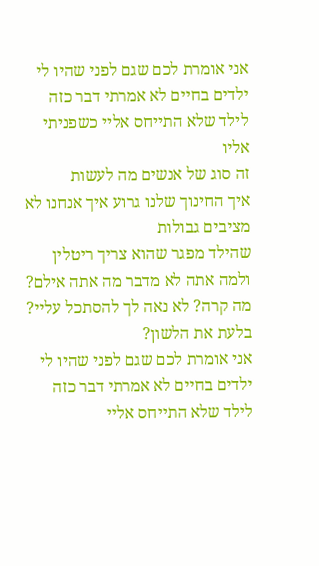אני אומרת לכם שגם לפני שהיו לי ילדים בחיים לא אמרתי דבר כזה לילד שלא התייחס אליי כשפניתי אליו
זה סוג של אנשים מה לעשות
איך החינוך שלנו גרוע איך אנחנו לא מציבים גבולות
שהילד מפגר שהוא צריך ריטלין ולמה אתה לא מדבר מה אתה אילם?
מה קרה? לא נאה לך להסתכל עליי?
בלעת את הלשון?
אני אומרת לכם שגם לפני שהיו לי ילדים בחיים לא אמרתי דבר כזה לילד שלא התייחס אליי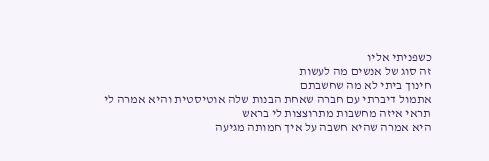כשפניתי אליו
זה סוג של אנשים מה לעשות
חינוך ביתי לא מה שחשבתם
אתמול דיברתי עם חברה שאחת הבנות שלה אוטיסטית והיא אמרה לי תראי איזה מחשבות מתרוצצות לי בראש
היא אמרה שהיא חשבה על איך חמותה מגיעה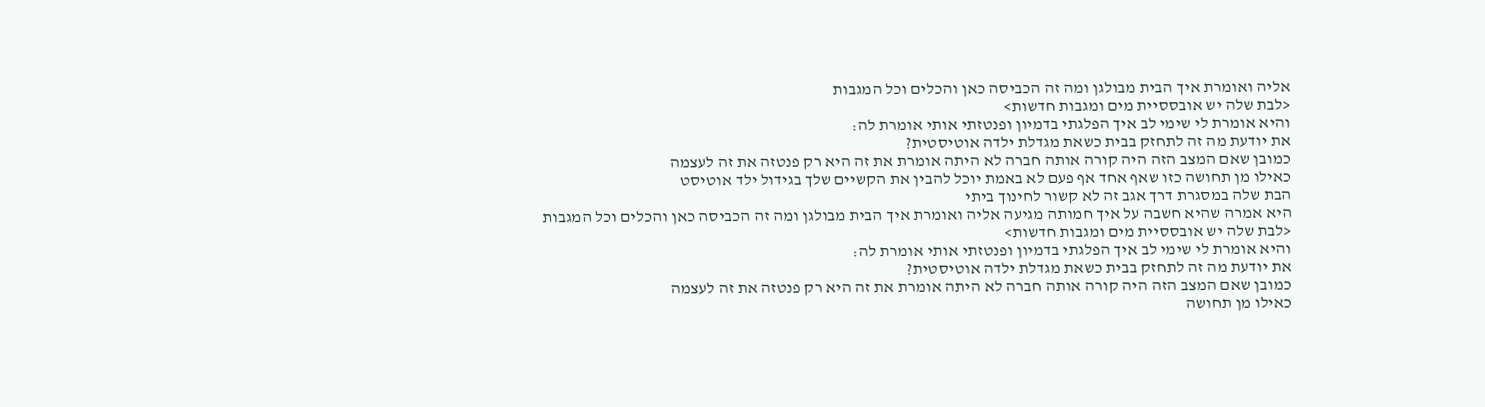אליה ואומרת איך הבית מבולגן ומה זה הכביסה כאן והכלים וכל המגבות
<לבת שלה יש אובססיית מים ומגבות חדשות>
והיא אומרת לי שימי לב איך הפלגתי בדמיון ופנטזתי אותי אומרת לה:
את יודעת מה זה לתחזק בבית כשאת מגדלת ילדה אוטיסטית?
כמובן שאם המצב הזה היה קורה אותה חברה לא היתה אומרת את זה היא רק פנטזה את זה לעצמה
כאילו מן תחושה כזו שאף אחד אף פעם לא באמת יוכל להבין את הקשיים שלך בגידול ילד אוטיסט
הבת שלה במסגרת דרך אגב זה לא קשור לחינוך ביתי
היא אמרה שהיא חשבה על איך חמותה מגיעה אליה ואומרת איך הבית מבולגן ומה זה הכביסה כאן והכלים וכל המגבות
<לבת שלה יש אובססיית מים ומגבות חדשות>
והיא אומרת לי שימי לב איך הפלגתי בדמיון ופנטזתי אותי אומרת לה:
את יודעת מה זה לתחזק בבית כשאת מגדלת ילדה אוטיסטית?
כמובן שאם המצב הזה היה קורה אותה חברה לא היתה אומרת את זה היא רק פנטזה את זה לעצמה
כאילו מן תחושה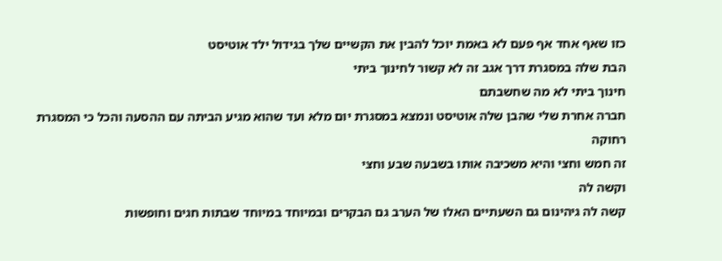כזו שאף אחד אף פעם לא באמת יוכל להבין את הקשיים שלך בגידול ילד אוטיסט
הבת שלה במסגרת דרך אגב זה לא קשור לחינוך ביתי
חינוך ביתי לא מה שחשבתם
חברה אחרת שלי שהבן שלה אוטיסט ונמצא במסגרת יום מלא ועד שהוא מגיע הביתה עם ההסעה והכל כי המסגרת רחוקה
זה חמש וחצי והיא משכיבה אותו בשבעה שבע וחצי
וקשה לה
קשה לה גיהינום גם השעתיים האלו של הערב גם הבקרים ובמיוחד במיוחד שבתות חגים וחופשות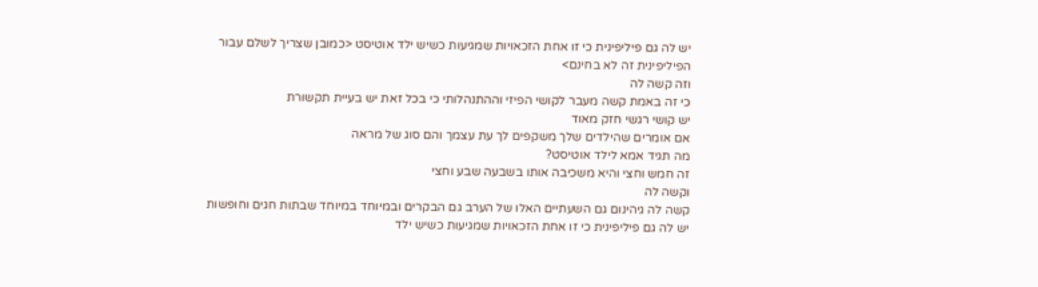יש לה גם פיליפינית כי זו אחת הזכאויות שמגיעות כשיש ילד אוטיסט <כמובן שצריך לשלם עבור הפיליפינית זה לא בחינם>
וזה קשה לה
כי זה באמת קשה מעבר לקושי הפיזי וההתנהלותי כי בכל זאת יש בעיית תקשורת
יש קושי רגשי חזק מאוד
אם אומרים שהילדים שלך משקפים לך עת עצמך והם סוג של מראה
מה תגיד אמא לילד אוטיסט?
זה חמש וחצי והיא משכיבה אותו בשבעה שבע וחצי
וקשה לה
קשה לה גיהינום גם השעתיים האלו של הערב גם הבקרים ובמיוחד במיוחד שבתות חגים וחופשות
יש לה גם פיליפינית כי זו אחת הזכאויות שמגיעות כשיש ילד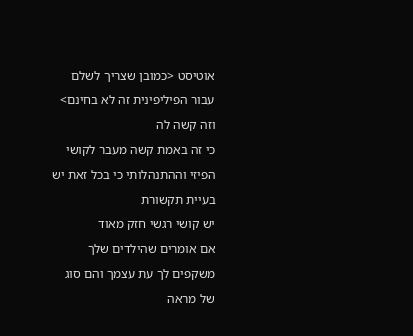אוטיסט <כמובן שצריך לשלם עבור הפיליפינית זה לא בחינם>
וזה קשה לה
כי זה באמת קשה מעבר לקושי הפיזי וההתנהלותי כי בכל זאת יש בעיית תקשורת
יש קושי רגשי חזק מאוד
אם אומרים שהילדים שלך משקפים לך עת עצמך והם סוג של מראה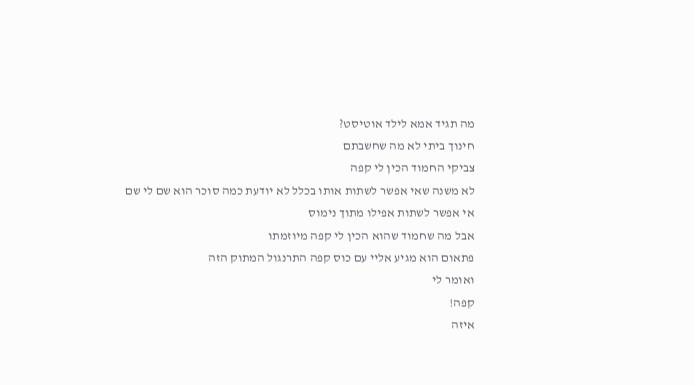מה תגיד אמא לילד אוטיסט?
חינוך ביתי לא מה שחשבתם
צביקי החמוד הכין לי קפה
לא משנה שאי אפשר לשתות אותו בכלל לא יודעת כמה סוכר הוא שם לי שם
אי אפשר לשתות אפילו מתוך נימוס
אבל מה שחמוד שהוא הכין לי קפה מיוזמתו
פתאום הוא מגיע אליי עם כוס קפה התרנגול המתוק הזה
ואומר לי
קפה!
איזה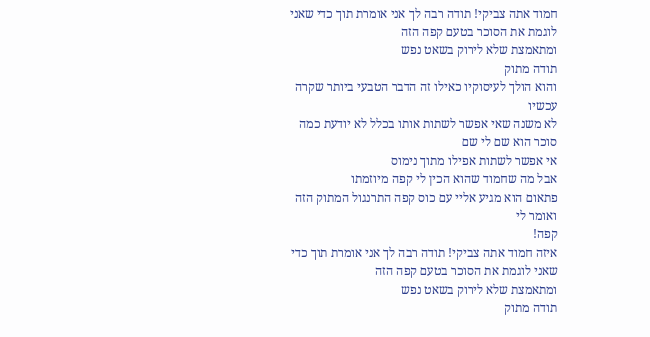חמוד אתה צביקי! תודה רבה לך אני אומרת תוך כדי שאני לוגמת את הסוכר בטעם קפה הזה
ומתאמצת שלא לירוק בשאט נפש
תודה מתוק
והוא הולך לעיסוקיו כאילו זה הדבר הטבעי ביותר שקרה עכשיו
לא משנה שאי אפשר לשתות אותו בכלל לא יודעת כמה סוכר הוא שם לי שם
אי אפשר לשתות אפילו מתוך נימוס
אבל מה שחמוד שהוא הכין לי קפה מיוזמתו
פתאום הוא מגיע אליי עם כוס קפה התרנגול המתוק הזה
ואומר לי
קפה!
איזה חמוד אתה צביקי! תודה רבה לך אני אומרת תוך כדי שאני לוגמת את הסוכר בטעם קפה הזה
ומתאמצת שלא לירוק בשאט נפש
תודה מתוק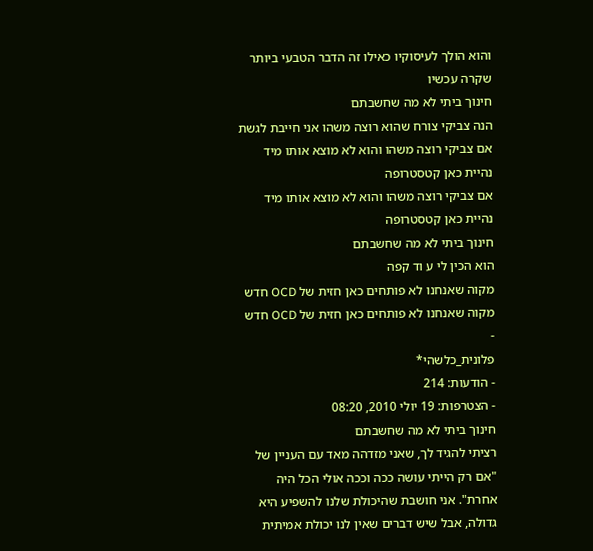והוא הולך לעיסוקיו כאילו זה הדבר הטבעי ביותר שקרה עכשיו
חינוך ביתי לא מה שחשבתם
הנה צביקי צורח שהוא רוצה משהו אני חייבת לגשת
אם צביקי רוצה משהו והוא לא מוצא אותו מיד נהיית כאן קטסטרופה
אם צביקי רוצה משהו והוא לא מוצא אותו מיד נהיית כאן קטסטרופה
חינוך ביתי לא מה שחשבתם
הוא הכין לי ע וד קפה
מקוה שאנחנו לא פותחים כאן חזית של OCD חדש
מקוה שאנחנו לא פותחים כאן חזית של OCD חדש
-
פלונית_כלשהי*
- הודעות: 214
- הצטרפות: 19 יולי 2010, 08:20
חינוך ביתי לא מה שחשבתם
רציתי להגיד לך, שאני מזדהה מאד עם העניין של "אם רק הייתי עושה ככה וככה אולי הכל היה אחרת". אני חושבת שהיכולת שלנו להשפיע היא גדולה, אבל שיש דברים שאין לנו יכולת אמיתית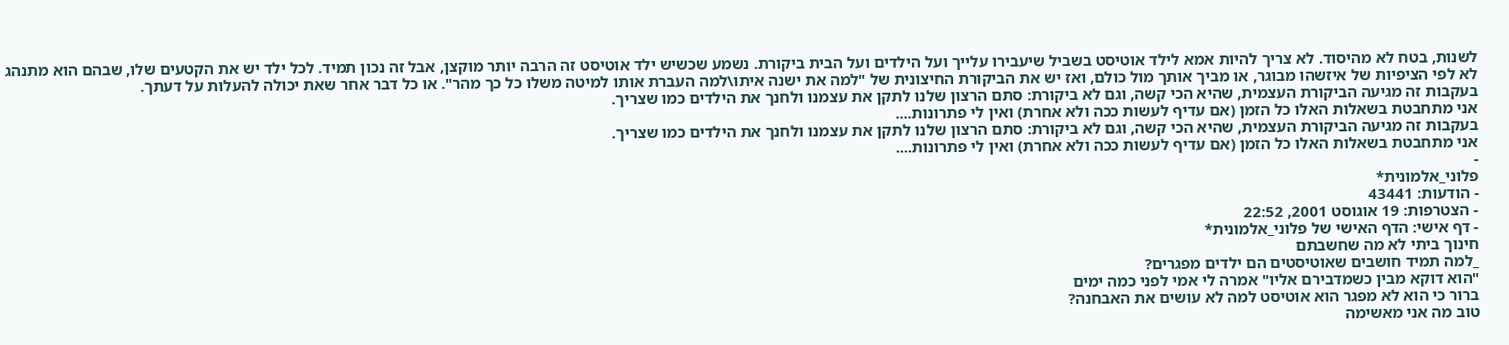לשנות, בטח לא מהיסוד. לא צריך להיות אמא לילד אוטיסט בשביל שיעבירו עלייך ועל הילדים ועל הבית ביקורת. נשמע שכשיש ילד אוטיסט זה הרבה יותר מוקצן, אבל זה נכון תמיד. לכל ילד יש את הקטעים שלו, שבהם הוא מתנהג לא לפי הציפיות של איזשהו מבוגר, או מביך אותך מול כולם, ואז יש את הביקורת החיצונית של "למה את ישנה איתו\למה העברת אותו למיטה משלו כל כך מהר". או כל דבר אחר שאת יכולה להעלות על דעתך.
בעקבות זה מגיעה הביקורת העצמית, שהיא הכי קשה, וגם לא ביקורת: סתם הרצון שלנו לתקן את עצמנו ולחנך את הילדים כמו שצריך.
אני מתחבטת בשאלות האלו כל הזמן (אם עדיף לעשות ככה ולא אחרת) ואין לי פתרונות....
בעקבות זה מגיעה הביקורת העצמית, שהיא הכי קשה, וגם לא ביקורת: סתם הרצון שלנו לתקן את עצמנו ולחנך את הילדים כמו שצריך.
אני מתחבטת בשאלות האלו כל הזמן (אם עדיף לעשות ככה ולא אחרת) ואין לי פתרונות....
-
פלוני_אלמונית*
- הודעות: 43441
- הצטרפות: 19 אוגוסט 2001, 22:52
- דף אישי: הדף האישי של פלוני_אלמונית*
חינוך ביתי לא מה שחשבתם
_למה תמיד חושבים שאוטיסטים הם ילדים מפגרים?
"הוא דוקא מבין כשמדבירם אליו" אמרה לי אמי לפני כמה ימים
ברור כי הוא לא מפגר הוא אוטיסט למה לא עושים את האבחנה?
טוב מה אני מאשימה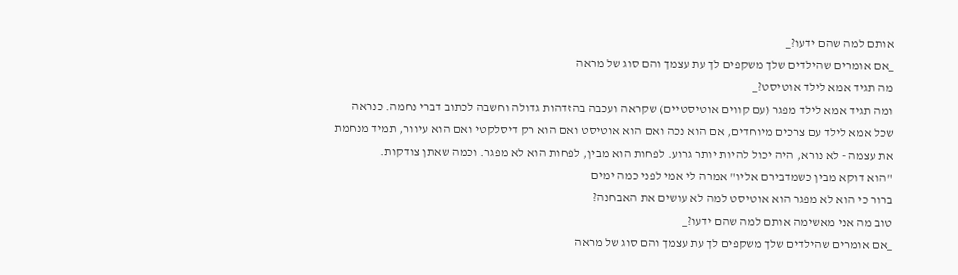אותם למה שהם ידעו?_
_אם אומרים שהילדים שלך משקפים לך עת עצמך והם סוג של מראה
מה תגיד אמא לילד אוטיסט?_
ומה תגיד אמא לילד מפגר (עם קווים אוטיסטיים) שקראה ועכבה בהזדהות גדולה וחשבה לכתוב דברי נחמה. כנראה שכל אמא לילד עם צרכים מיוחדים, אם הוא נכה ואם הוא אוטיסט ואם הוא רק דיסלקטי ואם הוא עיוור, תמיד מנחמת את עצמה - לא נורא, היה יכול להיות יותר גרוע. לפחות הוא מבין, לפחות הוא לא מפגר. וכמה שאתן צודקות.
"הוא דוקא מבין כשמדבירם אליו" אמרה לי אמי לפני כמה ימים
ברור כי הוא לא מפגר הוא אוטיסט למה לא עושים את האבחנה?
טוב מה אני מאשימה אותם למה שהם ידעו?_
_אם אומרים שהילדים שלך משקפים לך עת עצמך והם סוג של מראה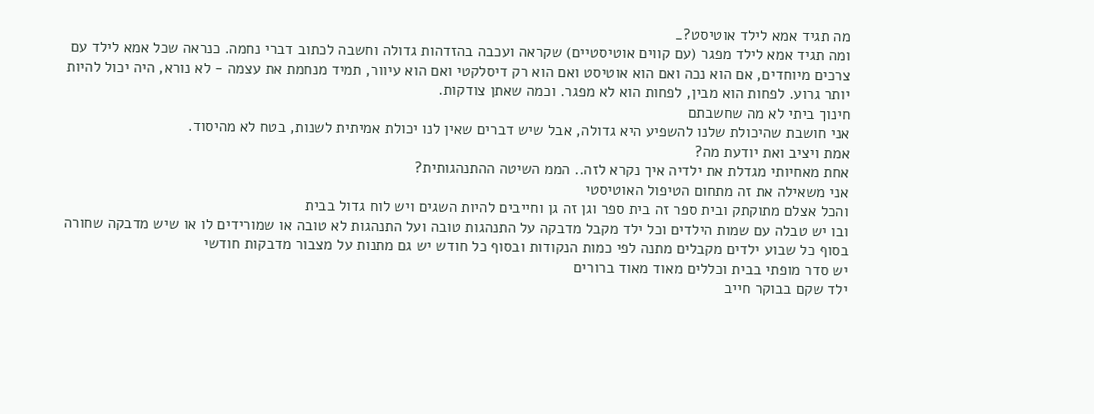מה תגיד אמא לילד אוטיסט?_
ומה תגיד אמא לילד מפגר (עם קווים אוטיסטיים) שקראה ועכבה בהזדהות גדולה וחשבה לכתוב דברי נחמה. כנראה שכל אמא לילד עם צרכים מיוחדים, אם הוא נכה ואם הוא אוטיסט ואם הוא רק דיסלקטי ואם הוא עיוור, תמיד מנחמת את עצמה - לא נורא, היה יכול להיות יותר גרוע. לפחות הוא מבין, לפחות הוא לא מפגר. וכמה שאתן צודקות.
חינוך ביתי לא מה שחשבתם
אני חושבת שהיכולת שלנו להשפיע היא גדולה, אבל שיש דברים שאין לנו יכולת אמיתית לשנות, בטח לא מהיסוד.
אמת ויציב ואת יודעת מה?
אחת מאחיותי מגדלת את ילדיה איך נקרא לזה.. הממ השיטה ההתנהגותית?
אני משאילה את זה מתחום הטיפול האוטיסטי
והכל אצלם מתוקתק ובית ספר זה בית ספר וגן זה גן וחייבים להיות השגים ויש לוח גדול בבית
ובו יש טבלה עם שמות הילדים וכל ילד מקבל מדבקה על התנהגות טובה ועל התנהגות לא טובה או שמורידים לו או שיש מדבקה שחורה
בסוף כל שבוע ילדים מקבלים מתנה לפי כמות הנקודות ובסוף כל חודש יש גם מתנות על מצבור מדבקות חודשי
יש סדר מופתי בבית וכללים מאוד מאוד ברורים
ילד שקם בבוקר חייב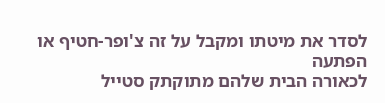לסדר את מיטתו ומקבל על זה צ'ופר-חטיף או הפתעה
לכאורה הבית שלהם מתוקתק סטייל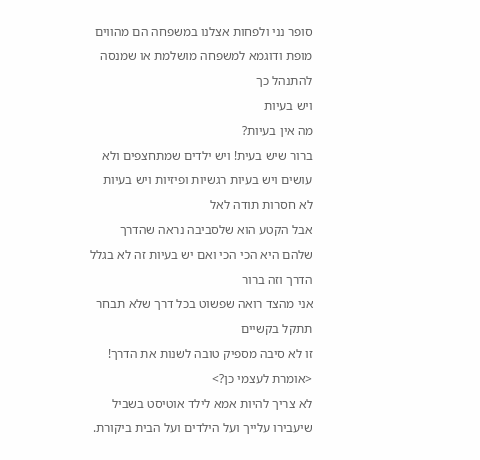סופר נני ולפחות אצלנו במשפחה הם מהווים מופת ודוגמא למשפחה מושלמת או שמנסה להתנהל כך
ויש בעיות
מה אין בעיות?
ברור שיש בעית! ויש ילדים שמתחצפים ולא עושים ויש בעיות רגשיות ופיזיות ויש בעיות לא חסרות תודה לאל
אבל הקטע הוא שלסביבה נראה שהדרך שלהם היא הכי הכי ואם יש בעיות זה לא בגלל הדרך וזה ברור
אני מהצד רואה שפשוט בכל דרך שלא תבחר תתקל בקשיים
זו לא סיבה מספיק טובה לשנות את הדרך!
<אומרת לעצמי כן?>
לא צריך להיות אמא לילד אוטיסט בשביל שיעבירו עלייך ועל הילדים ועל הבית ביקורת.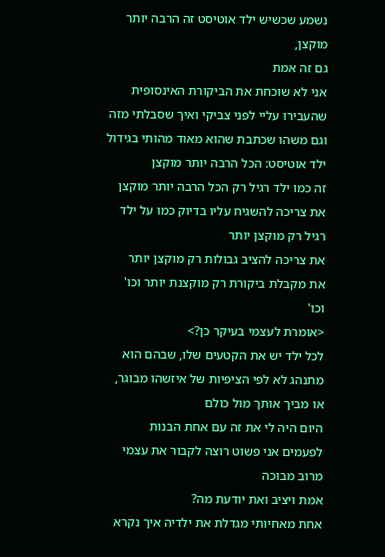נשמע שכשיש ילד אוטיסט זה הרבה יותר מוקצן,
גם זה אמת
אני לא שוכחת את הביקורת האינסופית שהעבירו עליי לפני צביקי ואיך שסבלתי מזה
וגם משהו שכתבת שהוא מאוד מהותי בגידול ילד אוטיסט: הכל הרבה יותר מוקצן
זה כמו ילד רגיל רק הכל הרבה יותר מוקצן
את צריכה להשגיח עליו בדיוק כמו על ילד רגיל רק מוקצן יותר
את צריכה להציב גבולות רק מוקצן יותר
את מקבלת ביקורת רק מוקצנת יותר וכו' וכו'
<אומרת לעצמי בעיקר כן?>
לכל ילד יש את הקטעים שלו, שבהם הוא מתנהג לא לפי הציפיות של איזשהו מבוגר, או מביך אותך מול כולם
היום היה לי את זה עם אחת הבנות
לפעמים אני פשוט רוצה לקבור את עצמי מרוב מבוכה
אמת ויציב ואת יודעת מה?
אחת מאחיותי מגדלת את ילדיה איך נקרא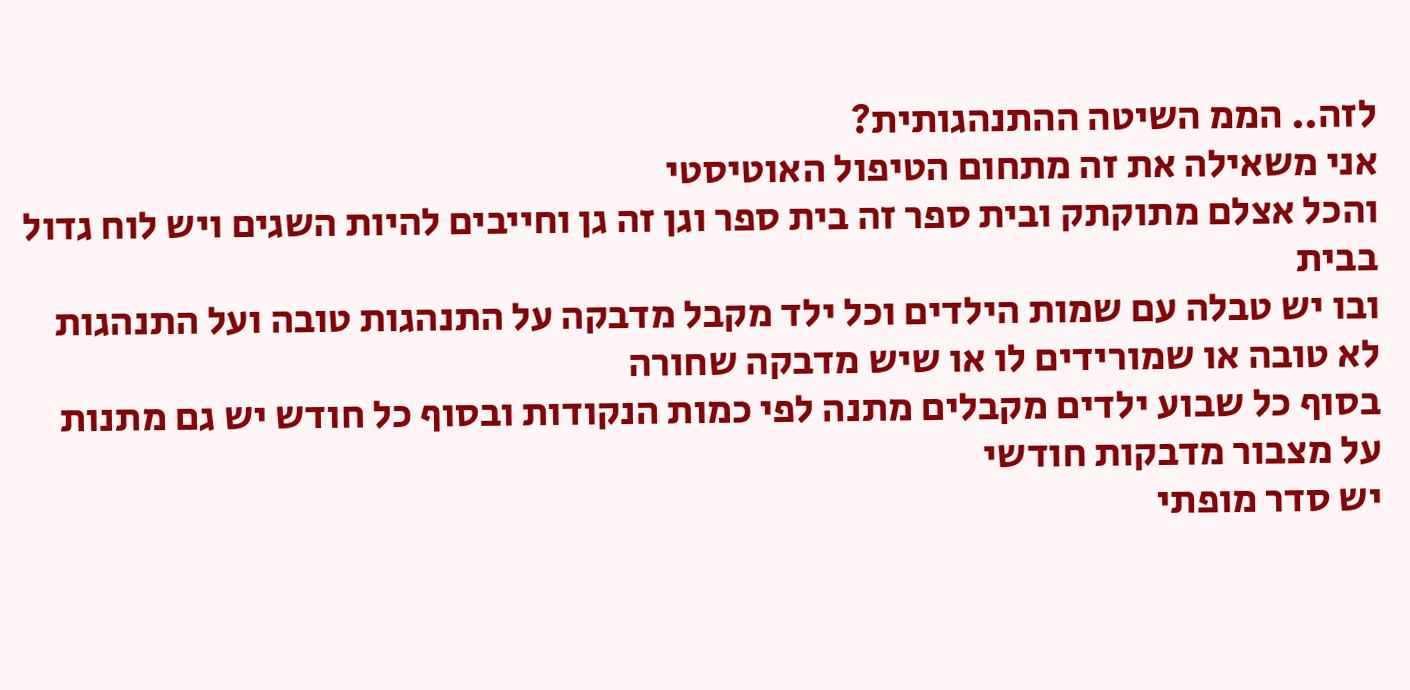לזה.. הממ השיטה ההתנהגותית?
אני משאילה את זה מתחום הטיפול האוטיסטי
והכל אצלם מתוקתק ובית ספר זה בית ספר וגן זה גן וחייבים להיות השגים ויש לוח גדול בבית
ובו יש טבלה עם שמות הילדים וכל ילד מקבל מדבקה על התנהגות טובה ועל התנהגות לא טובה או שמורידים לו או שיש מדבקה שחורה
בסוף כל שבוע ילדים מקבלים מתנה לפי כמות הנקודות ובסוף כל חודש יש גם מתנות על מצבור מדבקות חודשי
יש סדר מופתי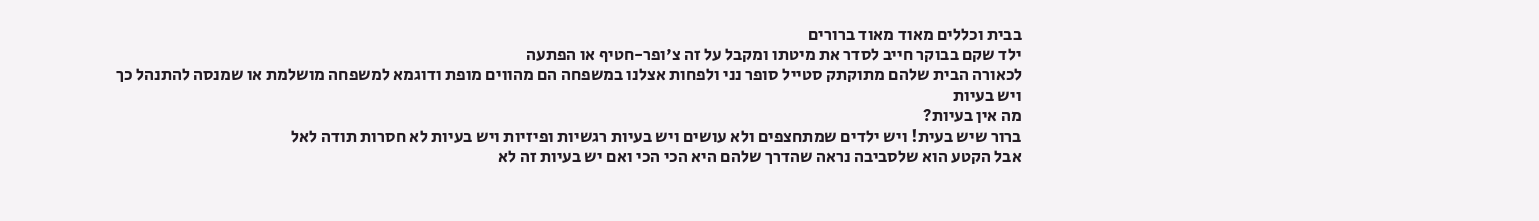בבית וכללים מאוד מאוד ברורים
ילד שקם בבוקר חייב לסדר את מיטתו ומקבל על זה צ'ופר-חטיף או הפתעה
לכאורה הבית שלהם מתוקתק סטייל סופר נני ולפחות אצלנו במשפחה הם מהווים מופת ודוגמא למשפחה מושלמת או שמנסה להתנהל כך
ויש בעיות
מה אין בעיות?
ברור שיש בעית! ויש ילדים שמתחצפים ולא עושים ויש בעיות רגשיות ופיזיות ויש בעיות לא חסרות תודה לאל
אבל הקטע הוא שלסביבה נראה שהדרך שלהם היא הכי הכי ואם יש בעיות זה לא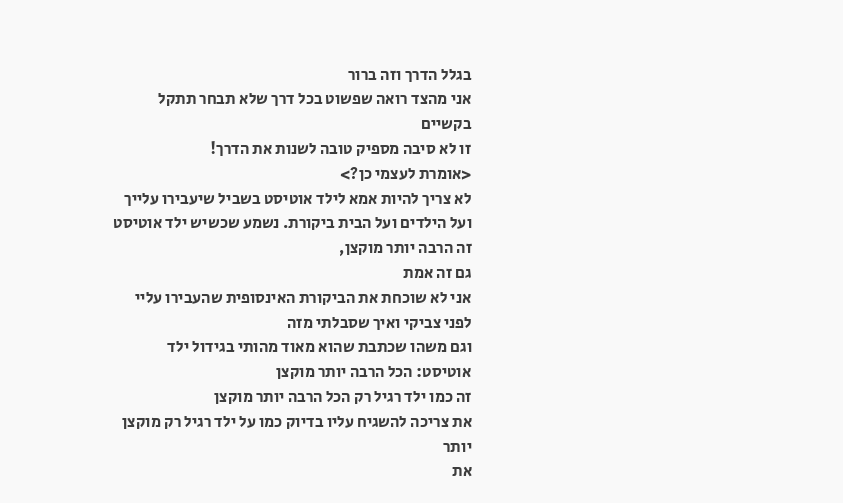בגלל הדרך וזה ברור
אני מהצד רואה שפשוט בכל דרך שלא תבחר תתקל בקשיים
זו לא סיבה מספיק טובה לשנות את הדרך!
<אומרת לעצמי כן?>
לא צריך להיות אמא לילד אוטיסט בשביל שיעבירו עלייך ועל הילדים ועל הבית ביקורת. נשמע שכשיש ילד אוטיסט זה הרבה יותר מוקצן,
גם זה אמת
אני לא שוכחת את הביקורת האינסופית שהעבירו עליי לפני צביקי ואיך שסבלתי מזה
וגם משהו שכתבת שהוא מאוד מהותי בגידול ילד אוטיסט: הכל הרבה יותר מוקצן
זה כמו ילד רגיל רק הכל הרבה יותר מוקצן
את צריכה להשגיח עליו בדיוק כמו על ילד רגיל רק מוקצן יותר
את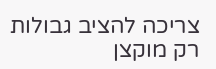צריכה להציב גבולות רק מוקצן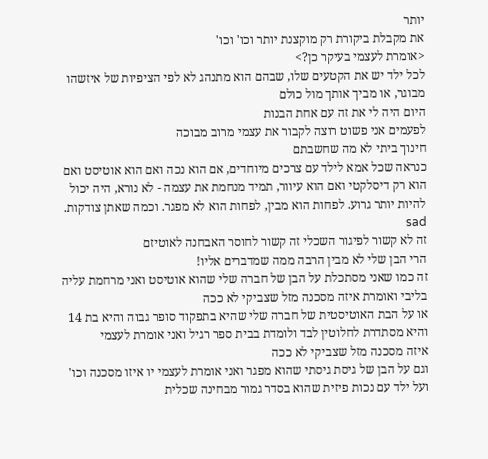יותר
את מקבלת ביקורת רק מוקצנת יותר וכו' וכו'
<אומרת לעצמי בעיקר כן?>
לכל ילד יש את הקטעים שלו, שבהם הוא מתנהג לא לפי הציפיות של איזשהו מבוגר, או מביך אותך מול כולם
היום היה לי את זה עם אחת הבנות
לפעמים אני פשוט רוצה לקבור את עצמי מרוב מבוכה
חינוך ביתי לא מה שחשבתם
כנראה שכל אמא לילד עם צרכים מיוחדים, אם הוא נכה ואם הוא אוטיסט ואם הוא רק דיסלקטי ואם הוא עיוור, תמיד מנחמת את עצמה - לא נורא, היה יכול להיות יותר גרוע. לפחות הוא מבין, לפחות הוא לא מפגר. וכמה שאתן צודקות. sad
זה לא קשור לפיגור השכלי זה קשור לחוסר האבחנה לאוטיזם
הרי הבן שלי לא מבין הרבה ממה שמדברים אליו!
זה כמו שאני מסתכלת על הבן של חברה שלי שהוא אוטיסט ואני מרחמת עליה בליבי ואומרת איזה מסכנה מזל שצביקי לא ככה
או על הבת האוטיסטית של חברה שלי שהיא בתפקוד סופר גבוה והיא בת 14 והיא מסתדרת לחלוטין לבד ולומדת בבית ספר רגיל ואני אומרת לעצמי
איזה מסכנה מזל שצביקי לא ככה
וגם על הבן של גיסת גיסתי שהוא מפגר ואני אומרת לעצמי יו איזו מסכנה וכו'
ועל ילד עם נכות פיזית שהוא בסדר גמור מבחינה שכלית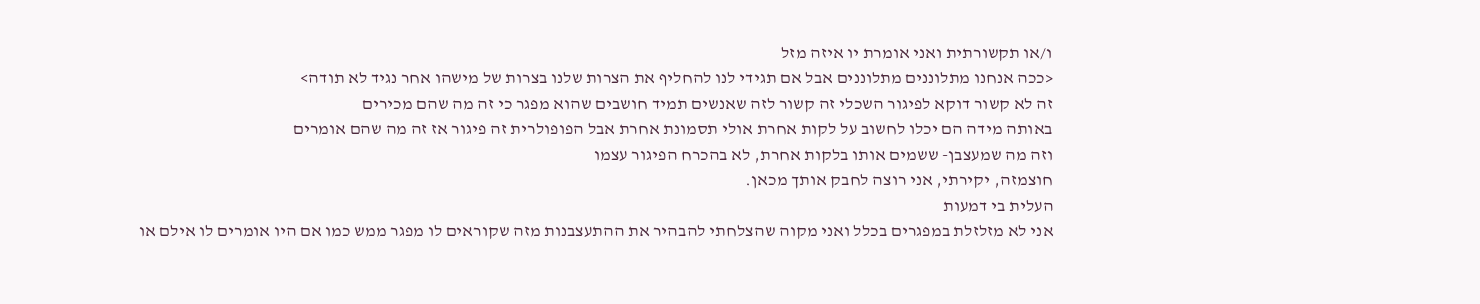ו/או תקשורתית ואני אומרת יו איזה מזל
<ככה אנחנו מתלוננים מתלוננים אבל אם תגידי לנו להחליף את הצרות שלנו בצרות של מישהו אחר נגיד לא תודה>
זה לא קשור דוקא לפיגור השכלי זה קשור לזה שאנשים תמיד חושבים שהוא מפגר כי זה מה שהם מכירים
באותה מידה הם יכלו לחשוב על לקות אחרת אולי תסמונת אחרת אבל הפופולרית זה פיגור אז זה מה שהם אומרים
וזה מה שמעצבן- ששמים אותו בלקות אחרת, לא בהכרח הפיגור עצמו
חוצמזה, יקירתי, אני רוצה לחבק אותך מכאן.
העלית בי דמעות
אני לא מזלזלת במפגרים בכלל ואני מקוה שהצלחתי להבהיר את ההתעצבנות מזה שקוראים לו מפגר ממש כמו אם היו אומרים לו אילם או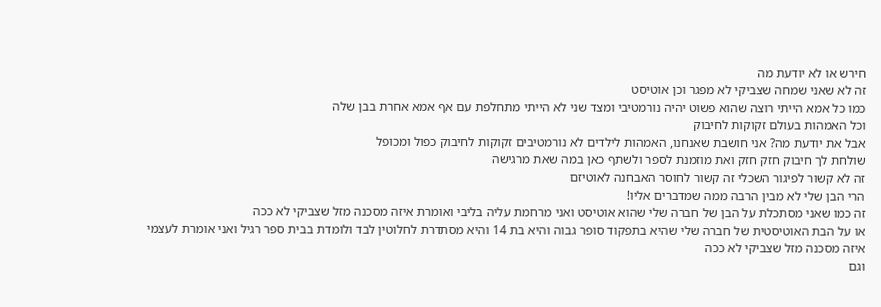חירש או לא יודעת מה
זה לא שאני שמחה שצביקי לא מפגר וכן אוטיסט
כמו כל אמא הייתי רוצה שהוא פשוט יהיה נורמטיבי ומצד שני לא הייתי מתחלפת עם אף אמא אחרת בבן שלה
וכל האמהות בעולם זקוקות לחיבוק
אבל את יודעת מה? אני חושבת שאנחנו, האמהות לילדים לא נורמטיבים זקוקות לחיבוק כפול ומכופל
שולחת לך חיבוק חזק חזק ואת מוזמנת לספר ולשתף כאן במה שאת מרגישה
זה לא קשור לפיגור השכלי זה קשור לחוסר האבחנה לאוטיזם
הרי הבן שלי לא מבין הרבה ממה שמדברים אליו!
זה כמו שאני מסתכלת על הבן של חברה שלי שהוא אוטיסט ואני מרחמת עליה בליבי ואומרת איזה מסכנה מזל שצביקי לא ככה
או על הבת האוטיסטית של חברה שלי שהיא בתפקוד סופר גבוה והיא בת 14 והיא מסתדרת לחלוטין לבד ולומדת בבית ספר רגיל ואני אומרת לעצמי
איזה מסכנה מזל שצביקי לא ככה
וגם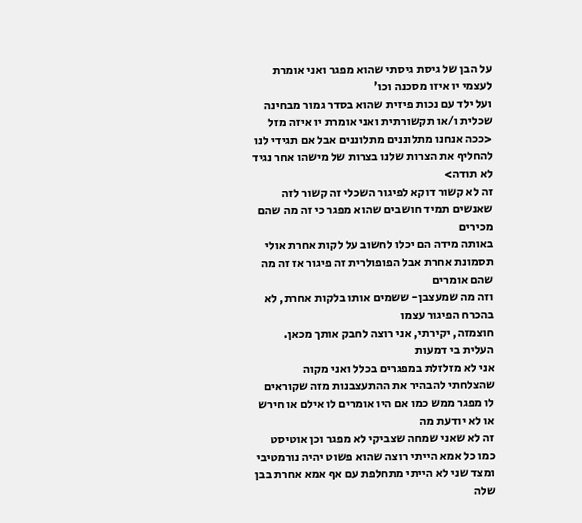על הבן של גיסת גיסתי שהוא מפגר ואני אומרת לעצמי יו איזו מסכנה וכו'
ועל ילד עם נכות פיזית שהוא בסדר גמור מבחינה שכלית ו/או תקשורתית ואני אומרת יו איזה מזל
<ככה אנחנו מתלוננים מתלוננים אבל אם תגידי לנו להחליף את הצרות שלנו בצרות של מישהו אחר נגיד לא תודה>
זה לא קשור דוקא לפיגור השכלי זה קשור לזה שאנשים תמיד חושבים שהוא מפגר כי זה מה שהם מכירים
באותה מידה הם יכלו לחשוב על לקות אחרת אולי תסמונת אחרת אבל הפופולרית זה פיגור אז זה מה שהם אומרים
וזה מה שמעצבן- ששמים אותו בלקות אחרת, לא בהכרח הפיגור עצמו
חוצמזה, יקירתי, אני רוצה לחבק אותך מכאן.
העלית בי דמעות
אני לא מזלזלת במפגרים בכלל ואני מקוה שהצלחתי להבהיר את ההתעצבנות מזה שקוראים לו מפגר ממש כמו אם היו אומרים לו אילם או חירש או לא יודעת מה
זה לא שאני שמחה שצביקי לא מפגר וכן אוטיסט
כמו כל אמא הייתי רוצה שהוא פשוט יהיה נורמטיבי ומצד שני לא הייתי מתחלפת עם אף אמא אחרת בבן שלה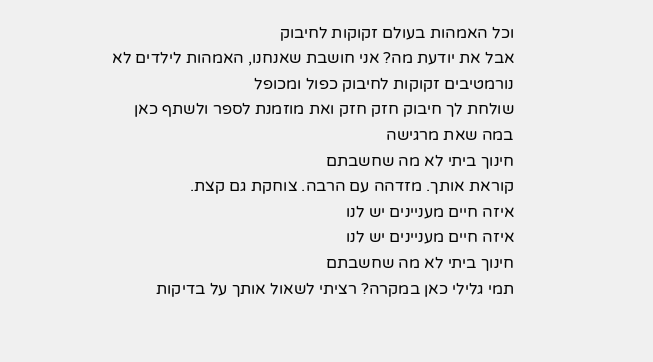וכל האמהות בעולם זקוקות לחיבוק
אבל את יודעת מה? אני חושבת שאנחנו, האמהות לילדים לא נורמטיבים זקוקות לחיבוק כפול ומכופל
שולחת לך חיבוק חזק חזק ואת מוזמנת לספר ולשתף כאן במה שאת מרגישה
חינוך ביתי לא מה שחשבתם
קוראת אותך. מזדהה עם הרבה. צוחקת גם קצת.
איזה חיים מעניינים יש לנו
איזה חיים מעניינים יש לנו
חינוך ביתי לא מה שחשבתם
תמי גלילי כאן במקרה? רציתי לשאול אותך על בדיקות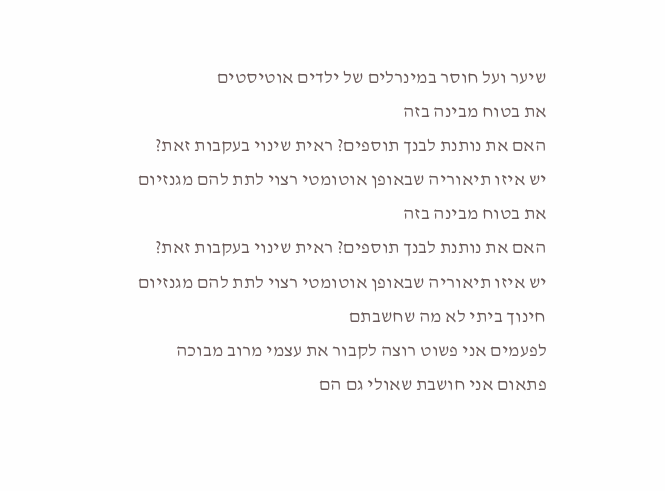שיער ועל חוסר במינרלים של ילדים אוטיסטים
את בטוח מבינה בזה
האם את נותנת לבנך תוספים? ראית שינוי בעקבות זאת?
יש איזו תיאוריה שבאופן אוטומטי רצוי לתת להם מגנזיום
את בטוח מבינה בזה
האם את נותנת לבנך תוספים? ראית שינוי בעקבות זאת?
יש איזו תיאוריה שבאופן אוטומטי רצוי לתת להם מגנזיום
חינוך ביתי לא מה שחשבתם
לפעמים אני פשוט רוצה לקבור את עצמי מרוב מבוכה
פתאום אני חושבת שאולי גם הם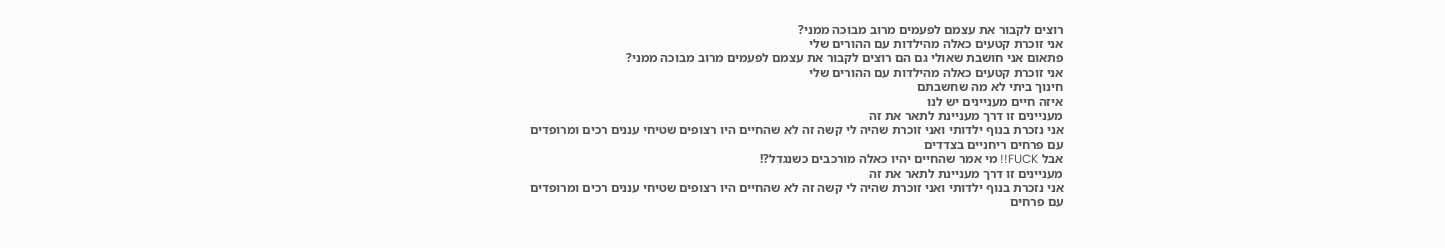רוצים לקבור את עצמם לפעמים מרוב מבוכה ממני?
אני זוכרת קטעים כאלה מהילדות עם ההורים שלי
פתאום אני חושבת שאולי גם הם רוצים לקבור את עצמם לפעמים מרוב מבוכה ממני?
אני זוכרת קטעים כאלה מהילדות עם ההורים שלי
חינוך ביתי לא מה שחשבתם
איזה חיים מעניינים יש לנו
מעניינים זו דרך מעניינת לתאר את זה
אני נזכרת בנוף ילדותי ואני זוכרת שהיה לי קשה זה לא שהחיים היו רצופים שטיחי עננים רכים ומרופדים
עם פרחים ריחניים בצדדים
אבל FUCK!! מי אמר שהחיים יהיו כאלה מורכבים כשנגדל?!
מעניינים זו דרך מעניינת לתאר את זה
אני נזכרת בנוף ילדותי ואני זוכרת שהיה לי קשה זה לא שהחיים היו רצופים שטיחי עננים רכים ומרופדים
עם פרחים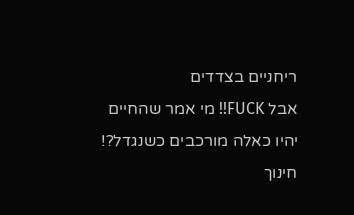ריחניים בצדדים
אבל FUCK!! מי אמר שהחיים יהיו כאלה מורכבים כשנגדל?!
חינוך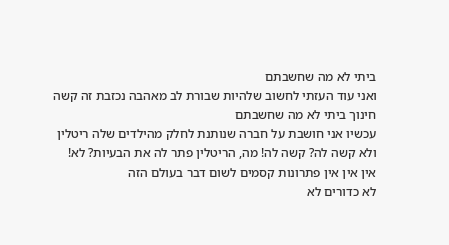ביתי לא מה שחשבתם
ואני עוד העזתי לחשוב שלהיות שבורת לב מאהבה נכזבת זה קשה
חינוך ביתי לא מה שחשבתם
עכשיו אני חושבת על חברה שנותנת לחלק מהילדים שלה ריטלין
ולא קשה לה? קשה לה! מה, הריטלין פתר לה את הבעיות? לא!
אין אין אין פתרונות קסמים לשום דבר בעולם הזה
לא כדורים לא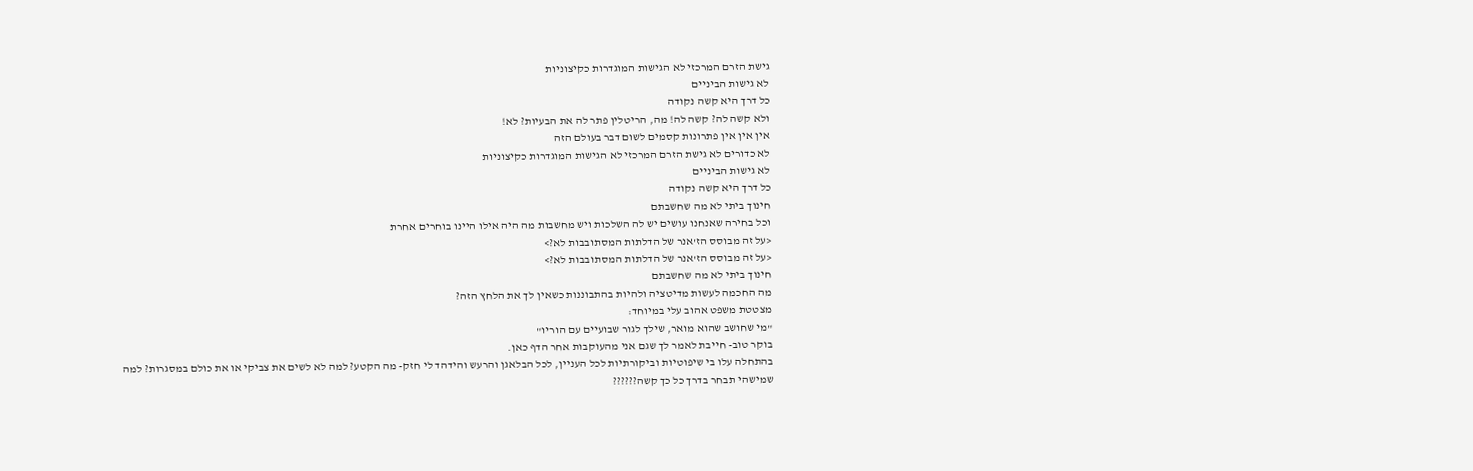גישת הזרם המרכזי לא הגישות המוגדרות כקיצוניות
לא גישות הביניים
כל דרך היא קשה נקודה
ולא קשה לה? קשה לה! מה, הריטלין פתר לה את הבעיות? לא!
אין אין אין פתרונות קסמים לשום דבר בעולם הזה
לא כדורים לא גישת הזרם המרכזי לא הגישות המוגדרות כקיצוניות
לא גישות הביניים
כל דרך היא קשה נקודה
חינוך ביתי לא מה שחשבתם
וכל בחירה שאנחנו עושים יש לה השלכות ויש מחשבות מה היה אילו היינו בוחרים אחרת
<על זה מבוסס הז'אנר של הדלתות המסתובבות לא?>
<על זה מבוסס הז'אנר של הדלתות המסתובבות לא?>
חינוך ביתי לא מה שחשבתם
מה החכמה לעשות מדיטציה ולהיות בהתבוננות כשאין לך את הלחץ הזה?
מצטטת משפט אהוב עלי במיוחד:
"מי שחושב שהוא מואר, שילך לגור שבועיים עם הוריו"
בוקר טוב- חייבת לאמר לך שגם אני מהעוקבות אחר הדף כאן.
בהתחלה עלו בי שיפוטיות וביקורתיות לכל העניין, לכל הבלאגן והרעש והידהד לי חזק- מה הקטע? למה לא לשים את צביקי או את כולם במסגרות? למה שמישהי תבחר בדרך כל כך קשה??????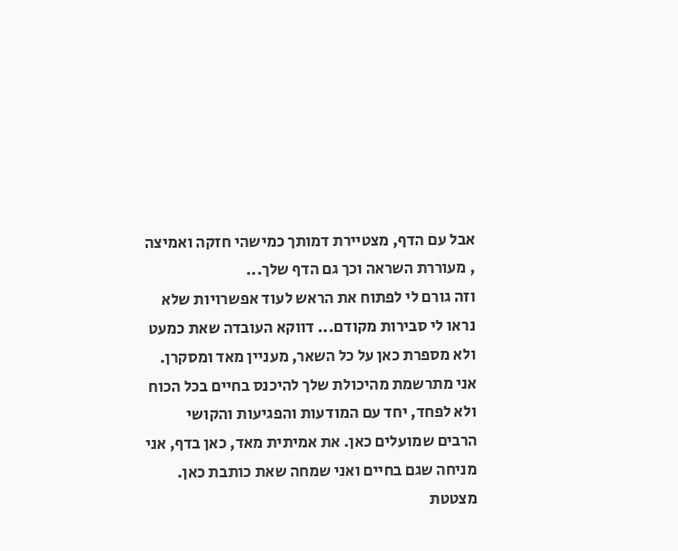אבל עם הדף, מצטיירת דמותך כמישהי חזקה ואמיצה , מעוררת השראה וכך גם הדף שלך...
וזה גורם לי לפתוח את הראש לעוד אפשרויות שלא נראו לי סבירות מקודם... דווקא העובדה שאת כמעט ולא מספרת כאן על כל השאר, מעניין מאד ומסקרן.
אני מתרשמת מהיכולת שלך להיכנס בחיים בכל הכוח ולא לפחד, יחד עם המודעות והפגיעות והקושי הרבים שמועלים כאן. את אמיתית מאד, כאן בדף, אני מניחה שגם בחיים ואני שמחה שאת כותבת כאן.
מצטטת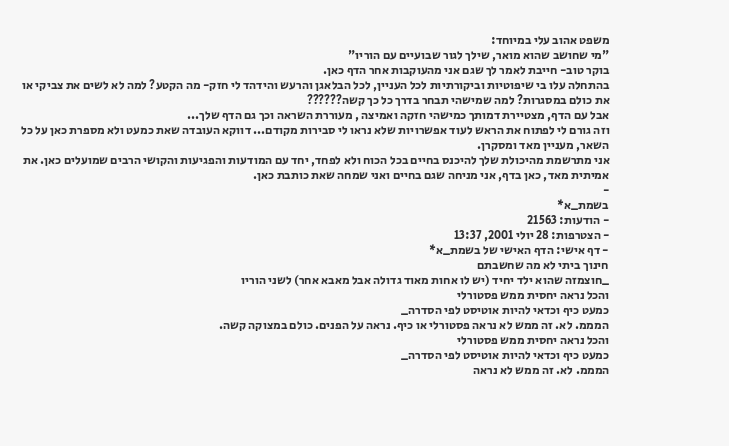משפט אהוב עלי במיוחד:
"מי שחושב שהוא מואר, שילך לגור שבועיים עם הוריו"
בוקר טוב- חייבת לאמר לך שגם אני מהעוקבות אחר הדף כאן.
בהתחלה עלו בי שיפוטיות וביקורתיות לכל העניין, לכל הבלאגן והרעש והידהד לי חזק- מה הקטע? למה לא לשים את צביקי או את כולם במסגרות? למה שמישהי תבחר בדרך כל כך קשה??????
אבל עם הדף, מצטיירת דמותך כמישהי חזקה ואמיצה , מעוררת השראה וכך גם הדף שלך...
וזה גורם לי לפתוח את הראש לעוד אפשרויות שלא נראו לי סבירות מקודם... דווקא העובדה שאת כמעט ולא מספרת כאן על כל השאר, מעניין מאד ומסקרן.
אני מתרשמת מהיכולת שלך להיכנס בחיים בכל הכוח ולא לפחד, יחד עם המודעות והפגיעות והקושי הרבים שמועלים כאן. את אמיתית מאד, כאן בדף, אני מניחה שגם בחיים ואני שמחה שאת כותבת כאן.
-
בשמת_א*
- הודעות: 21563
- הצטרפות: 28 יולי 2001, 13:37
- דף אישי: הדף האישי של בשמת_א*
חינוך ביתי לא מה שחשבתם
_חוצמזה שהוא ילד יחיד (יש לו אחות מאוד גדולה אבל מאבא אחר) לשני הוריו
והכל נראה יחסית ממש פסטורלי
כמעט כיף וכדאי להיות אוטיסט לפי הסדרה_
המממ. לא. זה ממש לא נראה פסטורלי או כיף. נראה על הפנים. כולם במצוקה קשה.
והכל נראה יחסית ממש פסטורלי
כמעט כיף וכדאי להיות אוטיסט לפי הסדרה_
המממ. לא. זה ממש לא נראה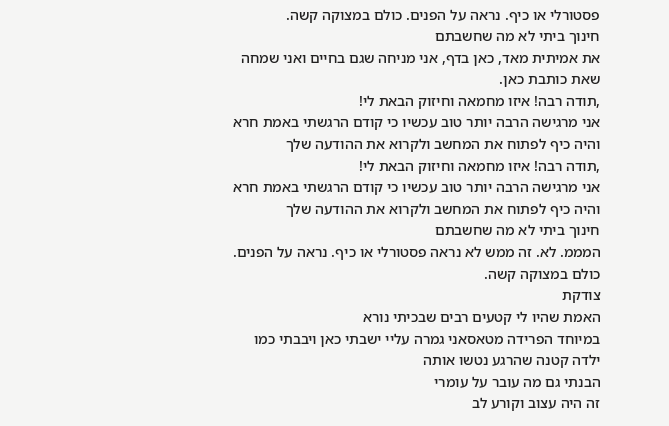פסטורלי או כיף. נראה על הפנים. כולם במצוקה קשה.
חינוך ביתי לא מה שחשבתם
את אמיתית מאד, כאן בדף, אני מניחה שגם בחיים ואני שמחה שאת כותבת כאן.
,תודה רבה! איזו מחמאה וחיזוק הבאת לי!
אני מרגישה הרבה יותר טוב עכשיו כי קודם הרגשתי באמת חרא
והיה כיף לפתוח את המחשב ולקרוא את ההודעה שלך
,תודה רבה! איזו מחמאה וחיזוק הבאת לי!
אני מרגישה הרבה יותר טוב עכשיו כי קודם הרגשתי באמת חרא
והיה כיף לפתוח את המחשב ולקרוא את ההודעה שלך
חינוך ביתי לא מה שחשבתם
המממ. לא. זה ממש לא נראה פסטורלי או כיף. נראה על הפנים. כולם במצוקה קשה.
צודקת
האמת שהיו לי קטעים רבים שבכיתי נורא
במיוחד הפרידה מטאסאני גמרה עליי ישבתי כאן ויבבתי כמו ילדה קטנה שהרגע נטשו אותה
הבנתי גם מה עובר על עומרי
זה היה עצוב וקורע לב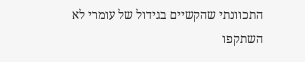התכוונתי שהקשיים בגידול של עומרי לא השתקפו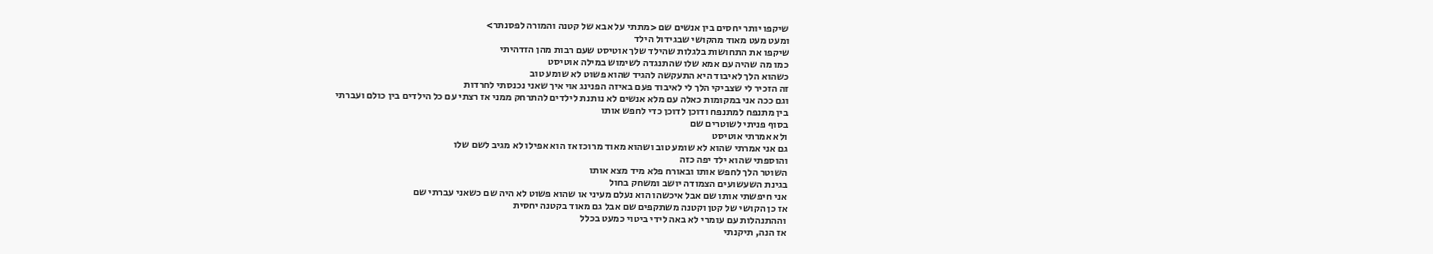שיקפו יותר יחסים בין אנשים שם <מתתי על אבא של קטנה והמורה לפסנתר>
ומעט מעט מאוד מהקושי שבגידול הילד
שיקפו את התחושות בלגלות שהילד שלך אוטיסט שעם רבות מהן הזדהיתי
כמו מה שהיה עם אמא שלו שהתנגדה לשימוש במילה אוטיסט
כשהוא הלך לאיבוד היא התעקשה להגיד שהוא פשוט לא שומע טוב
זה הזכיר לי שצביקי הלך לי לאיבוד פעם באיזה הפנינג אוי איך שאני נכנסתי לחרדות
וגם ככה אני במקומות כאלה עם מלא אנשים לא נותנת לילדים להתרחק ממני אז רצתי עם כל הילדים בין כולם ועברתי
בין מתנפח למתנפח ודוכן לדוכן כדי לחפש אותו
בסוף פניתי לשוטרים שם
ולא אמרתי אוטיסט
גם אני אמרתי שהוא לא שומע טוב ושהוא מאוד מרוכז אז הוא אפילו לא מגיב לשם שלו
והוספתי שהוא ילד יפה כזה
השוטר הלך לחפש אותו ובאורח פלא מיד מצא אותו
בגינת השעשועים הצמודה יושב ומשחק בחול
אני חיפשתי אותו שם אבל איכשהו הוא נעלם מעיני או שהוא פשוט לא היה שם כשאני עברתי שם
אז כן הקושי של קטן וקטנה משתקפים שם אבל גם מאוד בקטנה יחסית
וההתנהלות עם עומרי לא באה לידי ביטוי כמעט בכלל
אז הנה, תיקנתי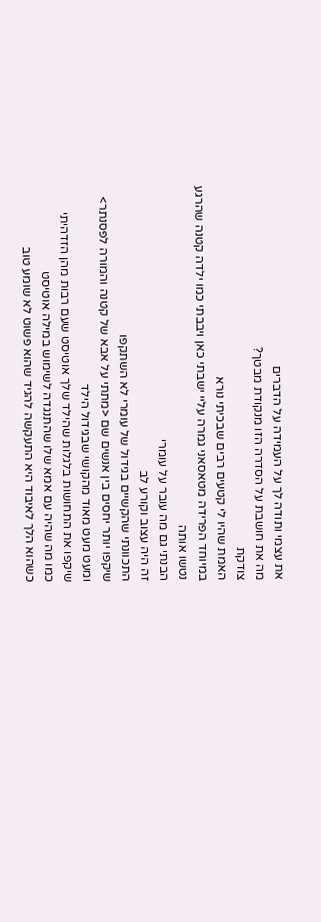את עצמי ותודה לך על העמידה על הדברים
מה את חושבת על הסדרה הזו מנקודת מבטך?
צודקת
האמת שהיו לי קטעים רבים שבכיתי נורא
במיוחד הפרידה מטאסאני גמרה עליי ישבתי כאן ויבבתי כמו ילדה קטנה שהרגע נטשו אותה
הבנתי גם מה עובר על עומרי
זה היה עצוב וקורע לב
התכוונתי שהקשיים בגידול של עומרי לא השתקפו
שיקפו יותר יחסים בין אנשים שם <מתתי על אבא של קטנה והמורה לפסנתר>
ומעט מעט מאוד מהקושי שבגידול הילד
שיקפו את התחושות בלגלות שהילד שלך אוטיסט שעם רבות מהן הזדהיתי
כמו מה שהיה עם אמא שלו שהתנגדה לשימוש במילה אוטיסט
כשהוא הלך לאיבוד היא התעקשה להגיד שהוא פשוט לא שומע טוב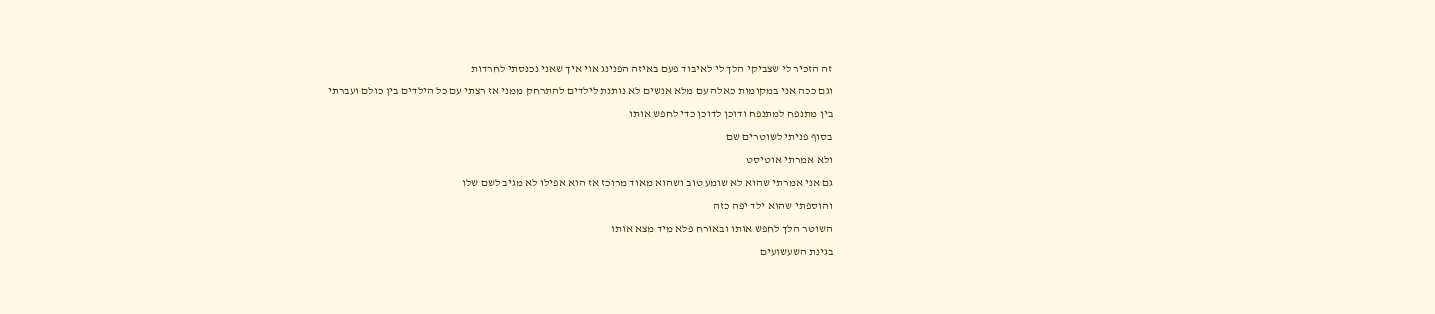זה הזכיר לי שצביקי הלך לי לאיבוד פעם באיזה הפנינג אוי איך שאני נכנסתי לחרדות
וגם ככה אני במקומות כאלה עם מלא אנשים לא נותנת לילדים להתרחק ממני אז רצתי עם כל הילדים בין כולם ועברתי
בין מתנפח למתנפח ודוכן לדוכן כדי לחפש אותו
בסוף פניתי לשוטרים שם
ולא אמרתי אוטיסט
גם אני אמרתי שהוא לא שומע טוב ושהוא מאוד מרוכז אז הוא אפילו לא מגיב לשם שלו
והוספתי שהוא ילד יפה כזה
השוטר הלך לחפש אותו ובאורח פלא מיד מצא אותו
בגינת השעשועים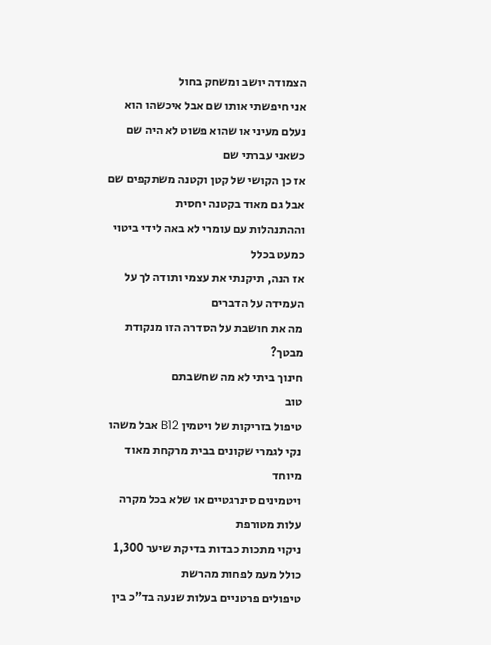הצמודה יושב ומשחק בחול
אני חיפשתי אותו שם אבל איכשהו הוא נעלם מעיני או שהוא פשוט לא היה שם כשאני עברתי שם
אז כן הקושי של קטן וקטנה משתקפים שם אבל גם מאוד בקטנה יחסית
וההתנהלות עם עומרי לא באה לידי ביטוי כמעט בכלל
אז הנה, תיקנתי את עצמי ותודה לך על העמידה על הדברים
מה את חושבת על הסדרה הזו מנקודת מבטך?
חינוך ביתי לא מה שחשבתם
טוב
טיפול בזריקות של ויטמין B12 אבל משהו נקי לגמרי שקונים בבית מרקחת מאוד מיוחד
ויטמינים סינרגטיים או שלא בכל מקרה עלות מטורפת
ניקוי מתכות כבדות בדיקת שיער 1,300 כולל מעמ לפחות מהרשת
טיפולים פרטניים בעלות שנעה בד"כ בין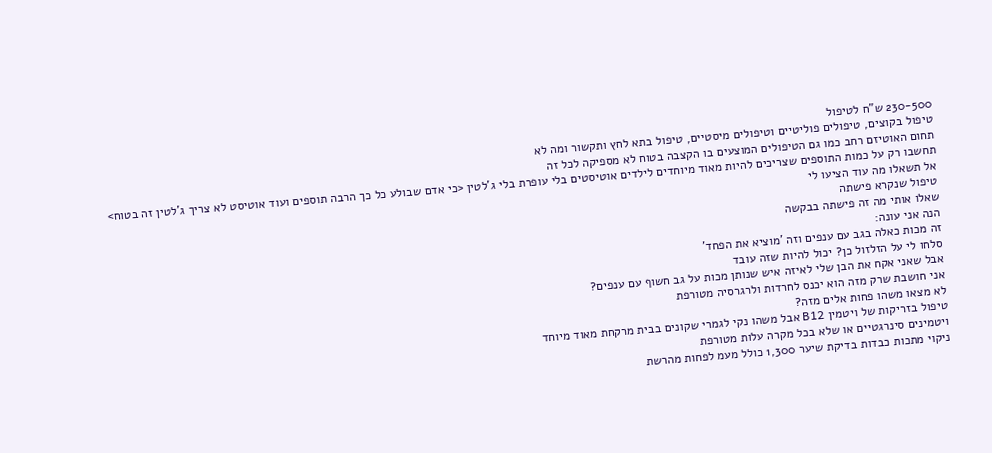230-500 ש"ח לטיפול
טיפול בקוצים, טיפולים פוליטיים וטיפולים מיסטיים, טיפול בתא לחץ ותקשור ומה לא
תחום האוטיזם רחב כמו גם הטיפולים המוצעים בו הקצבה בטוח לא מספיקה לכל זה
תחשבו רק על כמות התוספים שצריכים להיות מאוד מיוחדים לילדים אוטיסטים בלי עופרת בלי ג'לטין <כי אדם שבולע כל כך הרבה תוספים ועוד אוטיסט לא צריך ג'לטין זה בטוח>
אל תשאלו מה עוד הציעו לי
טיפול שנקרא פישתה
שאלו אותי מה זה פישתה בבקשה
הנה אני עונה:
זה מכות כאלה בגב עם ענפים וזה 'מוציא את הפחד'
סלחו לי על הזלזול כן? יכול להיות שזה עובד
אבל שאני אקח את הבן שלי לאיזה איש שנותן מכות על גב חשוף עם ענפים?
אני חושבת שרק מזה הוא יכנס לחרדות ולרגרסיה מטורפת
לא מצאו משהו פחות אלים מזה?
טיפול בזריקות של ויטמין B12 אבל משהו נקי לגמרי שקונים בבית מרקחת מאוד מיוחד
ויטמינים סינרגטיים או שלא בכל מקרה עלות מטורפת
ניקוי מתכות כבדות בדיקת שיער 1,300 כולל מעמ לפחות מהרשת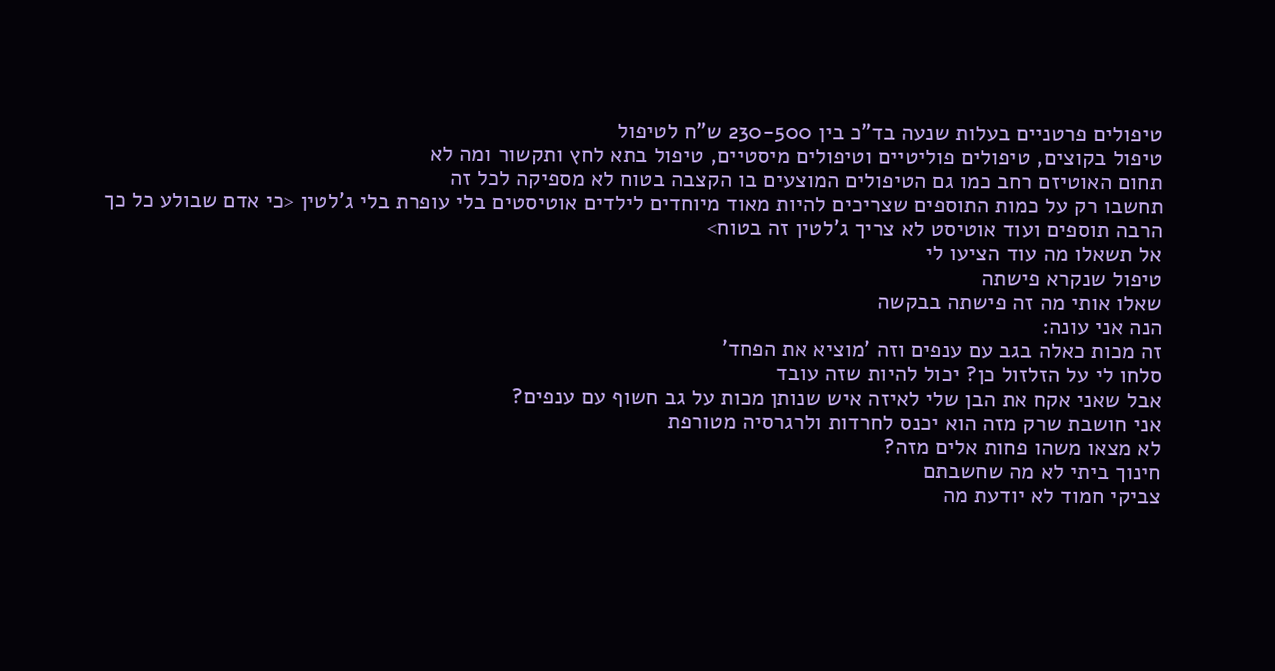טיפולים פרטניים בעלות שנעה בד"כ בין 230-500 ש"ח לטיפול
טיפול בקוצים, טיפולים פוליטיים וטיפולים מיסטיים, טיפול בתא לחץ ותקשור ומה לא
תחום האוטיזם רחב כמו גם הטיפולים המוצעים בו הקצבה בטוח לא מספיקה לכל זה
תחשבו רק על כמות התוספים שצריכים להיות מאוד מיוחדים לילדים אוטיסטים בלי עופרת בלי ג'לטין <כי אדם שבולע כל כך הרבה תוספים ועוד אוטיסט לא צריך ג'לטין זה בטוח>
אל תשאלו מה עוד הציעו לי
טיפול שנקרא פישתה
שאלו אותי מה זה פישתה בבקשה
הנה אני עונה:
זה מכות כאלה בגב עם ענפים וזה 'מוציא את הפחד'
סלחו לי על הזלזול כן? יכול להיות שזה עובד
אבל שאני אקח את הבן שלי לאיזה איש שנותן מכות על גב חשוף עם ענפים?
אני חושבת שרק מזה הוא יכנס לחרדות ולרגרסיה מטורפת
לא מצאו משהו פחות אלים מזה?
חינוך ביתי לא מה שחשבתם
צביקי חמוד לא יודעת מה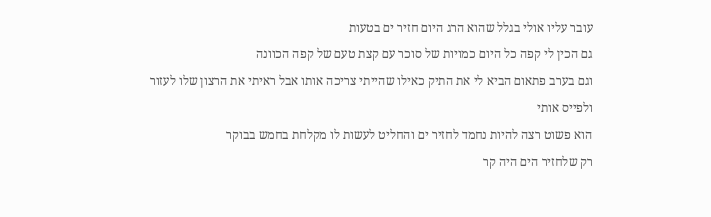עובר עליו אולי בגלל שהוא הרג היום חזיר ים בטעות
גם הכין לי קפה כל היום כמויות של סוכר עם קצת טעם של קפה הכוונה
וגם בערב פתאום הביא לי את התיק כאילו שהייתי צריכה אותו אבל ראיתי את הרצון שלו לעזור ולפייס אותי
הוא פשוט רצה להיות נחמד לחזיר ים והחליט לעשות לו מקלחת בחמש בבוקר
רק שלחזיר הים היה קר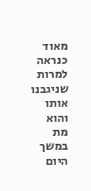מאוד כנראה למרות שניגבנו אותו והוא מת במשך היום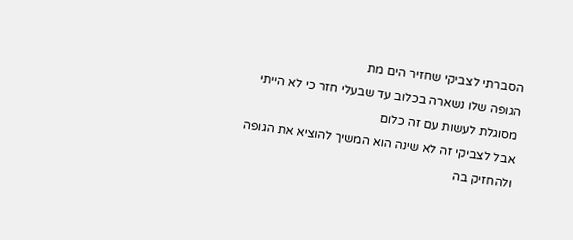הסברתי לצביקי שחזיר הים מת
הגופה שלו נשארה בכלוב עד שבעלי חזר כי לא הייתי מסוגלת לעשות עם זה כלום
אבל לצביקי זה לא שינה הוא המשיך להוציא את הגופה ולהחזיק בה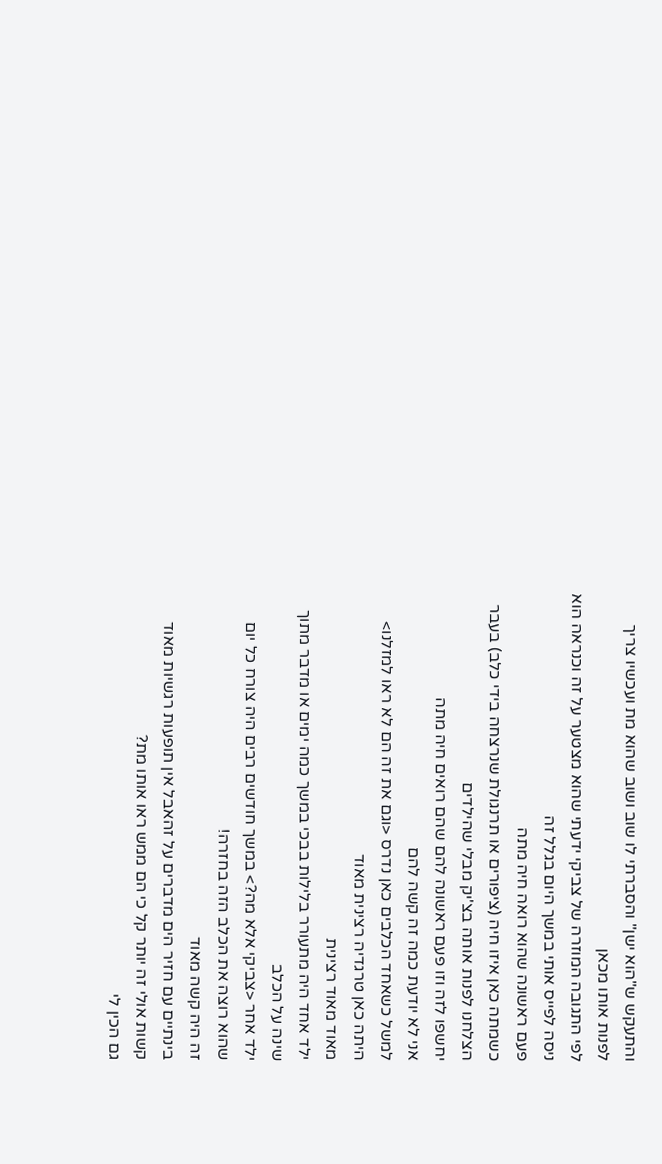והתעקש ש"הוא ישן" והסברתי לו שוב ושוב שהוא מת ועכשיו צריך לפנות אותו מכאן
לפי התגובה המוזרה של צביקי ידעתי שהוא מצטער על זה וכנראה הוא ניסה לפייס אותי במשך היום בגלל זה
פעם ראשונה שהוא רואה חיה מתה
כשמתה כאן איזו חיה (ציפורים או תרנגולת שנרצחה בידי כלב) בעבר הצלחנו לפנות אותה בצ'יק מבלי שהילדים
יחשפו לזה וזו פעם ראשונה להם שהם רואים חיה מתה
אני לא יודעת כמה זה קשה להם
למשל כשאחד הכלבים כאן נדרס <וגם את זה הם לא ראו למזלנו>
היתה כאן טרגדיה רצינית מאוד
מאוד מאוד רצינית
ילד אחד היה מתעורר בלילות בבכי במשך כמה ימים או מדבר מתוך שינה על הכלב
ילד אחר <צביקי אלא מה?> במשך חודשים רבים היה צורח כל יום שהוא רוצה את הכלב הזה בחזרה!
זה היה קשה מאוד
בינתיים עם חזיר הים מדברים על זהאבל אין תופעות רגשיות מאוד קשות אולי זה יותר קל כי הם ממש ראו אותו מת?
גם הכין לי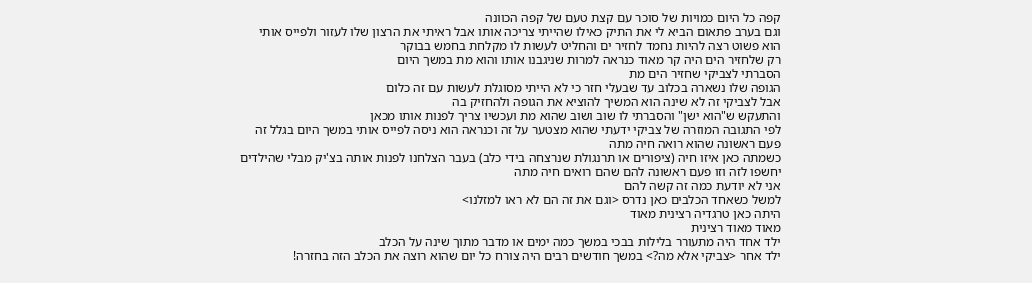קפה כל היום כמויות של סוכר עם קצת טעם של קפה הכוונה
וגם בערב פתאום הביא לי את התיק כאילו שהייתי צריכה אותו אבל ראיתי את הרצון שלו לעזור ולפייס אותי
הוא פשוט רצה להיות נחמד לחזיר ים והחליט לעשות לו מקלחת בחמש בבוקר
רק שלחזיר הים היה קר מאוד כנראה למרות שניגבנו אותו והוא מת במשך היום
הסברתי לצביקי שחזיר הים מת
הגופה שלו נשארה בכלוב עד שבעלי חזר כי לא הייתי מסוגלת לעשות עם זה כלום
אבל לצביקי זה לא שינה הוא המשיך להוציא את הגופה ולהחזיק בה
והתעקש ש"הוא ישן" והסברתי לו שוב ושוב שהוא מת ועכשיו צריך לפנות אותו מכאן
לפי התגובה המוזרה של צביקי ידעתי שהוא מצטער על זה וכנראה הוא ניסה לפייס אותי במשך היום בגלל זה
פעם ראשונה שהוא רואה חיה מתה
כשמתה כאן איזו חיה (ציפורים או תרנגולת שנרצחה בידי כלב) בעבר הצלחנו לפנות אותה בצ'יק מבלי שהילדים
יחשפו לזה וזו פעם ראשונה להם שהם רואים חיה מתה
אני לא יודעת כמה זה קשה להם
למשל כשאחד הכלבים כאן נדרס <וגם את זה הם לא ראו למזלנו>
היתה כאן טרגדיה רצינית מאוד
מאוד מאוד רצינית
ילד אחד היה מתעורר בלילות בבכי במשך כמה ימים או מדבר מתוך שינה על הכלב
ילד אחר <צביקי אלא מה?> במשך חודשים רבים היה צורח כל יום שהוא רוצה את הכלב הזה בחזרה!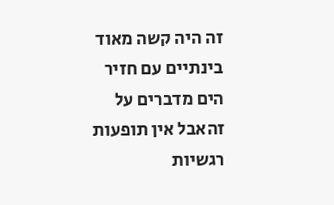זה היה קשה מאוד
בינתיים עם חזיר הים מדברים על זהאבל אין תופעות רגשיות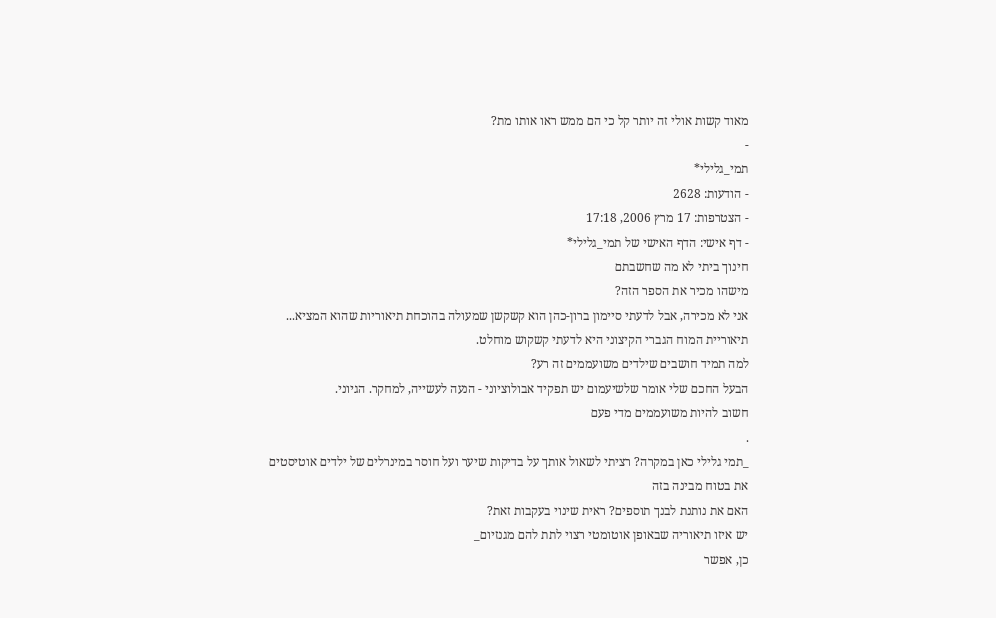מאוד קשות אולי זה יותר קל כי הם ממש ראו אותו מת?
-
תמי_גלילי*
- הודעות: 2628
- הצטרפות: 17 מרץ 2006, 17:18
- דף אישי: הדף האישי של תמי_גלילי*
חינוך ביתי לא מה שחשבתם
מישהו מכיר את הספר הזה?
אני לא מכירה, אבל לדעתי סיימון ברון-כהן הוא קשקשן שמעולה בהוכחת תיאוריות שהוא המציא...
תיאוריית המוח הגברי הקיצוני היא לדעתי קשקוש מוחלט.
למה תמיד חושבים שילדים משועממים זה רע?
הבעל החכם שלי אומר שלשיעמום יש תפקיד אבולוציוני - הנעה לעשייה, למחקר. הגיוני.
חשוב להיות משועממים מדי פעם
.
_תמי גלילי כאן במקרה? רציתי לשאול אותך על בדיקות שיער ועל חוסר במינרלים של ילדים אוטיסטים
את בטוח מבינה בזה
האם את נותנת לבנך תוספים? ראית שינוי בעקבות זאת?
יש איזו תיאוריה שבאופן אוטומטי רצוי לתת להם מגנזיום_
כן, אפשר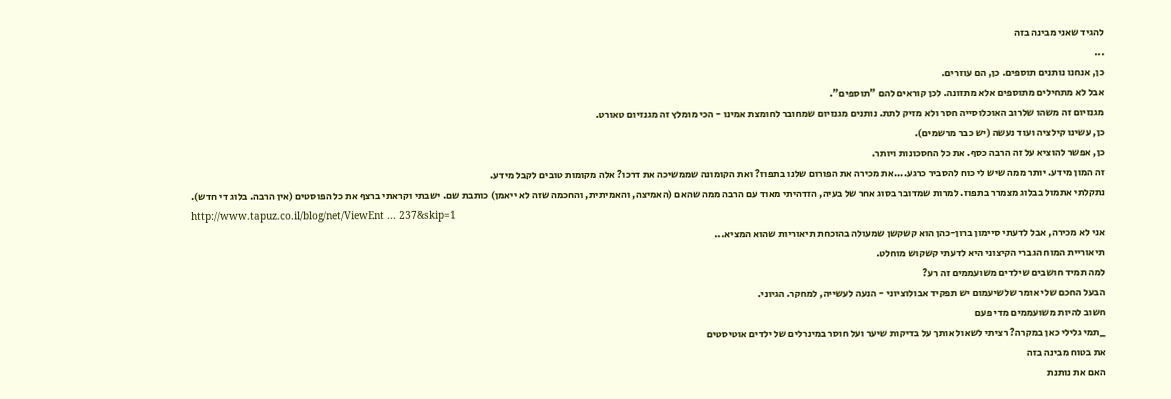להגיד שאני מבינה בזה
...
כן, אנחנו נותנים תוספים. כן, הם עוזרים.
אבל לא מתחילים מתוספים אלא מתזונה. לכן קוראים להם "תוספים".
מגנזיום זה משהו שלרוב האוכלוסייה חסר ולא מזיק לתת. נותנים מגנזיום שמחובר לחומצת אמינו - הכי מומלץ זה מגנזיום טאורט.
כן, עשינו קילציה ועוד נעשה (יש כבר מרשמים).
כן, אפשר להוציא על זה הרבה כסף. את כל החסכונות ויותר.
זה המון מידע. יותר ממה שיש לי כוח להסביר כרגע....את מכירה את הפורום שלנו בתפוז? ואת הקומונה שממשיכה את דרכו? אלה מקומות טובים לקבל מידע.
נתקלתי אתמול בבלוג מצמרר בתפוז. למרות שמדובר בסוג אחר של בעיה, הזדהיתי מאוד עם הרבה ממה שהאם (האמיצה, והאמיתית, והחכמה שזה לא ייאמן) כותבת שם. ישבתי וקראתי ברצף את כל הפוסטים (אין הרבה. בלוג די חדש).
http://www.tapuz.co.il/blog/net/ViewEnt ... 237&skip=1
אני לא מכירה, אבל לדעתי סיימון ברון-כהן הוא קשקשן שמעולה בהוכחת תיאוריות שהוא המציא...
תיאוריית המוח הגברי הקיצוני היא לדעתי קשקוש מוחלט.
למה תמיד חושבים שילדים משועממים זה רע?
הבעל החכם שלי אומר שלשיעמום יש תפקיד אבולוציוני - הנעה לעשייה, למחקר. הגיוני.
חשוב להיות משועממים מדי פעם
_תמי גלילי כאן במקרה? רציתי לשאול אותך על בדיקות שיער ועל חוסר במינרלים של ילדים אוטיסטים
את בטוח מבינה בזה
האם את נותנת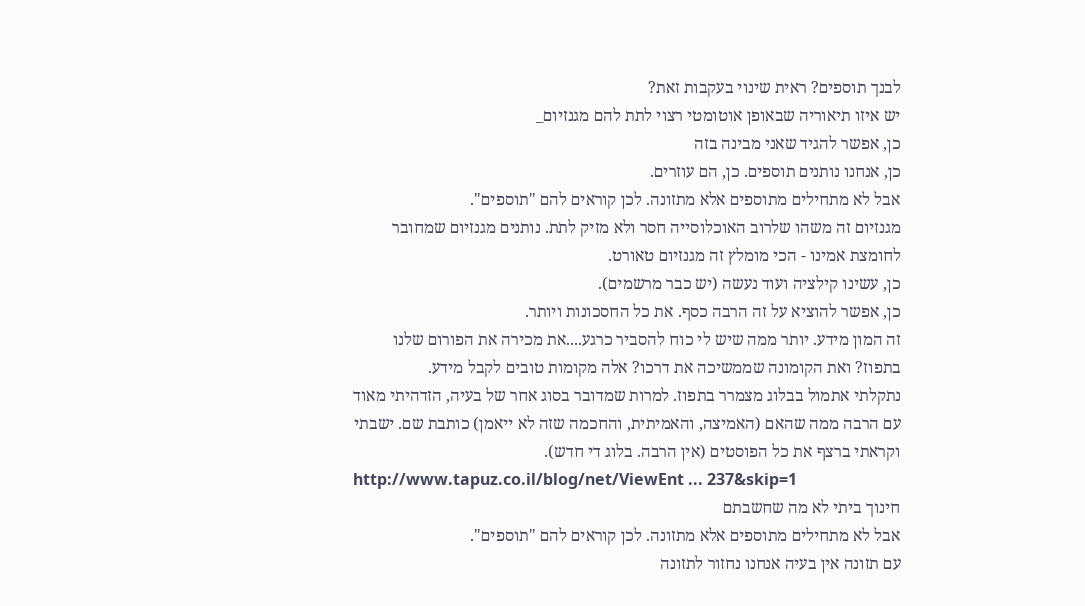לבנך תוספים? ראית שינוי בעקבות זאת?
יש איזו תיאוריה שבאופן אוטומטי רצוי לתת להם מגנזיום_
כן, אפשר להגיד שאני מבינה בזה
כן, אנחנו נותנים תוספים. כן, הם עוזרים.
אבל לא מתחילים מתוספים אלא מתזונה. לכן קוראים להם "תוספים".
מגנזיום זה משהו שלרוב האוכלוסייה חסר ולא מזיק לתת. נותנים מגנזיום שמחובר לחומצת אמינו - הכי מומלץ זה מגנזיום טאורט.
כן, עשינו קילציה ועוד נעשה (יש כבר מרשמים).
כן, אפשר להוציא על זה הרבה כסף. את כל החסכונות ויותר.
זה המון מידע. יותר ממה שיש לי כוח להסביר כרגע....את מכירה את הפורום שלנו בתפוז? ואת הקומונה שממשיכה את דרכו? אלה מקומות טובים לקבל מידע.
נתקלתי אתמול בבלוג מצמרר בתפוז. למרות שמדובר בסוג אחר של בעיה, הזדהיתי מאוד עם הרבה ממה שהאם (האמיצה, והאמיתית, והחכמה שזה לא ייאמן) כותבת שם. ישבתי וקראתי ברצף את כל הפוסטים (אין הרבה. בלוג די חדש).
http://www.tapuz.co.il/blog/net/ViewEnt ... 237&skip=1
חינוך ביתי לא מה שחשבתם
אבל לא מתחילים מתוספים אלא מתזונה. לכן קוראים להם "תוספים".
עם תזונה אין בעיה אנחנו נחזור לתזונה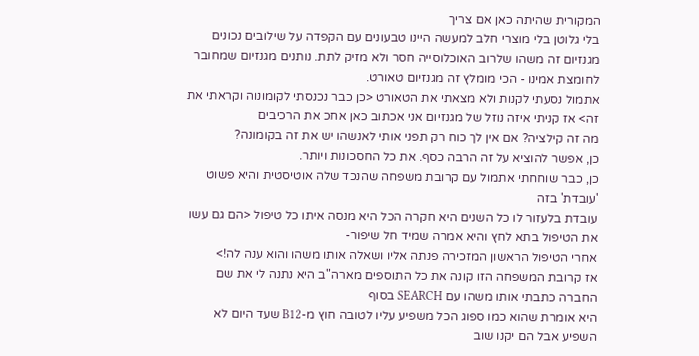המקורית שהיתה כאן אם צריך
בלי גלוטן בלי מוצרי חלב למעשה היינו טבעונים עם הקפדה על שילובים נכונים
מגנזיום זה משהו שלרוב האוכלוסייה חסר ולא מזיק לתת. נותנים מגנזיום שמחובר לחומצת אמינו - הכי מומלץ זה מגנזיום טאורט.
אתמול נסעתי לקנות ולא מצאתי את הטאורט <כן כבר נכנסתי לקומונוה וקראתי את זה> אז קניתי איזה נוזל של מגנזיום אני אכתוב כאן אחכ את הרכיבים
מה זה קילציה? אם אין לך כוח רק תפני אותי לאנשהו יש את זה בקומונה?
כן, אפשר להוציא על זה הרבה כסף. את כל החסכונות ויותר.
כן, כבר שוחחתי אתמול עם קרובת משפחה שהנכד שלה אוטיסטית והיא פשוט 'עובדת' בזה
עובדת בלעזור לו כל השנים היא חקרה הכל היא מנסה איתו כל טיפול <הם גם עשו את הטיפול בתא לחץ והיא אמרה שמיד חל שיפור-
אחרי הטיפול הראשון המזכירה פנתה אליו ושאלה אותו משהו והוא ענה לה!>
אז קרובת המשפחה הזו קונה את כל התוספים מארה"ב היא נתנה לי את שם החברה כתבתי אותו משהו עם SEARCH בסוף
היא אומרת שהוא כמו ספוג הכל משפיע עליו לטובה חוץ מ-B12 שעד היום לא השפיע אבל הם יקנו שוב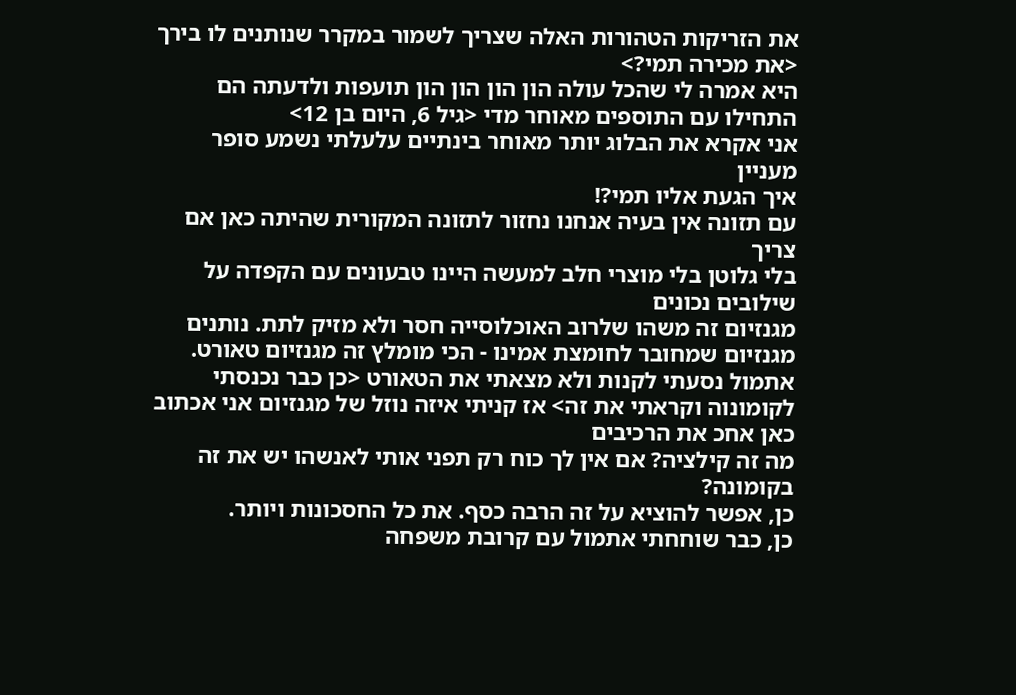את הזריקות הטהורות האלה שצריך לשמור במקרר שנותנים לו בירך <את מכירה תמי?>
היא אמרה לי שהכל עולה הון הון הון הון תועפות ולדעתה הם התחילו עם התוספים מאוחר מדי <גיל 6, היום בן 12>
אני אקרא את הבלוג יותר מאוחר בינתיים עלעלתי נשמע סופר מעניין
איך הגעת אליו תמי?!
עם תזונה אין בעיה אנחנו נחזור לתזונה המקורית שהיתה כאן אם צריך
בלי גלוטן בלי מוצרי חלב למעשה היינו טבעונים עם הקפדה על שילובים נכונים
מגנזיום זה משהו שלרוב האוכלוסייה חסר ולא מזיק לתת. נותנים מגנזיום שמחובר לחומצת אמינו - הכי מומלץ זה מגנזיום טאורט.
אתמול נסעתי לקנות ולא מצאתי את הטאורט <כן כבר נכנסתי לקומונוה וקראתי את זה> אז קניתי איזה נוזל של מגנזיום אני אכתוב כאן אחכ את הרכיבים
מה זה קילציה? אם אין לך כוח רק תפני אותי לאנשהו יש את זה בקומונה?
כן, אפשר להוציא על זה הרבה כסף. את כל החסכונות ויותר.
כן, כבר שוחחתי אתמול עם קרובת משפחה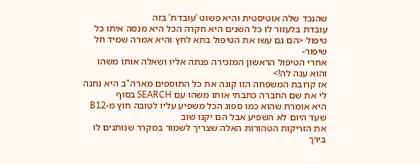שהנכד שלה אוטיסטית והיא פשוט 'עובדת' בזה
עובדת בלעזור לו כל השנים היא חקרה הכל היא מנסה איתו כל טיפול <הם גם עשו את הטיפול בתא לחץ והיא אמרה שמיד חל שיפור-
אחרי הטיפול הראשון המזכירה פנתה אליו ושאלה אותו משהו והוא ענה לה!>
אז קרובת המשפחה הזו קונה את כל התוספים מארה"ב היא נתנה לי את שם החברה כתבתי אותו משהו עם SEARCH בסוף
היא אומרת שהוא כמו ספוג הכל משפיע עליו לטובה חוץ מ-B12 שעד היום לא השפיע אבל הם יקנו שוב
את הזריקות הטהורות האלה שצריך לשמור במקרר שנותנים לו בירך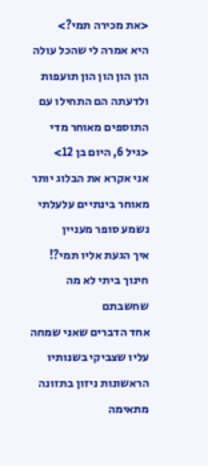<את מכירה תמי?>
היא אמרה לי שהכל עולה הון הון הון הון תועפות ולדעתה הם התחילו עם התוספים מאוחר מדי <גיל 6, היום בן 12>
אני אקרא את הבלוג יותר מאוחר בינתיים עלעלתי נשמע סופר מעניין
איך הגעת אליו תמי?!
חינוך ביתי לא מה שחשבתם
אחד הדברים שאני שמחה עליו שצביקי בשנותיו הראשונות ניזון בתזונה מתאימה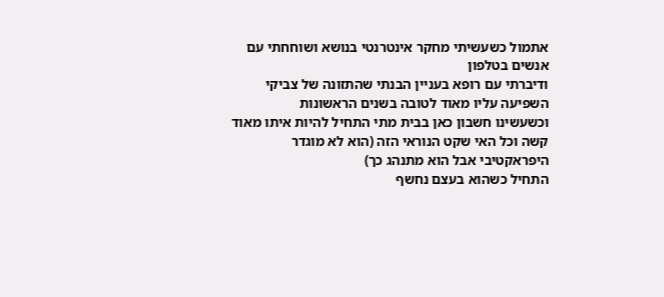אתמול כשעשיתי מחקר אינטרנטי בנושא ושוחחתי עם אנשים בטלפון
ודיברתי עם רופא בעניין הבנתי שהתזונה של צביקי השפיעה עליו מאוד לטובה בשנים הראשונות
וכשעשינו חשבון כאן בבית מתי התחיל להיות איתו מאוד קשה וכל האי שקט הנוראי הזה (הוא לא מוגדר היפראקטיבי אבל הוא מתנהג כך)
התחיל כשהוא בעצם נחשף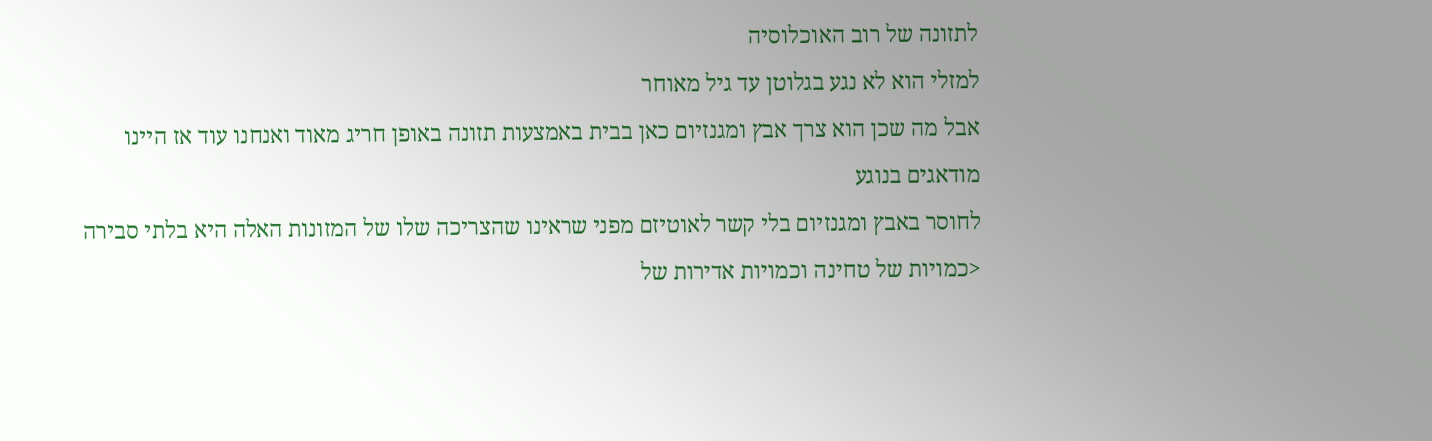לתזונה של רוב האוכלוסיה
למזלי הוא לא נגע בגלוטן עד גיל מאוחר
אבל מה שכן הוא צרך אבץ ומגנזיום כאן בבית באמצעות תזונה באופן חריג מאוד ואנחנו עוד אז היינו מודאגים בנוגע
לחוסר באבץ ומגנזיום בלי קשר לאוטיזם מפני שראינו שהצריכה שלו של המזונות האלה היא בלתי סבירה
<כמויות של טחינה וכמויות אדירות של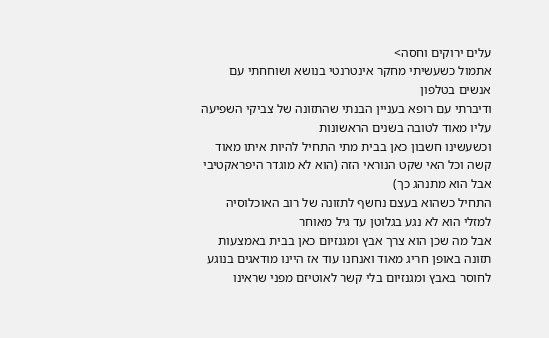עלים ירוקים וחסה>
אתמול כשעשיתי מחקר אינטרנטי בנושא ושוחחתי עם אנשים בטלפון
ודיברתי עם רופא בעניין הבנתי שהתזונה של צביקי השפיעה עליו מאוד לטובה בשנים הראשונות
וכשעשינו חשבון כאן בבית מתי התחיל להיות איתו מאוד קשה וכל האי שקט הנוראי הזה (הוא לא מוגדר היפראקטיבי אבל הוא מתנהג כך)
התחיל כשהוא בעצם נחשף לתזונה של רוב האוכלוסיה
למזלי הוא לא נגע בגלוטן עד גיל מאוחר
אבל מה שכן הוא צרך אבץ ומגנזיום כאן בבית באמצעות תזונה באופן חריג מאוד ואנחנו עוד אז היינו מודאגים בנוגע
לחוסר באבץ ומגנזיום בלי קשר לאוטיזם מפני שראינו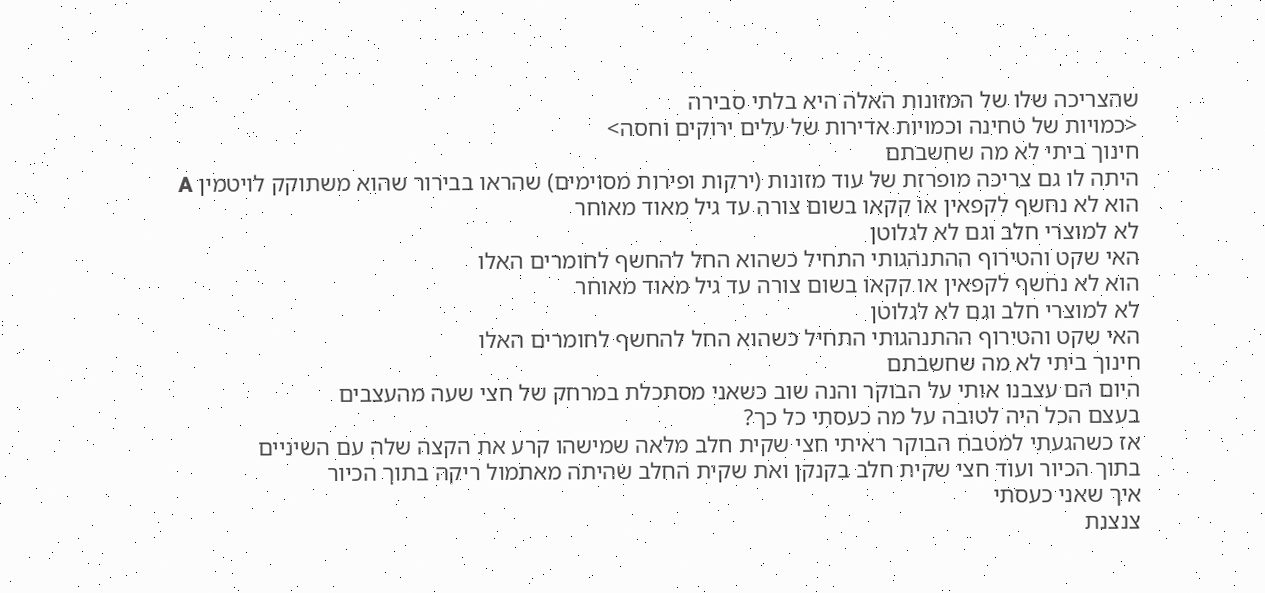שהצריכה שלו של המזונות האלה היא בלתי סבירה
<כמויות של טחינה וכמויות אדירות של עלים ירוקים וחסה>
חינוך ביתי לא מה שחשבתם
היתה לו גם צריכה מופרזת של עוד מזונות (ירקות ופירות מסוימים) שהראו בבירור שהוא משתוקק לויטמין A
הוא לא נחשף לקפאין או קקאו בשום צורה עד גיל מאוד מאוחר
לא למוצרי חלב וגם לא לגלוטן
האי שקט והטירוף ההתנהגותי התחיל כשהוא החל להחשף לחומרים האלו
הוא לא נחשף לקפאין או קקאו בשום צורה עד גיל מאוד מאוחר
לא למוצרי חלב וגם לא לגלוטן
האי שקט והטירוף ההתנהגותי התחיל כשהוא החל להחשף לחומרים האלו
חינוך ביתי לא מה שחשבתם
היום הם עצבנו אותי על הבוקר והנה שוב כשאני מסתכלת במרחק של חצי שעה מהעצבים
בעצם הכל היה לטובה על מה כעסתי כל כך?
אז כשהגעתי למטבח הבוקר ראיתי חצי שקית חלב מלאה שמישהו קרע את הקצה שלה עם השיניים
בתוך הכיור ועוד חצי שקית חלב בקנקן ואת שקית החלב שהיתה מאתמול ריקה בתוך הכיור
איך שאני כעסתי
צנצנת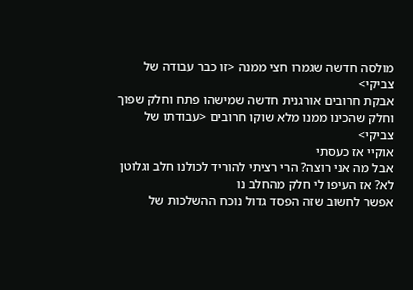מולסה חדשה שגמרו חצי ממנה <זו כבר עבודה של צביקי>
אבקת חרובים אורגנית חדשה שמישהו פתח וחלק שפוך וחלק שהכינו ממנו מלא שוקו חרובים <עבודתו של צביקי>
אוקיי אז כעסתי
אבל מה אני רוצה? הרי רציתי להוריד לכולנו חלב וגלוטן לא? אז העיפו לי חלק מהחלב נו
אפשר לחשוב שזה הפסד גדול נוכח ההשלכות של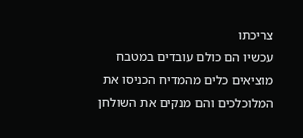צריכתו
עכשיו הם כולם עובדים במטבח מוציאים כלים מהמדיח הכניסו את המלוכלכים והם מנקים את השולחן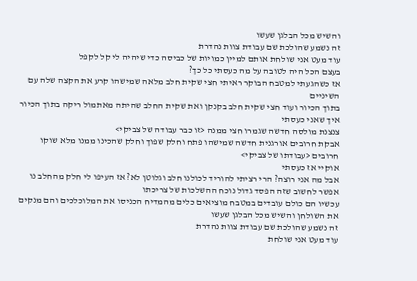והשיש מכל הבלגן שעשו
זה נשמע שהולכת שם עבודת צוות נהדרת
עוד מעט אני שולחת אותם למיין כמויות של כביסה כדי שיהיה לי קל לקפל
בעצם הכל היה לטובה על מה כעסתי כל כך?
אז כשהגעתי למטבח הבוקר ראיתי חצי שקית חלב מלאה שמישהו קרע את הקצה שלה עם השיניים
בתוך הכיור ועוד חצי שקית חלב בקנקן ואת שקית החלב שהיתה מאתמול ריקה בתוך הכיור
איך שאני כעסתי
צנצנת מולסה חדשה שגמרו חצי ממנה <זו כבר עבודה של צביקי>
אבקת חרובים אורגנית חדשה שמישהו פתח וחלק שפוך וחלק שהכינו ממנו מלא שוקו חרובים <עבודתו של צביקי>
אוקיי אז כעסתי
אבל מה אני רוצה? הרי רציתי להוריד לכולנו חלב וגלוטן לא? אז העיפו לי חלק מהחלב נו
אפשר לחשוב שזה הפסד גדול נוכח ההשלכות של צריכתו
עכשיו הם כולם עובדים במטבח מוציאים כלים מהמדיח הכניסו את המלוכלכים והם מנקים את השולחן והשיש מכל הבלגן שעשו
זה נשמע שהולכת שם עבודת צוות נהדרת
עוד מעט אני שולחת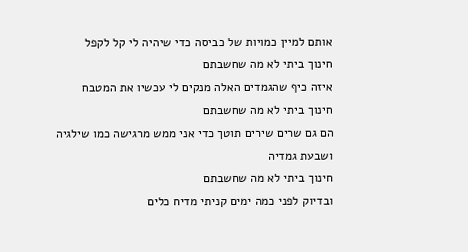אותם למיין כמויות של כביסה כדי שיהיה לי קל לקפל
חינוך ביתי לא מה שחשבתם
איזה כיף שהגמדים האלה מנקים לי עכשיו את המטבח
חינוך ביתי לא מה שחשבתם
הם גם שרים שירים תוטך כדי אני ממש מרגישה כמו שילגיה ושבעת גמדיה
חינוך ביתי לא מה שחשבתם
ובדיוק לפני כמה ימים קניתי מדיח כלים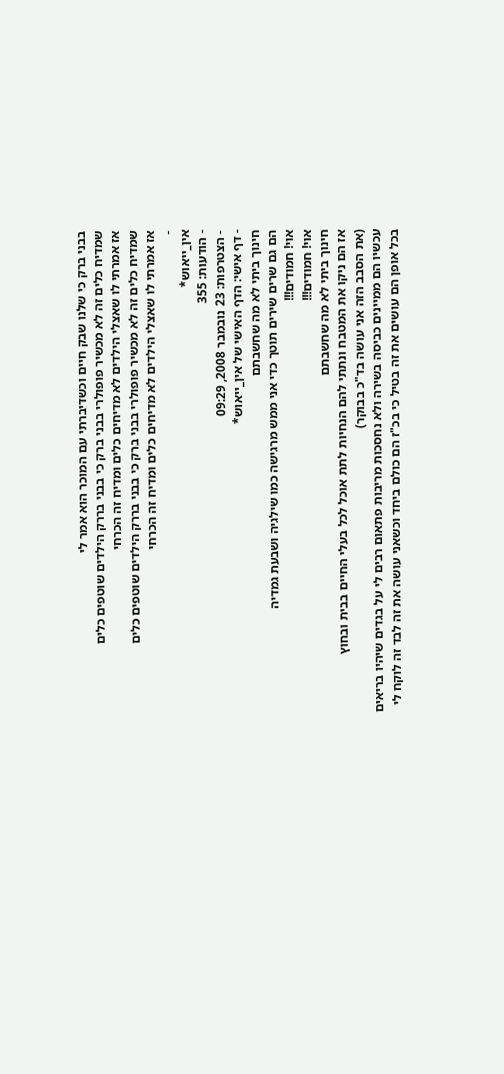בבני ברק כי שלנו שבק חיים וכשדיברתי עם המוכר הוא אמר לי
שמדיח כלים זה לא מכשיר פופולרי בבני ברק כי בבני בררק הילדים שוטפים כלים
אז אמרתי לו שאצלי הילדים לא מדיחים כלים ומדיח זה הכרחי
שמדיח כלים זה לא מכשיר פופולרי בבני ברק כי בבני בררק הילדים שוטפים כלים
אז אמרתי לו שאצלי הילדים לא מדיחים כלים ומדיח זה הכרחי
-
אין_ייאוש*
- הודעות: 355
- הצטרפות: 23 נובמבר 2008, 09:29
- דף אישי: הדף האישי של אין_ייאוש*
חינוך ביתי לא מה שחשבתם
הם גם שרים שירים תוטך כדי אני ממש מרגישה כמו שילגיה ושבעת גמדיה
אוי! חמודים!!!
אוי! חמודים!!!
חינוך ביתי לא מה שחשבתם
אז הם ניקו את המטבח ונתתי להם הנחיות לתת אוכל לכל בעלי החיים בבית ובחוץ
(את הסבב הזה אני עושה בד"כ בבוקר)
עכשיו הם ממיינים כביסה בשירה ולא נחסכות מריבות פתאום רבים לי על בגדים שיהיו בריאים
בכל אופן הם עושים את זה בטיל כי בכ"ז הם כולם ביחד וכשאני עושה את זה לבד זה לוקח לי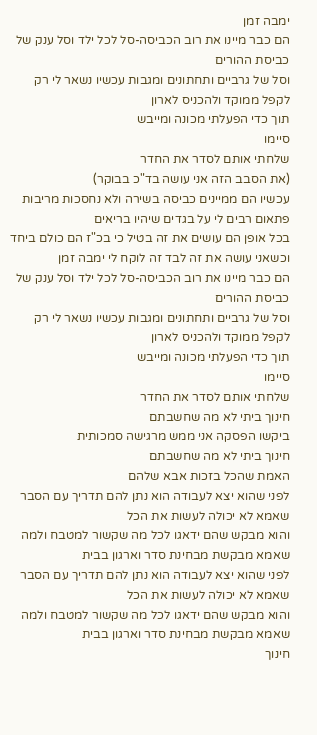ימבה זמן
הם כבר מיינו את רוב הכביסה-סל לכל ילד וסל ענק של כביסת ההורים
וסל של גרביים ותחתונים ומגבות עכשיו נשאר לי רק לקפל ממוקד ולהכניס לארון
תוך כדי הפעלתי מכונה ומייבש
סיימו
שלחתי אותם לסדר את החדר
(את הסבב הזה אני עושה בד"כ בבוקר)
עכשיו הם ממיינים כביסה בשירה ולא נחסכות מריבות פתאום רבים לי על בגדים שיהיו בריאים
בכל אופן הם עושים את זה בטיל כי בכ"ז הם כולם ביחד וכשאני עושה את זה לבד זה לוקח לי ימבה זמן
הם כבר מיינו את רוב הכביסה-סל לכל ילד וסל ענק של כביסת ההורים
וסל של גרביים ותחתונים ומגבות עכשיו נשאר לי רק לקפל ממוקד ולהכניס לארון
תוך כדי הפעלתי מכונה ומייבש
סיימו
שלחתי אותם לסדר את החדר
חינוך ביתי לא מה שחשבתם
ביקשו הפסקה אני ממש מרגישה סמכותית
חינוך ביתי לא מה שחשבתם
האמת שהכל בזכות אבא שלהם
לפני שהוא יצא לעבודה הוא נתן להם תדריך עם הסבר שאמא לא יכולה לעשות את הכל
והוא מבקש שהם ידאגו לכל מה שקשור למטבח ולמה שאמא מבקשת מבחינת סדר וארגון בבית
לפני שהוא יצא לעבודה הוא נתן להם תדריך עם הסבר שאמא לא יכולה לעשות את הכל
והוא מבקש שהם ידאגו לכל מה שקשור למטבח ולמה שאמא מבקשת מבחינת סדר וארגון בבית
חינוך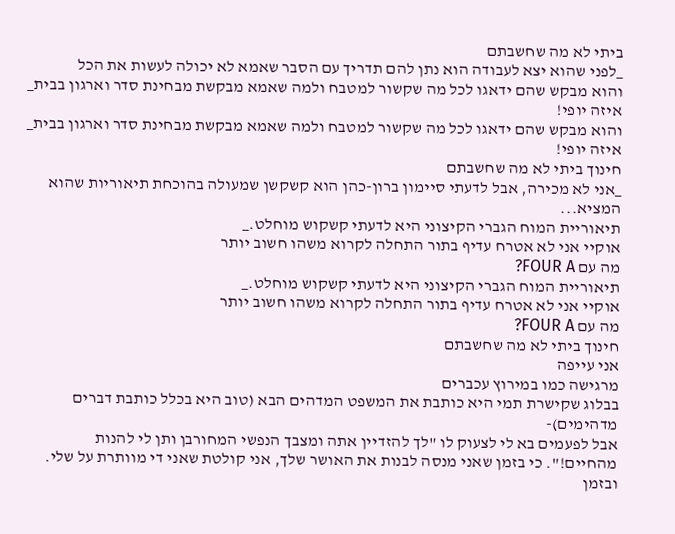ביתי לא מה שחשבתם
_לפני שהוא יצא לעבודה הוא נתן להם תדריך עם הסבר שאמא לא יכולה לעשות את הכל
והוא מבקש שהם ידאגו לכל מה שקשור למטבח ולמה שאמא מבקשת מבחינת סדר וארגון בבית_
איזה יופי!
והוא מבקש שהם ידאגו לכל מה שקשור למטבח ולמה שאמא מבקשת מבחינת סדר וארגון בבית_
איזה יופי!
חינוך ביתי לא מה שחשבתם
_אני לא מכירה, אבל לדעתי סיימון ברון-כהן הוא קשקשן שמעולה בהוכחת תיאוריות שהוא המציא...
תיאוריית המוח הגברי הקיצוני היא לדעתי קשקוש מוחלט._
אוקיי אני לא אטרח עדיף בתור התחלה לקרוא משהו חשוב יותר
מה עם FOUR A?
תיאוריית המוח הגברי הקיצוני היא לדעתי קשקוש מוחלט._
אוקיי אני לא אטרח עדיף בתור התחלה לקרוא משהו חשוב יותר
מה עם FOUR A?
חינוך ביתי לא מה שחשבתם
אני עייפה
מרגישה כמו במירוץ עכברים
בבלוג שקישרת תמי היא כותבת את המשפט המדהים הבא (טוב היא בכלל כותבת דברים מדהימים)-
אבל לפעמים בא לי לצעוק לו "לך להזדיין אתה ומצבך הנפשי המחורבן ותן לי להנות מהחיים!". כי בזמן שאני מנסה לבנות את האושר שלך, אני קולטת שאני די מוותרת על שלי. ובזמן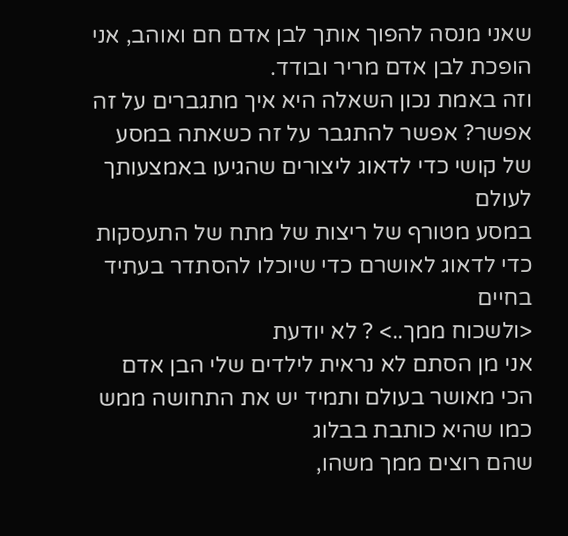שאני מנסה להפוך אותך לבן אדם חם ואוהב, אני הופכת לבן אדם מריר ובודד.
וזה באמת נכון השאלה היא איך מתגברים על זה
אפשר? אפשר להתגבר על זה כשאתה במסע של קושי כדי לדאוג ליצורים שהגיעו באמצעותך לעולם
במסע מטורף של ריצות של מתח של התעסקות כדי לדאוג לאושרם כדי שיוכלו להסתדר בעתיד בחיים
<ולשכוח ממך..> ? לא יודעת
אני מן הסתם לא נראית לילדים שלי הבן אדם הכי מאושר בעולם ותמיד יש את התחושה ממש כמו שהיא כותבת בבלוג
שהם רוצים ממך משהו,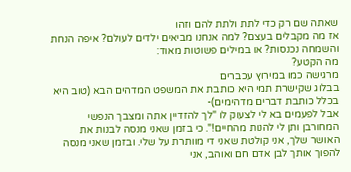שאתה שם רק כדי לתת ולתת להם וזהו
אז מה מקבלים בעצם? למה אנחנו מביאים ילדים לעולם? איפה הנחת והשמחה נכנסות? או במילים פשוטות מאוד:
מה הקטע?
מרגישה כמו במירוץ עכברים
בבלוג שקישרת תמי היא כותבת את המשפט המדהים הבא (טוב היא בכלל כותבת דברים מדהימים)-
אבל לפעמים בא לי לצעוק לו "לך להזדיין אתה ומצבך הנפשי המחורבן ותן לי להנות מהחיים!". כי בזמן שאני מנסה לבנות את האושר שלך, אני קולטת שאני די מוותרת על שלי. ובזמן שאני מנסה להפוך אותך לבן אדם חם ואוהב, אני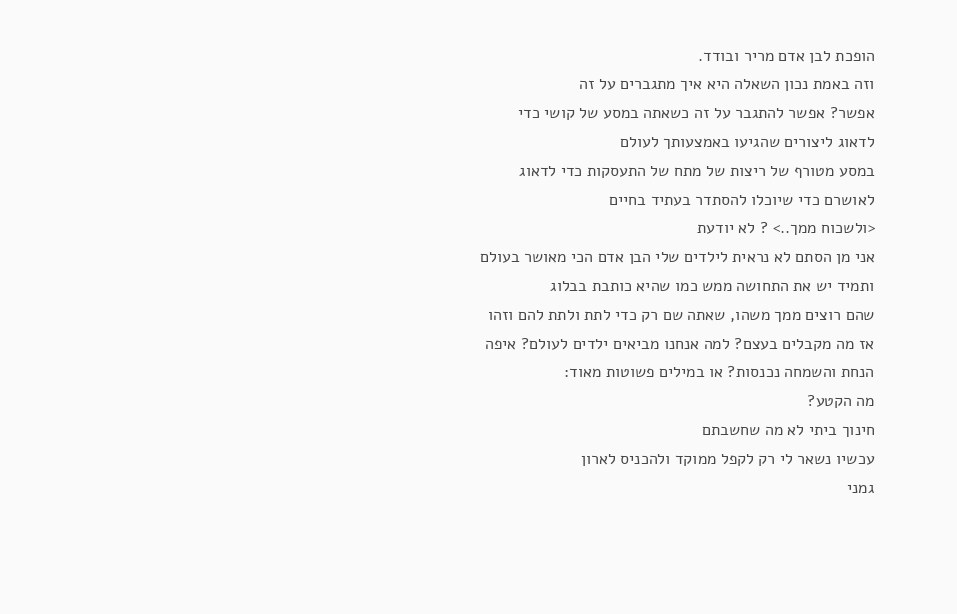הופכת לבן אדם מריר ובודד.
וזה באמת נכון השאלה היא איך מתגברים על זה
אפשר? אפשר להתגבר על זה כשאתה במסע של קושי כדי לדאוג ליצורים שהגיעו באמצעותך לעולם
במסע מטורף של ריצות של מתח של התעסקות כדי לדאוג לאושרם כדי שיוכלו להסתדר בעתיד בחיים
<ולשכוח ממך..> ? לא יודעת
אני מן הסתם לא נראית לילדים שלי הבן אדם הכי מאושר בעולם ותמיד יש את התחושה ממש כמו שהיא כותבת בבלוג
שהם רוצים ממך משהו, שאתה שם רק כדי לתת ולתת להם וזהו
אז מה מקבלים בעצם? למה אנחנו מביאים ילדים לעולם? איפה הנחת והשמחה נכנסות? או במילים פשוטות מאוד:
מה הקטע?
חינוך ביתי לא מה שחשבתם
עכשיו נשאר לי רק לקפל ממוקד ולהכניס לארון
גמני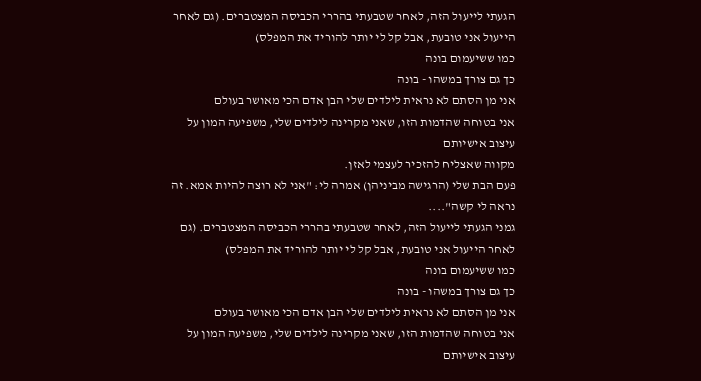הגעתי לייעול הזה, לאחר שטבעתי בהררי הכביסה המצטברים. (גם לאחר הייעול אני טובעת, אבל קל לי יותר להוריד את המפלס)
כמו ששיעמום בונה
כך גם צורך במשהו - בונה
אני מן הסתם לא נראית לילדים שלי הבן אדם הכי מאושר בעולם
אני בטוחה שהדמות הזו, שאני מקרינה לילדים שלי, משפיעה המון על עיצוב אישיותם
מקווה שאצליח להזכיר לעצמי לאזן.
פעם הבת שלי (הרגישה מביניהן) אמרה לי: "אני לא רוצה להיות אמא. זה נראה לי קשה"....
גמני הגעתי לייעול הזה, לאחר שטבעתי בהררי הכביסה המצטברים. (גם לאחר הייעול אני טובעת, אבל קל לי יותר להוריד את המפלס)
כמו ששיעמום בונה
כך גם צורך במשהו - בונה
אני מן הסתם לא נראית לילדים שלי הבן אדם הכי מאושר בעולם
אני בטוחה שהדמות הזו, שאני מקרינה לילדים שלי, משפיעה המון על עיצוב אישיותם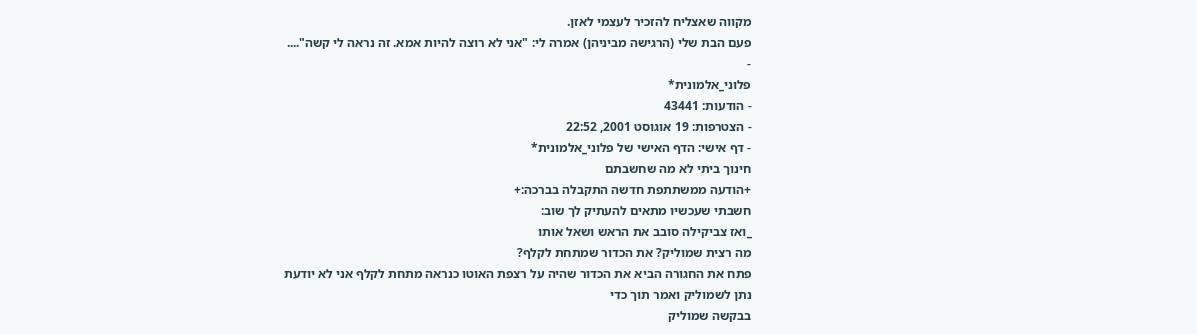מקווה שאצליח להזכיר לעצמי לאזן.
פעם הבת שלי (הרגישה מביניהן) אמרה לי: "אני לא רוצה להיות אמא. זה נראה לי קשה"....
-
פלוני_אלמונית*
- הודעות: 43441
- הצטרפות: 19 אוגוסט 2001, 22:52
- דף אישי: הדף האישי של פלוני_אלמונית*
חינוך ביתי לא מה שחשבתם
+הודעה ממשתתפת חדשה התקבלה בברכה:+
חשבתי שעכשיו מתאים להעתיק לך שוב:
_ואז צביקילה סובב את הראש ושאל אותו
מה רצית שמוליק? את הכדור שמתחת לקלף?
פתח את החגורה הביא את הכדור שהיה על רצפת האוטו כנראה מתחת לקלף אני לא יודעת
נתן לשמוליק ואמר תוך כדי
בבקשה שמוליק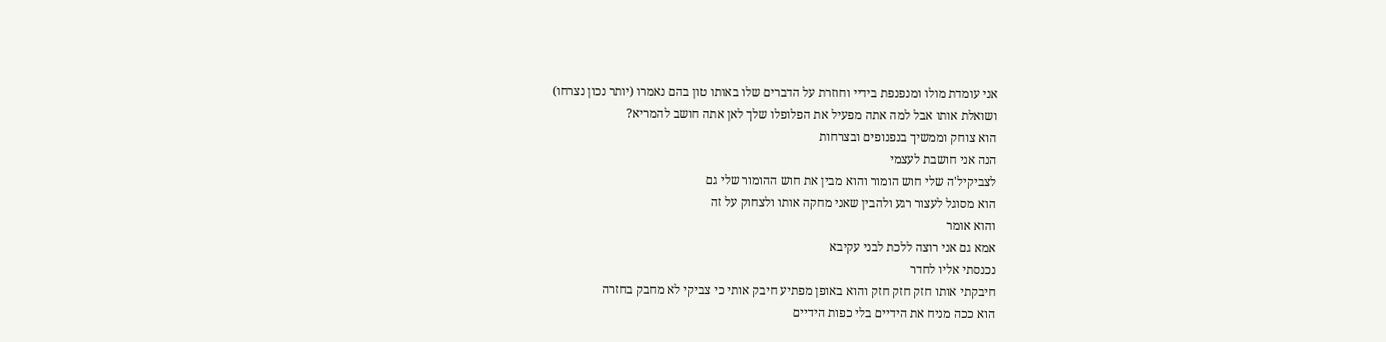אני עומדת מולו ומנפנפת בידיי וחוזרת על הדברים שלו באותו טון בהם נאמרו (יותר נכון נצרחו)
ושואלת אותו אבל למה אתה מפעיל את הפלופלו שלך לאן אתה חושב להמריא?
הוא צוחק וממשיך בנפנופים ובצרחות
הנה אני חושבת לעצמי
לצביקיל'ה שלי חוש הומור והוא מבין את חוש ההומור שלי גם
הוא מסוגל לעצור רגע ולהבין שאני מחקה אותו ולצחוק על זה
והוא אומר
אמא גם אני רוצה ללכת לבני עקיבא
נכנסתי אליו לחדר
חיבקתי אותו חזק חזק חזק והוא באופן מפתיע חיבק אותי כי צביקי לא מחבק בחזרה
הוא ככה מניח את הידיים בלי כפות הידיים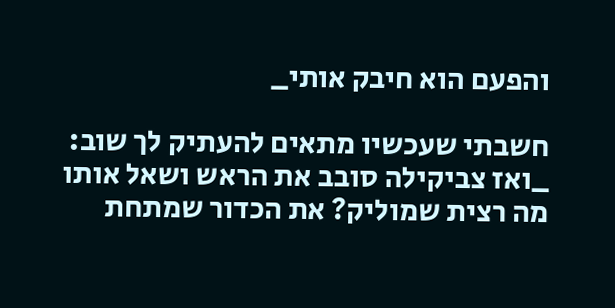והפעם הוא חיבק אותי_

חשבתי שעכשיו מתאים להעתיק לך שוב:
_ואז צביקילה סובב את הראש ושאל אותו
מה רצית שמוליק? את הכדור שמתחת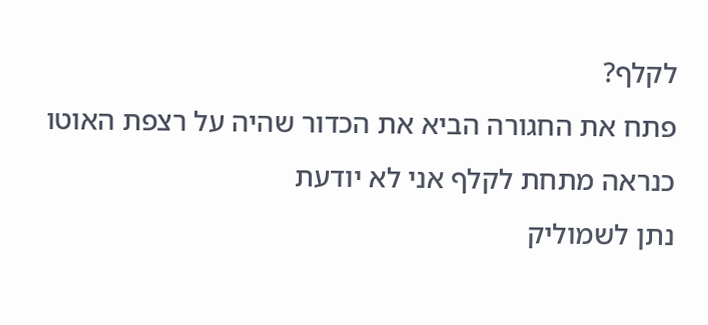לקלף?
פתח את החגורה הביא את הכדור שהיה על רצפת האוטו כנראה מתחת לקלף אני לא יודעת
נתן לשמוליק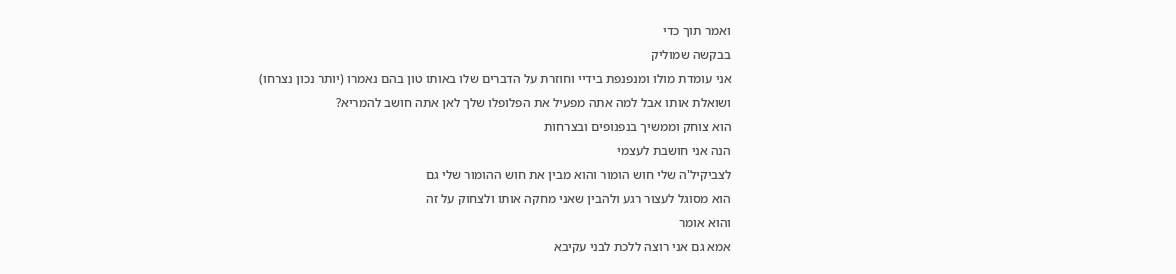ואמר תוך כדי
בבקשה שמוליק
אני עומדת מולו ומנפנפת בידיי וחוזרת על הדברים שלו באותו טון בהם נאמרו (יותר נכון נצרחו)
ושואלת אותו אבל למה אתה מפעיל את הפלופלו שלך לאן אתה חושב להמריא?
הוא צוחק וממשיך בנפנופים ובצרחות
הנה אני חושבת לעצמי
לצביקיל'ה שלי חוש הומור והוא מבין את חוש ההומור שלי גם
הוא מסוגל לעצור רגע ולהבין שאני מחקה אותו ולצחוק על זה
והוא אומר
אמא גם אני רוצה ללכת לבני עקיבא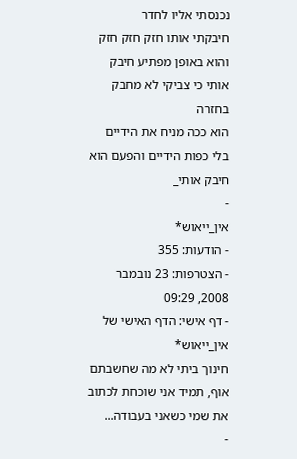נכנסתי אליו לחדר
חיבקתי אותו חזק חזק חזק והוא באופן מפתיע חיבק אותי כי צביקי לא מחבק בחזרה
הוא ככה מניח את הידיים בלי כפות הידיים והפעם הוא חיבק אותי_
-
אין_ייאוש*
- הודעות: 355
- הצטרפות: 23 נובמבר 2008, 09:29
- דף אישי: הדף האישי של אין_ייאוש*
חינוך ביתי לא מה שחשבתם
אוף, תמיד אני שוכחת לכתוב את שמי כשאני בעבודה...
-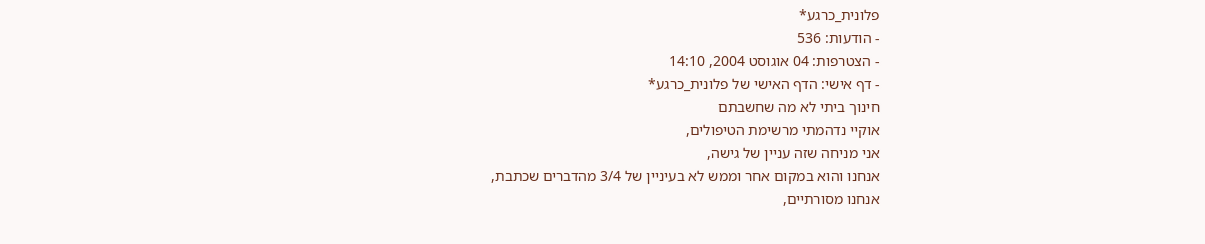פלונית_כרגע*
- הודעות: 536
- הצטרפות: 04 אוגוסט 2004, 14:10
- דף אישי: הדף האישי של פלונית_כרגע*
חינוך ביתי לא מה שחשבתם
אוקיי נדהמתי מרשימת הטיפולים,
אני מניחה שזה עניין של גישה,
אנחנו והוא במקום אחר וממש לא בעיניין של 3/4 מהדברים שכתבת,
אנחנו מסורתיים,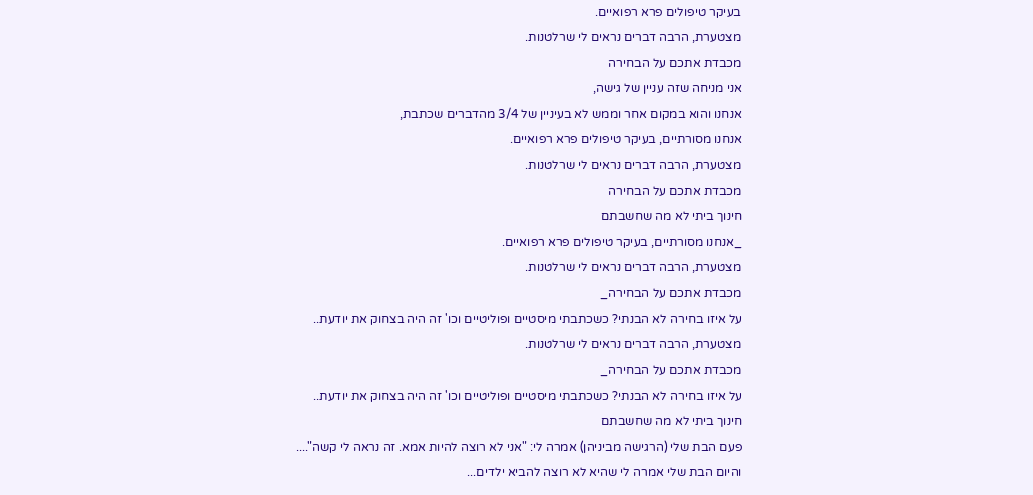בעיקר טיפולים פרא רפואיים.
מצטערת, הרבה דברים נראים לי שרלטנות.
מכבדת אתכם על הבחירה
אני מניחה שזה עניין של גישה,
אנחנו והוא במקום אחר וממש לא בעיניין של 3/4 מהדברים שכתבת,
אנחנו מסורתיים, בעיקר טיפולים פרא רפואיים.
מצטערת, הרבה דברים נראים לי שרלטנות.
מכבדת אתכם על הבחירה
חינוך ביתי לא מה שחשבתם
_אנחנו מסורתיים, בעיקר טיפולים פרא רפואיים.
מצטערת, הרבה דברים נראים לי שרלטנות.
מכבדת אתכם על הבחירה_
על איזו בחירה לא הבנתי? כשכתבתי מיסטיים ופוליטיים וכו' זה היה בצחוק את יודעת..
מצטערת, הרבה דברים נראים לי שרלטנות.
מכבדת אתכם על הבחירה_
על איזו בחירה לא הבנתי? כשכתבתי מיסטיים ופוליטיים וכו' זה היה בצחוק את יודעת..
חינוך ביתי לא מה שחשבתם
פעם הבת שלי (הרגישה מביניהן) אמרה לי: "אני לא רוצה להיות אמא. זה נראה לי קשה"....
והיום הבת שלי אמרה לי שהיא לא רוצה להביא ילדים...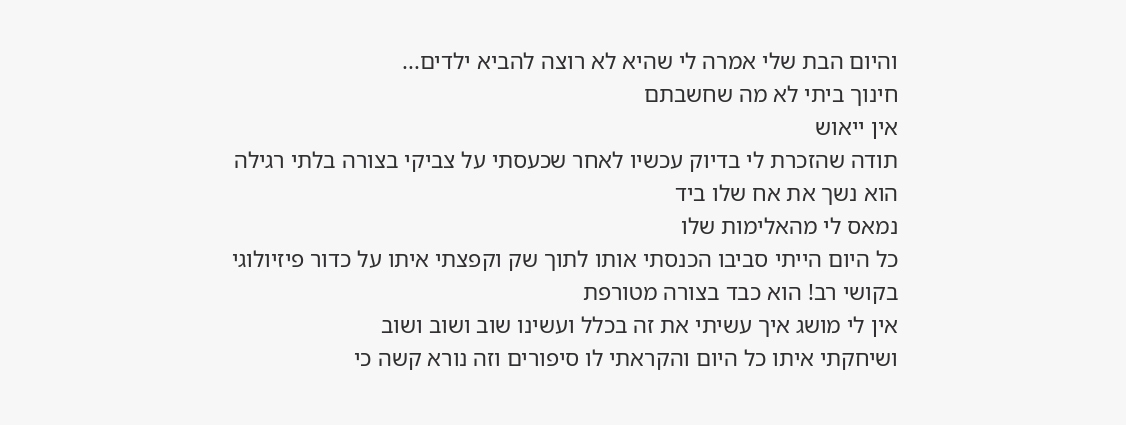והיום הבת שלי אמרה לי שהיא לא רוצה להביא ילדים...
חינוך ביתי לא מה שחשבתם
אין ייאוש
תודה שהזכרת לי בדיוק עכשיו לאחר שכעסתי על צביקי בצורה בלתי רגילה
הוא נשך את אח שלו ביד
נמאס לי מהאלימות שלו
כל היום הייתי סביבו הכנסתי אותו לתוך שק וקפצתי איתו על כדור פיזיולוגי בקושי רב! הוא כבד בצורה מטורפת
אין לי מושג איך עשיתי את זה בכלל ועשינו שוב ושוב ושוב
ושיחקתי איתו כל היום והקראתי לו סיפורים וזה נורא קשה כי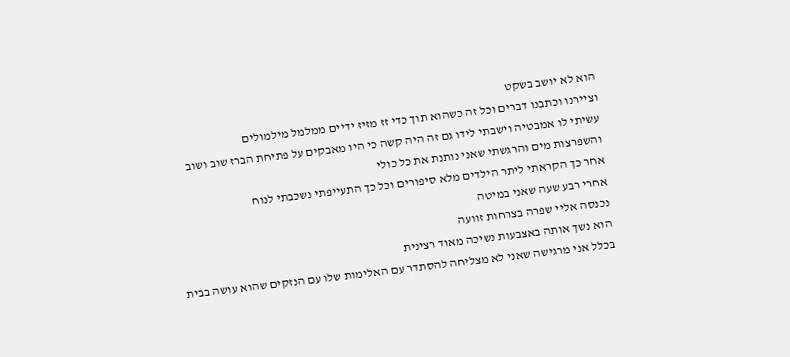הוא לא יושב בשקט
וציירנו וכתבנו דברים וכל זה כשהוא תוך כדי זז מזיז ידיים ממלמל מילמולים
עשיתי לו אמבטיה וישבתי לידו גם זה היה קשה כי היו מאבקים על פתיחת הברז שוב ושוב
והשפרצות מים והרגשתי שאני נותנת את כל כולי
אחר כך הקראתי ליתר הילדים מלא סיפורים וכל כך התעייפתי נשכבתי לנוח
אחרי רבע שעה שאני במיטה
נכנסה אליי שפרה בצרחות זוועה
הוא נשך אותה באצבעות נשיכה מאוד רצינית
בכלל אני מרגישה שאני לא מצליחה להסתדר עם האלימות שלו עם הנזקים שהוא עושה בבית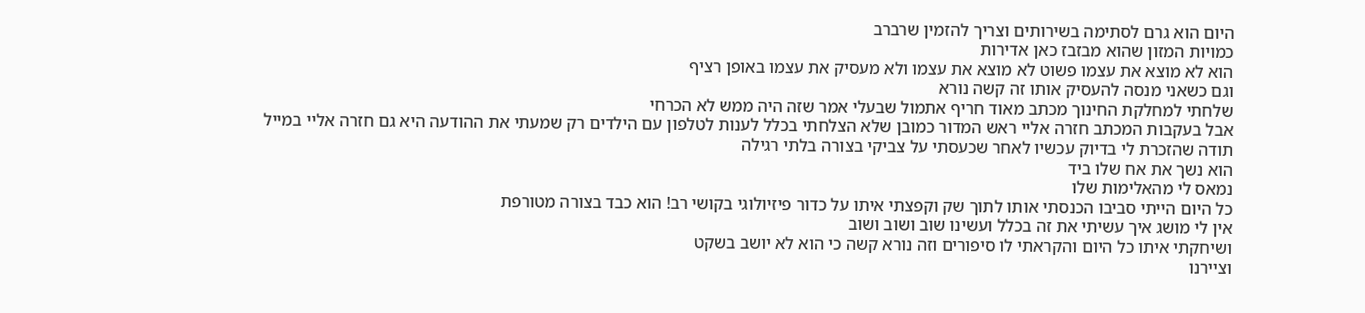היום הוא גרם לסתימה בשירותים וצריך להזמין שרברב
כמויות המזון שהוא מבזבז כאן אדירות
הוא לא מוצא את עצמו פשוט לא מוצא את עצמו ולא מעסיק את עצמו באופן רציף
וגם כשאני מנסה להעסיק אותו זה קשה נורא
שלחתי למחלקת החינוך מכתב מאוד חריף אתמול שבעלי אמר שזה היה ממש לא הכרחי
אבל בעקבות המכתב חזרה אליי ראש המדור כמובן שלא הצלחתי בכלל לענות לטלפון עם הילדים רק שמעתי את ההודעה היא גם חזרה אליי במייל
תודה שהזכרת לי בדיוק עכשיו לאחר שכעסתי על צביקי בצורה בלתי רגילה
הוא נשך את אח שלו ביד
נמאס לי מהאלימות שלו
כל היום הייתי סביבו הכנסתי אותו לתוך שק וקפצתי איתו על כדור פיזיולוגי בקושי רב! הוא כבד בצורה מטורפת
אין לי מושג איך עשיתי את זה בכלל ועשינו שוב ושוב ושוב
ושיחקתי איתו כל היום והקראתי לו סיפורים וזה נורא קשה כי הוא לא יושב בשקט
וציירנו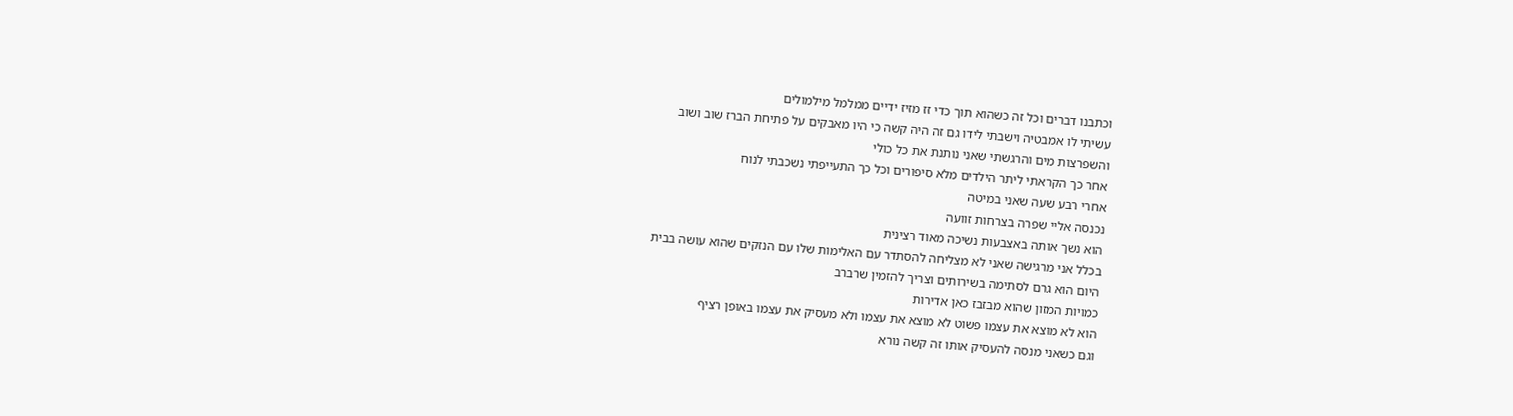וכתבנו דברים וכל זה כשהוא תוך כדי זז מזיז ידיים ממלמל מילמולים
עשיתי לו אמבטיה וישבתי לידו גם זה היה קשה כי היו מאבקים על פתיחת הברז שוב ושוב
והשפרצות מים והרגשתי שאני נותנת את כל כולי
אחר כך הקראתי ליתר הילדים מלא סיפורים וכל כך התעייפתי נשכבתי לנוח
אחרי רבע שעה שאני במיטה
נכנסה אליי שפרה בצרחות זוועה
הוא נשך אותה באצבעות נשיכה מאוד רצינית
בכלל אני מרגישה שאני לא מצליחה להסתדר עם האלימות שלו עם הנזקים שהוא עושה בבית
היום הוא גרם לסתימה בשירותים וצריך להזמין שרברב
כמויות המזון שהוא מבזבז כאן אדירות
הוא לא מוצא את עצמו פשוט לא מוצא את עצמו ולא מעסיק את עצמו באופן רציף
וגם כשאני מנסה להעסיק אותו זה קשה נורא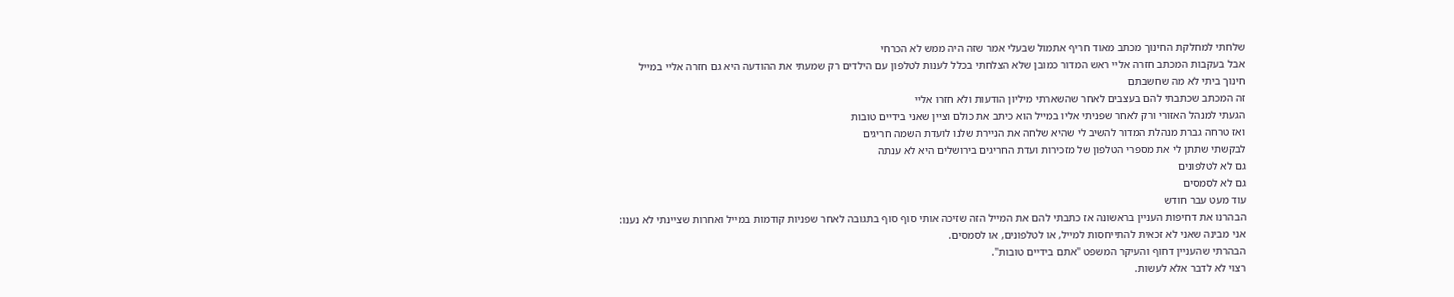שלחתי למחלקת החינוך מכתב מאוד חריף אתמול שבעלי אמר שזה היה ממש לא הכרחי
אבל בעקבות המכתב חזרה אליי ראש המדור כמובן שלא הצלחתי בכלל לענות לטלפון עם הילדים רק שמעתי את ההודעה היא גם חזרה אליי במייל
חינוך ביתי לא מה שחשבתם
זה המכתב שכתבתי להם בעצבים לאחר שהשארתי מיליון הודעות ולא חזרו אליי
הגעתי למנהל האזורי ורק לאחר שפניתי אליו במייל הוא כיתב את כולם וציין שאני בידיים טובות
ואז טרחה גברת מנהלת המדור להשיב לי שהיא שלחה את הניירת שלנו לועדת השמה חריגים
לבקשתי שתתן לי את מספרי הטלפון של מזכירות ועדת החריגים בירושלים היא לא ענתה
גם לא לטלפונים
גם לא לסמסים
עוד מעט עבר חודש
הבהרנו את דחיפות העניין בראשונה אז כתבתי להם את המייל הזה שזיכה אותי סוף סוף בתגובה לאחר שפניות קודמות במייל ואחרות שציינתי לא נענו:
אני מבינה שאני לא זכאית להתייחסות למייל, או לטלפונים, או לסמסים.
הבהרתי שהעניין דחוף והעיקר המשפט "אתם בידיים טובות".
רצוי לא לדבר אלא לעשות.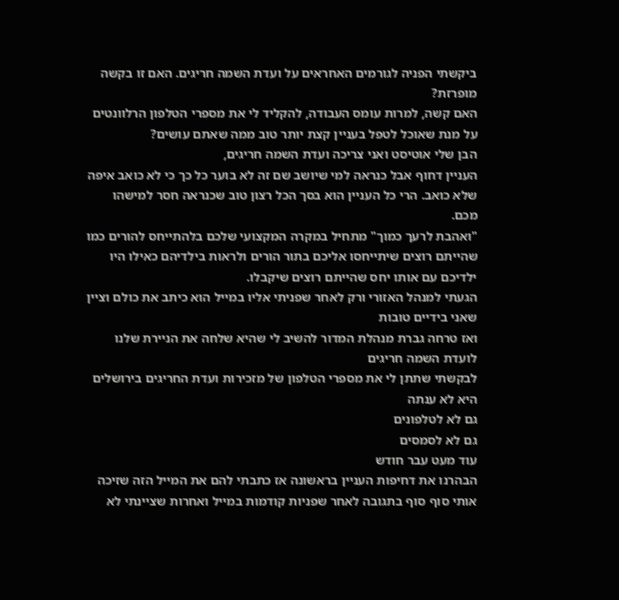ביקשתי הפניה לגורמים האחראים על ועדת השמה חריגים. האם זו בקשה מופרזת?
האם קשה, למרות עומס העבודה, להקליד לי את מספרי הטלפון הרלוונטים על מנת שאוכל לטפל בעניין קצת יותר טוב ממה שאתם עושים?
הבן שלי אוטיסט ואני צריכה ועדת השמה חריגים,
העניין דחוף אבל כנראה למי שיושב שם זה לא בוער כל כך כי לא כואב איפה שלא כואב. הרי כל העניין הוא בסך הכל רצון טוב שכנראה חסר למישהו מכם.
"ואהבת לרעך כמוך" מתחיל במקרה המקצועי שלכם בלהתייחס להורים כמו שהייתם רוצים שיתייחסו אליכם בתור הורים ולראות בילדיהם כאילו היו ילדיכם עם אותו יחס שהייתם רוצים שיקבלו.
הגעתי למנהל האזורי ורק לאחר שפניתי אליו במייל הוא כיתב את כולם וציין שאני בידיים טובות
ואז טרחה גברת מנהלת המדור להשיב לי שהיא שלחה את הניירת שלנו לועדת השמה חריגים
לבקשתי שתתן לי את מספרי הטלפון של מזכירות ועדת החריגים בירושלים היא לא ענתה
גם לא לטלפונים
גם לא לסמסים
עוד מעט עבר חודש
הבהרנו את דחיפות העניין בראשונה אז כתבתי להם את המייל הזה שזיכה אותי סוף סוף בתגובה לאחר שפניות קודמות במייל ואחרות שציינתי לא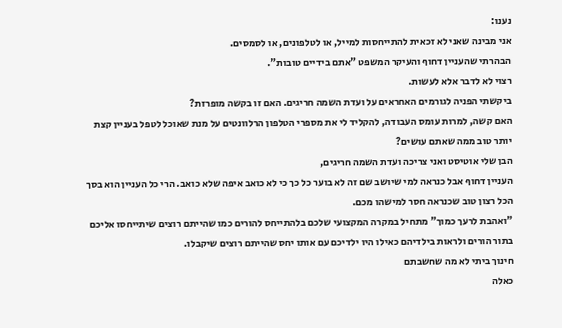נענו:
אני מבינה שאני לא זכאית להתייחסות למייל, או לטלפונים, או לסמסים.
הבהרתי שהעניין דחוף והעיקר המשפט "אתם בידיים טובות".
רצוי לא לדבר אלא לעשות.
ביקשתי הפניה לגורמים האחראים על ועדת השמה חריגים. האם זו בקשה מופרזת?
האם קשה, למרות עומס העבודה, להקליד לי את מספרי הטלפון הרלוונטים על מנת שאוכל לטפל בעניין קצת יותר טוב ממה שאתם עושים?
הבן שלי אוטיסט ואני צריכה ועדת השמה חריגים,
העניין דחוף אבל כנראה למי שיושב שם זה לא בוער כל כך כי לא כואב איפה שלא כואב. הרי כל העניין הוא בסך הכל רצון טוב שכנראה חסר למישהו מכם.
"ואהבת לרעך כמוך" מתחיל במקרה המקצועי שלכם בלהתייחס להורים כמו שהייתם רוצים שיתייחסו אליכם בתור הורים ולראות בילדיהם כאילו היו ילדיכם עם אותו יחס שהייתם רוצים שיקבלו.
חינוך ביתי לא מה שחשבתם
כאלה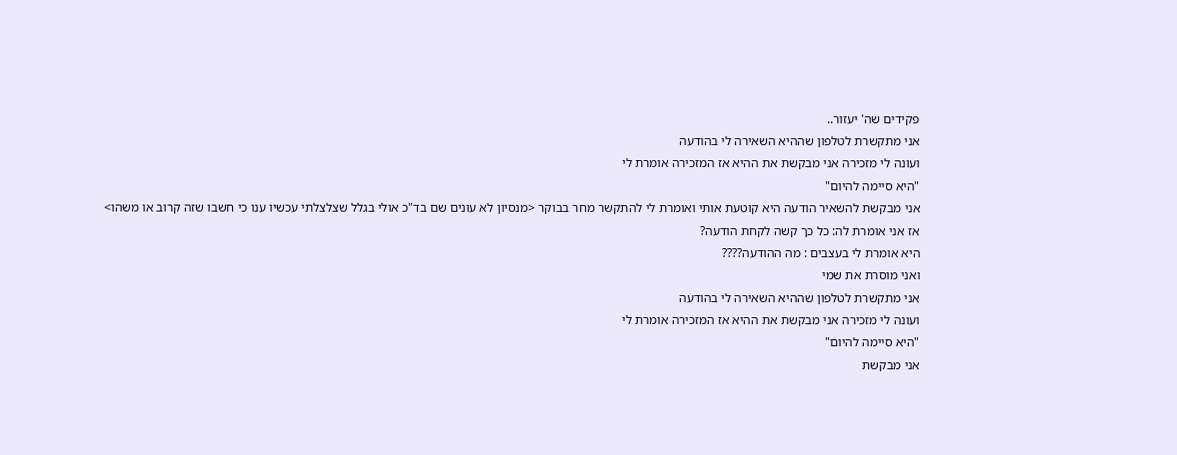פקידים שה' יעזור..
אני מתקשרת לטלפון שההיא השאירה לי בהודעה
ועונה לי מזכירה אני מבקשת את ההיא אז המזכירה אומרת לי
"היא סיימה להיום"
אני מבקשת להשאיר הודעה היא קוטעת אותי ואומרת לי להתקשר מחר בבוקר <מנסיון לא עונים שם בד"כ אולי בגלל שצלצלתי עכשיו ענו כי חשבו שזה קרוב או משהו>
אז אני אומרת לה: כל כך קשה לקחת הודעה?
היא אומרת לי בעצבים : מה ההודעה????
ואני מוסרת את שמי
אני מתקשרת לטלפון שההיא השאירה לי בהודעה
ועונה לי מזכירה אני מבקשת את ההיא אז המזכירה אומרת לי
"היא סיימה להיום"
אני מבקשת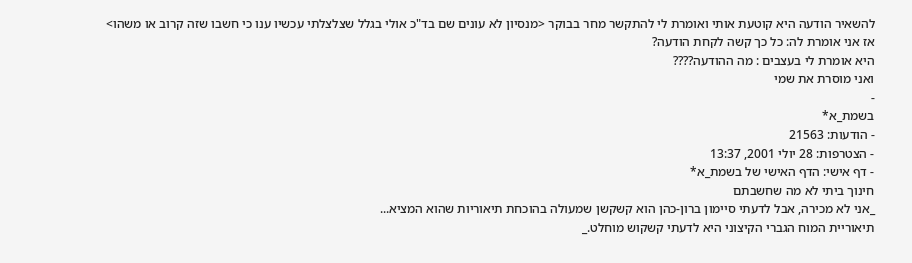להשאיר הודעה היא קוטעת אותי ואומרת לי להתקשר מחר בבוקר <מנסיון לא עונים שם בד"כ אולי בגלל שצלצלתי עכשיו ענו כי חשבו שזה קרוב או משהו>
אז אני אומרת לה: כל כך קשה לקחת הודעה?
היא אומרת לי בעצבים : מה ההודעה????
ואני מוסרת את שמי
-
בשמת_א*
- הודעות: 21563
- הצטרפות: 28 יולי 2001, 13:37
- דף אישי: הדף האישי של בשמת_א*
חינוך ביתי לא מה שחשבתם
_אני לא מכירה, אבל לדעתי סיימון ברון-כהן הוא קשקשן שמעולה בהוכחת תיאוריות שהוא המציא...
תיאוריית המוח הגברי הקיצוני היא לדעתי קשקוש מוחלט._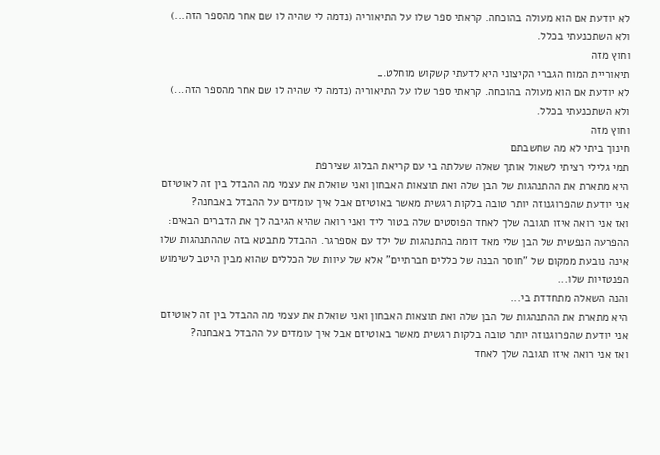לא יודעת אם הוא מעולה בהוכחה. קראתי ספר שלו על התיאוריה (נדמה לי שהיה לו שם אחר מהספר הזה...) ולא השתכנעתי בכלל.
וחוץ מזה
תיאוריית המוח הגברי הקיצוני היא לדעתי קשקוש מוחלט._
לא יודעת אם הוא מעולה בהוכחה. קראתי ספר שלו על התיאוריה (נדמה לי שהיה לו שם אחר מהספר הזה...) ולא השתכנעתי בכלל.
וחוץ מזה
חינוך ביתי לא מה שחשבתם
תמי גלילי רציתי לשאול אותך שאלה שעלתה בי עם קריאת הבלוג שצירפת
היא מתארת את ההתנהגות של הבן שלה ואת תוצאות האבחון ואני שואלת את עצמי מה ההבדל בין זה לאוטיזם
אני יודעת שהפרוגנוזה יותר טובה בלקות רגשית מאשר באוטיזם אבל איך עומדים על ההבדל באבחנה?
ואז אני רואה איזו תגובה שלך לאחד הפוסטים שלה בטור ליד ואני רואה שהיא הגיבה לך את הדברים הבאים:
ההפרעה הנפשית של הבן שלי מאד דומה בהתנהגות של ילד עם אספרגר. ההבדל מתבטא בזה שההתנהגות שלו אינה נובעת ממקום של "חוסר הבנה של כללים חברתיים" אלא של עיוות של הכללים שהוא מבין היטב לשימוש הפנטזיות שלו...
והנה השאלה מתחדדת בי...
היא מתארת את ההתנהגות של הבן שלה ואת תוצאות האבחון ואני שואלת את עצמי מה ההבדל בין זה לאוטיזם
אני יודעת שהפרוגנוזה יותר טובה בלקות רגשית מאשר באוטיזם אבל איך עומדים על ההבדל באבחנה?
ואז אני רואה איזו תגובה שלך לאחד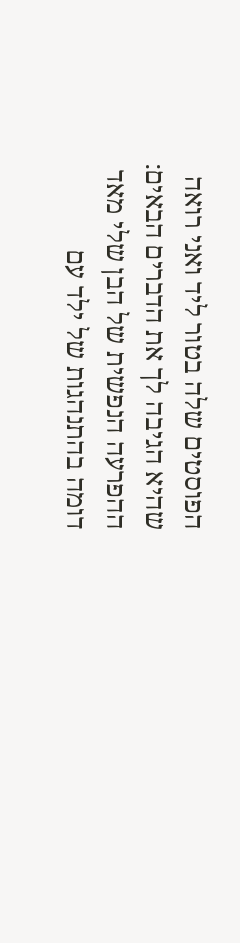הפוסטים שלה בטור ליד ואני רואה שהיא הגיבה לך את הדברים הבאים:
ההפרעה הנפשית של הבן שלי מאד דומה בהתנהגות של ילד עם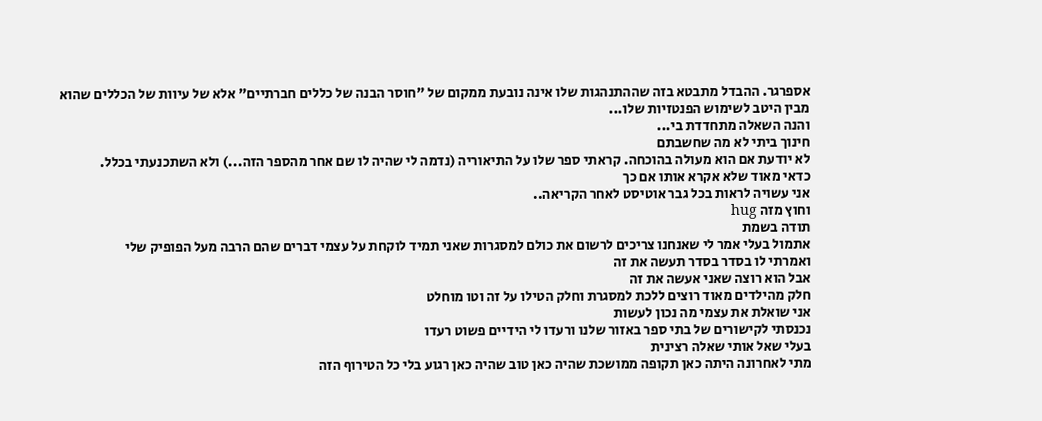אספרגר. ההבדל מתבטא בזה שההתנהגות שלו אינה נובעת ממקום של "חוסר הבנה של כללים חברתיים" אלא של עיוות של הכללים שהוא מבין היטב לשימוש הפנטזיות שלו...
והנה השאלה מתחדדת בי...
חינוך ביתי לא מה שחשבתם
לא יודעת אם הוא מעולה בהוכחה. קראתי ספר שלו על התיאוריה (נדמה לי שהיה לו שם אחר מהספר הזה...) ולא השתכנעתי בכלל.
כדאי מאוד שלא אקרא אותו אם כך
אני עשויה לראות בכל גבר אוטיסט לאחר הקריאה..
וחוץ מזה hug
תודה בשמת
אתמול בעלי אמר לי שאנחנו צריכים לרשום את כולם למסגרות שאני תמיד לוקחת על עצמי דברים שהם הרבה מעל הפופיק שלי
ואמרתי לו בסדר בסדר תעשה את זה
אבל הוא רוצה שאני אעשה את זה
חלק מהילדים מאוד רוצים ללכת למסגרת וחלק הטילו על זה וטו מוחלט
אני שואלת את עצמי מה נכון לעשות
נכנסתי לקישורים של בתי ספר באזור שלנו ורעדו לי הידיים פשוט רעדו
בעלי שאל אותי שאלה רצינית
מתי לאחרונה היתה כאן תקופה ממושכת שהיה כאן טוב שהיה כאן רגוע בלי כל הטירוף הזה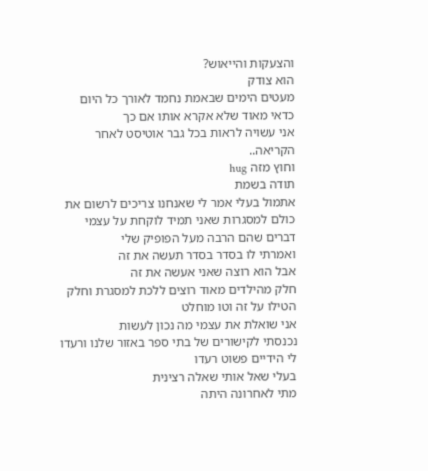והצעקות והייאוש?
הוא צודק
מעטים הימים שבאמת נחמד לאורך כל היום
כדאי מאוד שלא אקרא אותו אם כך
אני עשויה לראות בכל גבר אוטיסט לאחר הקריאה..
וחוץ מזה hug
תודה בשמת
אתמול בעלי אמר לי שאנחנו צריכים לרשום את כולם למסגרות שאני תמיד לוקחת על עצמי דברים שהם הרבה מעל הפופיק שלי
ואמרתי לו בסדר בסדר תעשה את זה
אבל הוא רוצה שאני אעשה את זה
חלק מהילדים מאוד רוצים ללכת למסגרת וחלק הטילו על זה וטו מוחלט
אני שואלת את עצמי מה נכון לעשות
נכנסתי לקישורים של בתי ספר באזור שלנו ורעדו לי הידיים פשוט רעדו
בעלי שאל אותי שאלה רצינית
מתי לאחרונה היתה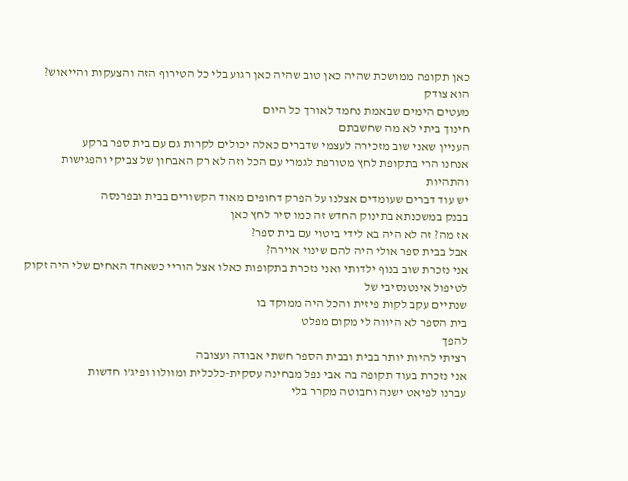כאן תקופה ממושכת שהיה כאן טוב שהיה כאן רגוע בלי כל הטירוף הזה והצעקות והייאוש?
הוא צודק
מעטים הימים שבאמת נחמד לאורך כל היום
חינוך ביתי לא מה שחשבתם
העניין שאני שוב מזכירה לעצמי שדברים כאלה יכולים לקרות גם עם בית ספר ברקע
אנחנו הרי בתקופת לחץ מטורפת לגמרי עם הכל וזה לא רק האבחון של צביקי והפגישות והתהיות
יש עוד דברים שעומדים אצלנו על הפרק דחופים מאוד הקשורים בבית ובפרנסה
בבנק במשכנתא בתינוק החדש זה כמו סיר לחץ כאן
אז מה? זה לא היה בא לידי ביטוי עם בית ספר?
אבל בבית ספר אולי היה להם שינוי אוירה?
אני נזכרת שוב בנוף ילדותי ואני נזכרת בתקופות כאלו אצל הוריי כשאחד האחים שלי היה זקוק לטיפול אינטנסיבי של
שנתיים עקב לקות פיזית והכל היה ממוקד בו
בית הספר לא היווה לי מקום מפלט
להפך
רציתי להיות יותר בבית ובבית הספר חשתי אבודה ועצובה
אני נזכרת בעוד תקופה בה אבי נפל מבחינה עסקית-כלכלית ומוולוו ופיג'ו חדשות
עברנו לפיאט ישנה וחבוטה מקרר בלי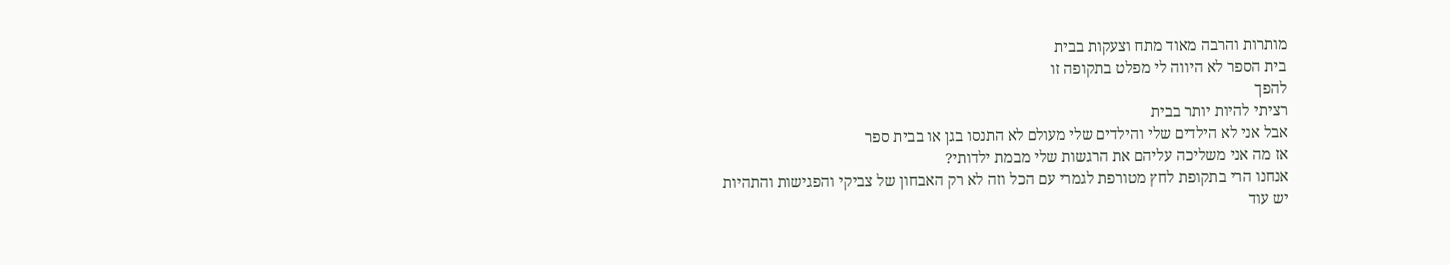מותרות והרבה מאוד מתח וצעקות בבית
בית הספר לא היווה לי מפלט בתקופה זו
להפך
רציתי להיות יותר בבית
אבל אני לא הילדים שלי והילדים שלי מעולם לא התנסו בגן או בבית ספר
אז מה אני משליכה עליהם את הרגשות שלי מבמת ילדותי?
אנחנו הרי בתקופת לחץ מטורפת לגמרי עם הכל וזה לא רק האבחון של צביקי והפגישות והתהיות
יש עוד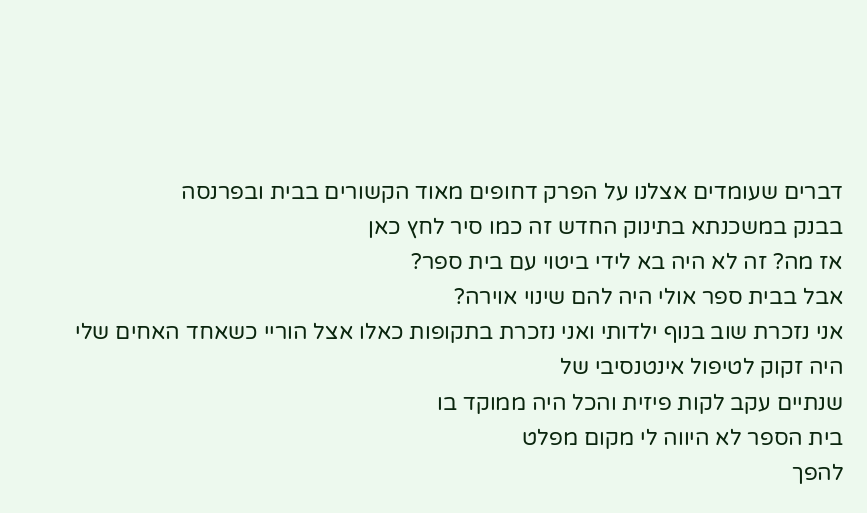דברים שעומדים אצלנו על הפרק דחופים מאוד הקשורים בבית ובפרנסה
בבנק במשכנתא בתינוק החדש זה כמו סיר לחץ כאן
אז מה? זה לא היה בא לידי ביטוי עם בית ספר?
אבל בבית ספר אולי היה להם שינוי אוירה?
אני נזכרת שוב בנוף ילדותי ואני נזכרת בתקופות כאלו אצל הוריי כשאחד האחים שלי היה זקוק לטיפול אינטנסיבי של
שנתיים עקב לקות פיזית והכל היה ממוקד בו
בית הספר לא היווה לי מקום מפלט
להפך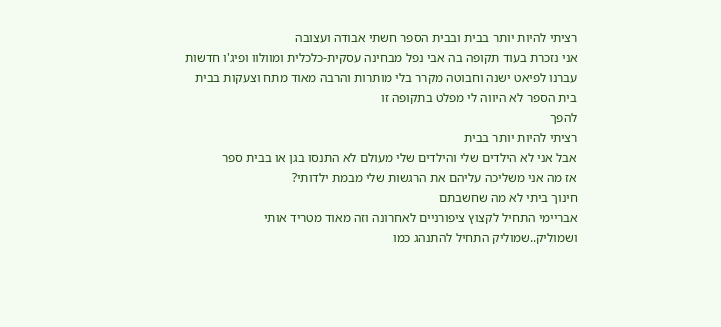רציתי להיות יותר בבית ובבית הספר חשתי אבודה ועצובה
אני נזכרת בעוד תקופה בה אבי נפל מבחינה עסקית-כלכלית ומוולוו ופיג'ו חדשות
עברנו לפיאט ישנה וחבוטה מקרר בלי מותרות והרבה מאוד מתח וצעקות בבית
בית הספר לא היווה לי מפלט בתקופה זו
להפך
רציתי להיות יותר בבית
אבל אני לא הילדים שלי והילדים שלי מעולם לא התנסו בגן או בבית ספר
אז מה אני משליכה עליהם את הרגשות שלי מבמת ילדותי?
חינוך ביתי לא מה שחשבתם
אבריימי התחיל לקצוץ ציפורניים לאחרונה וזה מאוד מטריד אותי
ושמוליק..שמוליק התחיל להתנהג כמו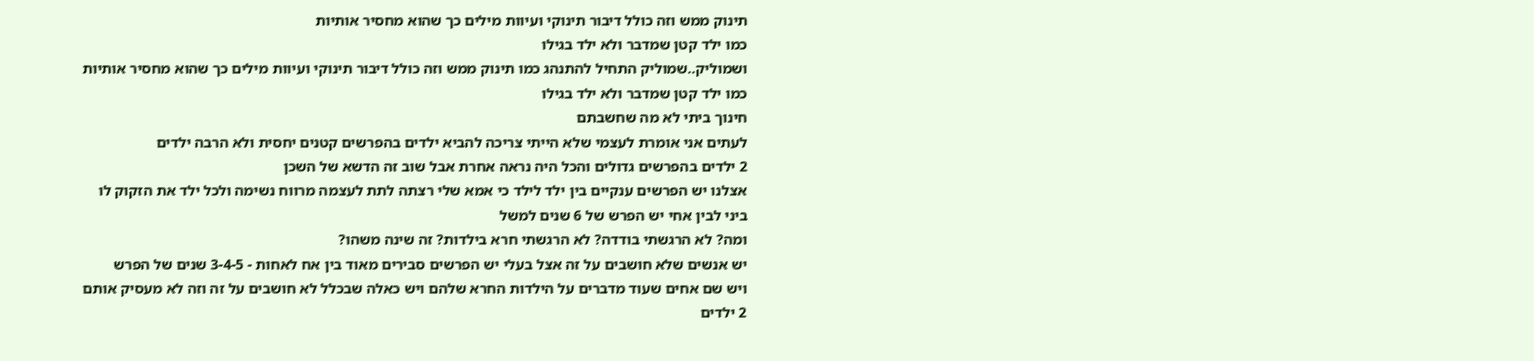תינוק ממש וזה כולל דיבור תינוקי ועיוות מילים כך שהוא מחסיר אותיות
כמו ילד קטן שמדבר ולא ילד בגילו
ושמוליק..שמוליק התחיל להתנהג כמו תינוק ממש וזה כולל דיבור תינוקי ועיוות מילים כך שהוא מחסיר אותיות
כמו ילד קטן שמדבר ולא ילד בגילו
חינוך ביתי לא מה שחשבתם
לעתים אני אומרת לעצמי שלא הייתי צריכה להביא ילדים בהפרשים קטנים יחסית ולא הרבה ילדים
2 ילדים בהפרשים גדולים והכל היה נראה אחרת אבל שוב זה הדשא של השכן
אצלנו יש הפרשים ענקיים בין ילד לילד כי אמא שלי רצתה לתת לעצמה מרווח נשימה ולכל ילד את הזקוק לו
ביני לבין אחי יש הפרש של 6 שנים למשל
ומה? לא הרגשתי בודדה? לא הרגשתי חרא בילדות? זה שינה משהו?
יש אנשים שלא חושבים על זה אצל בעלי יש הפרשים סבירים מאוד בין אח לאחות - 3-4-5 שנים של הפרש
ויש שם אחים שעוד מדברים על הילדות החרא שלהם ויש כאלה שבכלל לא חושבים על זה וזה לא מעסיק אותם
2 ילדים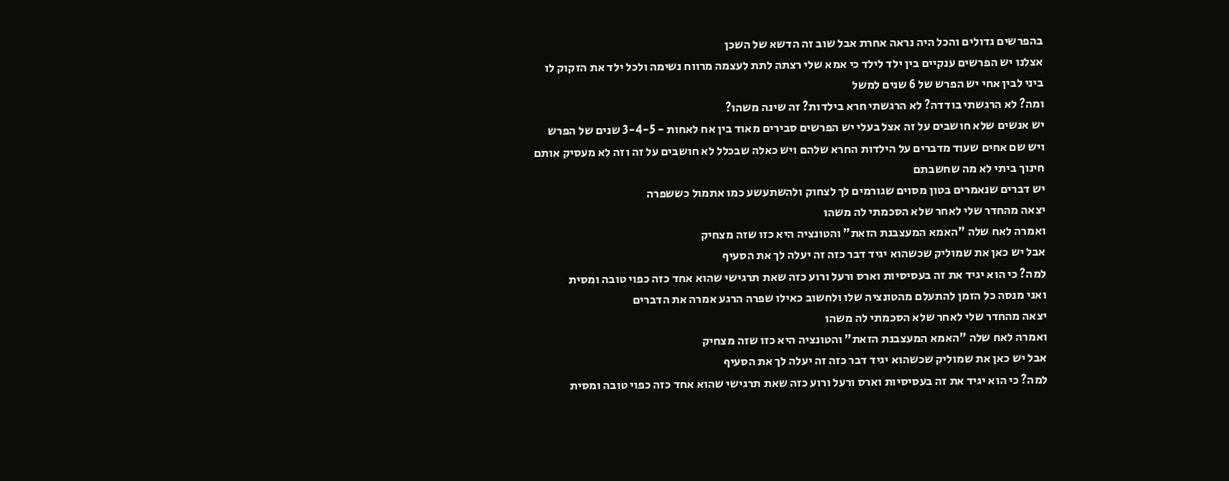בהפרשים גדולים והכל היה נראה אחרת אבל שוב זה הדשא של השכן
אצלנו יש הפרשים ענקיים בין ילד לילד כי אמא שלי רצתה לתת לעצמה מרווח נשימה ולכל ילד את הזקוק לו
ביני לבין אחי יש הפרש של 6 שנים למשל
ומה? לא הרגשתי בודדה? לא הרגשתי חרא בילדות? זה שינה משהו?
יש אנשים שלא חושבים על זה אצל בעלי יש הפרשים סבירים מאוד בין אח לאחות - 3-4-5 שנים של הפרש
ויש שם אחים שעוד מדברים על הילדות החרא שלהם ויש כאלה שבכלל לא חושבים על זה וזה לא מעסיק אותם
חינוך ביתי לא מה שחשבתם
יש דברים שנאמרים בטון מסוים שגורמים לך לצחוק ולהשתעשע כמו אתמול כששפרה
יצאה מהחדר שלי לאחר שלא הסכמתי לה משהו
ואמרה לאח שלה "האמא המעצבנת הזאת" והטונציה היא כזו שזה מצחיק
אבל יש כאן את שמוליק שכשהוא יגיד דבר כזה זה יעלה לך את הסעיף
למה? כי הוא יגיד את זה בעסיסיות וארס ורעל ורוע כזה שאת תרגישי שהוא אחד כזה כפוי טובה ומסית
ואני מנסה כל הזמן להתעלם מהטונציה שלו ולחשוב כאילו שפרה הרגע אמרה את הדברים
יצאה מהחדר שלי לאחר שלא הסכמתי לה משהו
ואמרה לאח שלה "האמא המעצבנת הזאת" והטונציה היא כזו שזה מצחיק
אבל יש כאן את שמוליק שכשהוא יגיד דבר כזה זה יעלה לך את הסעיף
למה? כי הוא יגיד את זה בעסיסיות וארס ורעל ורוע כזה שאת תרגישי שהוא אחד כזה כפוי טובה ומסית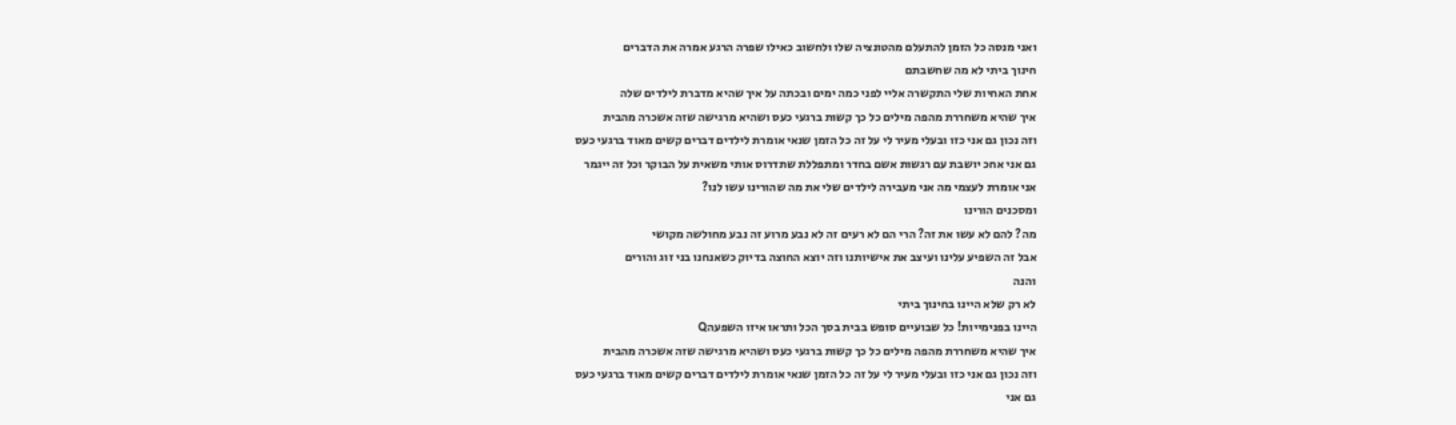ואני מנסה כל הזמן להתעלם מהטונציה שלו ולחשוב כאילו שפרה הרגע אמרה את הדברים
חינוך ביתי לא מה שחשבתם
אחת האחיות שלי התקשרה אליי לפני כמה ימים ובכתה על איך שהיא מדברת לילדים שלה
איך שהיא משחררת מהפה מילים כל כך קשות ברגעי כעס ושהיא מרגישה שזה אשכרה מהבית
וזה נכון גם אני כזו ובעלי מעיר לי על זה כל הזמן שנאי אומרת לילדים דברים קשים מאוד ברגעי כעס
גם אני אחכ יושבת עם רגשות אשם בחדר ומתפללת שתדרוס אותי משאית על הבוקר וכל זה ייגמר
אני אומרת לעצמי מה אני מעבירה לילדים שלי את מה שהורינו עשו לנו?
ומסכנים הורינו
מה? להם לא עשו את זה? הרי הם לא רעים זה לא נבע מרוע זה נבע מחולשה מקושי
אבל זה השפיע עלינו ועיצב את אישיותנו וזה יוצא החוצה בדיוק כשאנחנו בני זוג והורים
והנה
לא רק שלא היינו בחינוך ביתי
היינו בפנימייות! כל שבועיים סופש בבית בסך הכל ותראו איזו השפעהQ
איך שהיא משחררת מהפה מילים כל כך קשות ברגעי כעס ושהיא מרגישה שזה אשכרה מהבית
וזה נכון גם אני כזו ובעלי מעיר לי על זה כל הזמן שנאי אומרת לילדים דברים קשים מאוד ברגעי כעס
גם אני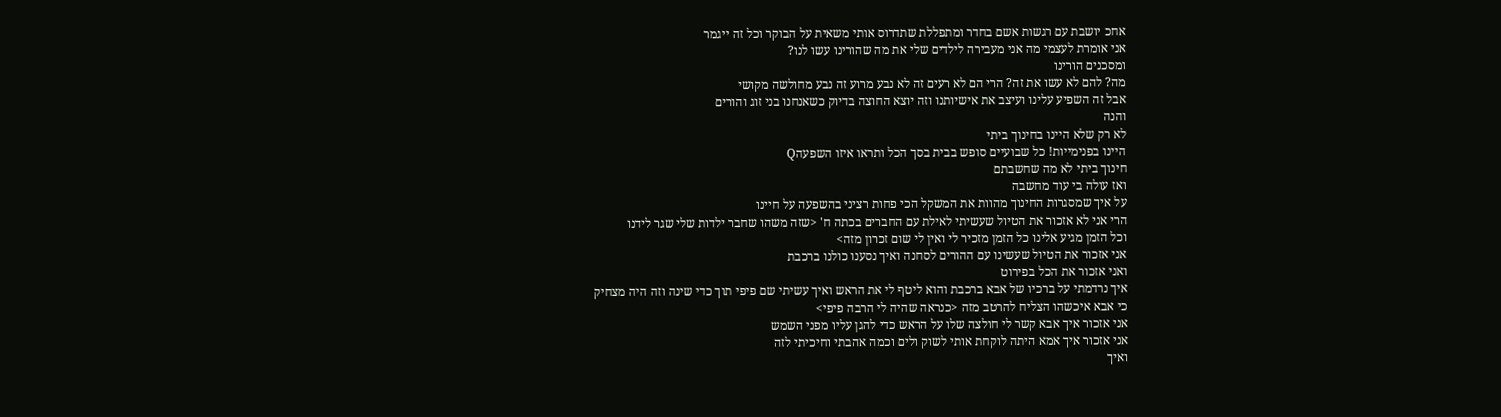אחכ יושבת עם רגשות אשם בחדר ומתפללת שתדרוס אותי משאית על הבוקר וכל זה ייגמר
אני אומרת לעצמי מה אני מעבירה לילדים שלי את מה שהורינו עשו לנו?
ומסכנים הורינו
מה? להם לא עשו את זה? הרי הם לא רעים זה לא נבע מרוע זה נבע מחולשה מקושי
אבל זה השפיע עלינו ועיצב את אישיותנו וזה יוצא החוצה בדיוק כשאנחנו בני זוג והורים
והנה
לא רק שלא היינו בחינוך ביתי
היינו בפנימייות! כל שבועיים סופש בבית בסך הכל ותראו איזו השפעהQ
חינוך ביתי לא מה שחשבתם
ואז עולה בי עוד מחשבה
על איך שמסגרות החינוך מהוות את המשקל הכי פחות רציני בהשפעה על חיינו
הרי אני לא אזכור את הטיול שעשיתי לאילת עם החברים בכתה ח' <שזה משהו שחבר ילדות שלי שגר לידנו
וכל הזמן מגיע אלינו כל הזמן מזכיר לי ואין לי שום זכרון מזה>
אני אזכור את הטיול שעשינו עם ההורים לסחנה ואיך נסענו כולנו ברכבת
ואני אזכור את הכל בפירוט
איך נרדמתי על ברכיו של אבא ברכבת והוא ליטף לי את הראש ואיך עשיתי שם פיפי תוך כדי שינה וזה היה מצחיק
כי אבא איכשהו הצליח להרטב מזה <כנראה שהיה לי הרבה פיפי>
אני אזכור איך אבא קשר לי חולצה שלו על הראש כדי להגן עליו מפני השמש
אני אזכור איך אמא היתה לוקחת אותי לשוק ולים וכמה אהבתי וחיכיתי לזה
ואיך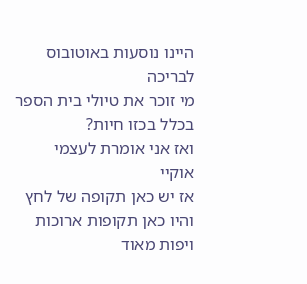היינו נוסעות באוטובוס לבריכה
מי זוכר את טיולי בית הספר בכלל בכזו חיות?
ואז אני אומרת לעצמי
אוקיי
אז יש כאן תקופה של לחץ
והיו כאן תקופות ארוכות ויפות מאוד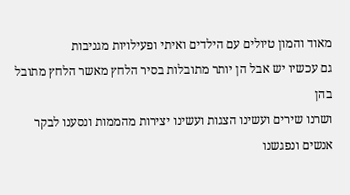מאוד והמון טיולים עם הילדים ואיתי ופעילויות מגניבות
גם עכשיו יש אבל הן יותר מתובלות בסיר הלחץ מאשר הלחץ מתובל בהן
ושרנו שירים ועשינו הצגות ועשינו יצירות מהממות ונסענו לבקר אנשים ונפגשנו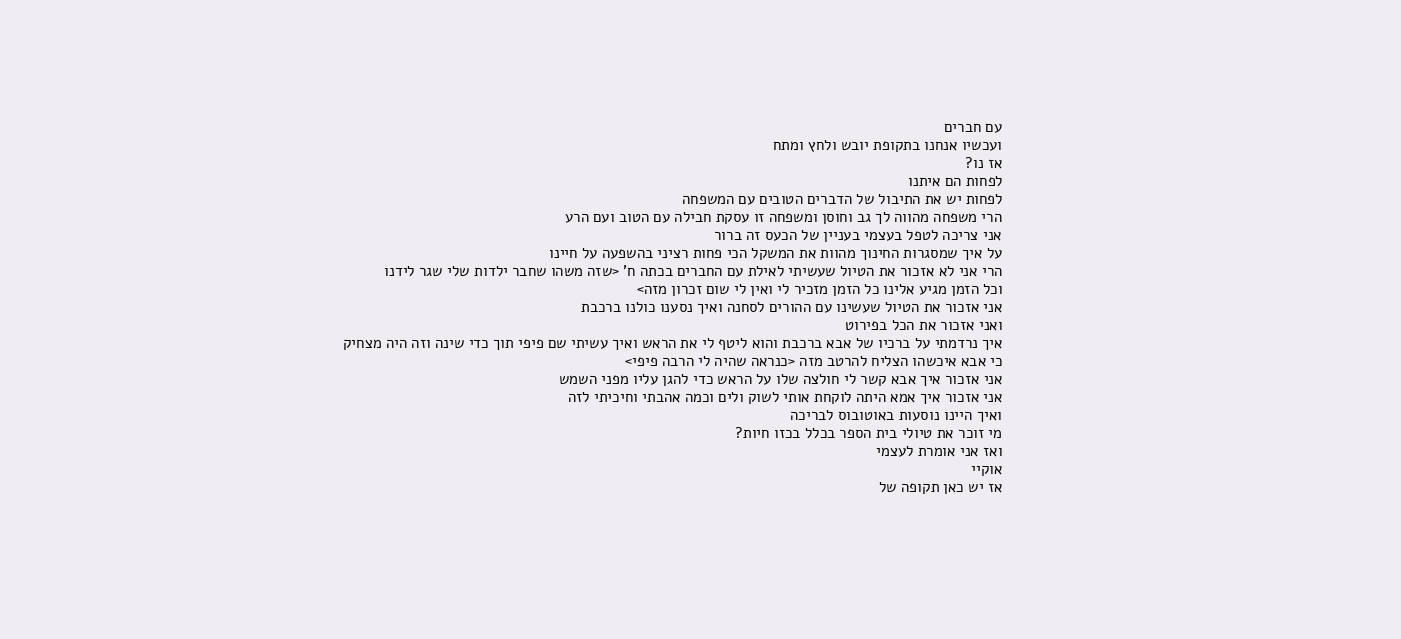עם חברים
ועכשיו אנחנו בתקופת יובש ולחץ ומתח
אז נו?
לפחות הם איתנו
לפחות יש את התיבול של הדברים הטובים עם המשפחה
הרי משפחה מהווה לך גב וחוסן ומשפחה זו עסקת חבילה עם הטוב ועם הרע
אני צריכה לטפל בעצמי בעניין של הכעס זה ברור
על איך שמסגרות החינוך מהוות את המשקל הכי פחות רציני בהשפעה על חיינו
הרי אני לא אזכור את הטיול שעשיתי לאילת עם החברים בכתה ח' <שזה משהו שחבר ילדות שלי שגר לידנו
וכל הזמן מגיע אלינו כל הזמן מזכיר לי ואין לי שום זכרון מזה>
אני אזכור את הטיול שעשינו עם ההורים לסחנה ואיך נסענו כולנו ברכבת
ואני אזכור את הכל בפירוט
איך נרדמתי על ברכיו של אבא ברכבת והוא ליטף לי את הראש ואיך עשיתי שם פיפי תוך כדי שינה וזה היה מצחיק
כי אבא איכשהו הצליח להרטב מזה <כנראה שהיה לי הרבה פיפי>
אני אזכור איך אבא קשר לי חולצה שלו על הראש כדי להגן עליו מפני השמש
אני אזכור איך אמא היתה לוקחת אותי לשוק ולים וכמה אהבתי וחיכיתי לזה
ואיך היינו נוסעות באוטובוס לבריכה
מי זוכר את טיולי בית הספר בכלל בכזו חיות?
ואז אני אומרת לעצמי
אוקיי
אז יש כאן תקופה של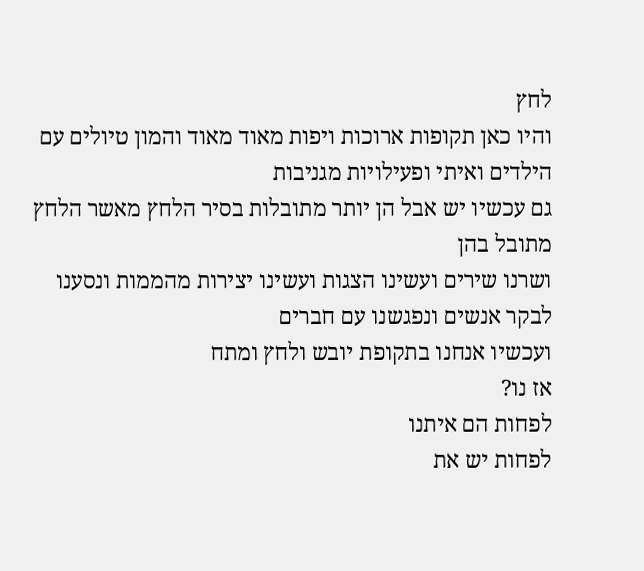לחץ
והיו כאן תקופות ארוכות ויפות מאוד מאוד והמון טיולים עם הילדים ואיתי ופעילויות מגניבות
גם עכשיו יש אבל הן יותר מתובלות בסיר הלחץ מאשר הלחץ מתובל בהן
ושרנו שירים ועשינו הצגות ועשינו יצירות מהממות ונסענו לבקר אנשים ונפגשנו עם חברים
ועכשיו אנחנו בתקופת יובש ולחץ ומתח
אז נו?
לפחות הם איתנו
לפחות יש את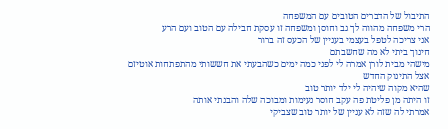התיבול של הדברים הטובים עם המשפחה
הרי משפחה מהווה לך גב וחוסן ומשפחה זו עסקת חבילה עם הטוב ועם הרע
אני צריכה לטפל בעצמי בעניין של הכעס זה ברור
חינוך ביתי לא מה שחשבתם
מישהי מבית לורן אמרה לי לפני כמה ימים כשהבעתי את חששותי מהתפתחות אוטיזם אצל התינוק החדש
שהיא מקוה שיהיה לי ילד יותר טוב
זו היתה מן פליטת פה עקב חוסר נעימות ומבוכה שלה והבנתי אותה
אמרתי לה שזה לא עניין של יותר טוב שצביקי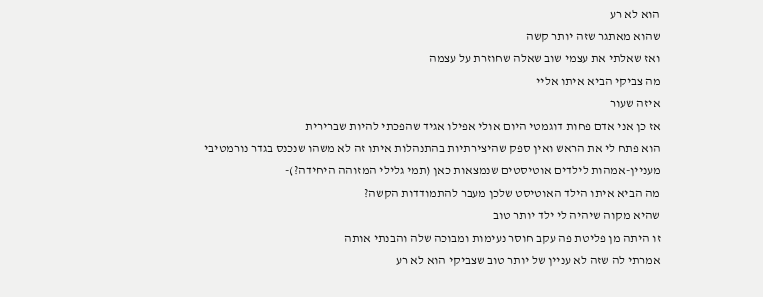הוא לא רע
שהוא מאתגר שזה יותר קשה
ואז שאלתי את עצמי שוב שאלה שחוזרת על עצמה
מה צביקי הביא איתו אליי
איזה שעור
אז כן אני אדם פחות דוגמטי היום אולי אפילו אגיד שהפכתי להיות שברירית
הוא פתח לי את הראש ואין ספק שהיצירתיות בהתנהלות איתו זה לא משהו שנכנס בגדר נורמטיבי
מעניין-אמהות לילדים אוטיסטים שנמצאות כאן (תמי גלילי המזוהה היחידה?)-
מה הביא איתו הילד האוטיסט שלכן מעבר להתמודדות הקשה?
שהיא מקוה שיהיה לי ילד יותר טוב
זו היתה מן פליטת פה עקב חוסר נעימות ומבוכה שלה והבנתי אותה
אמרתי לה שזה לא עניין של יותר טוב שצביקי הוא לא רע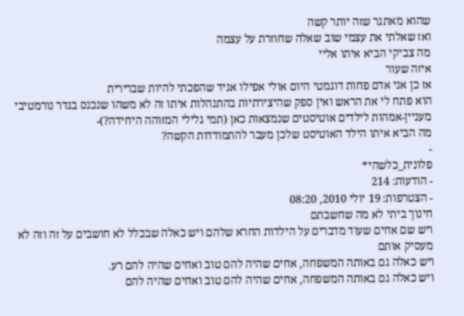שהוא מאתגר שזה יותר קשה
ואז שאלתי את עצמי שוב שאלה שחוזרת על עצמה
מה צביקי הביא איתו אליי
איזה שעור
אז כן אני אדם פחות דוגמטי היום אולי אפילו אגיד שהפכתי להיות שברירית
הוא פתח לי את הראש ואין ספק שהיצירתיות בהתנהלות איתו זה לא משהו שנכנס בגדר נורמטיבי
מעניין-אמהות לילדים אוטיסטים שנמצאות כאן (תמי גלילי המזוהה היחידה?)-
מה הביא איתו הילד האוטיסט שלכן מעבר להתמודדות הקשה?
-
פלונית_כלשהי*
- הודעות: 214
- הצטרפות: 19 יולי 2010, 08:20
חינוך ביתי לא מה שחשבתם
ויש שם אחים שעוד מדברים על הילדות החרא שלהם ויש כאלה שבכלל לא חושבים על זה וזה לא מעסיק אותם
ויש כאלה גם באותה המשפחה, אחים שהיה להם טוב ואחים שהיה להם רע.
ויש כאלה גם באותה המשפחה, אחים שהיה להם טוב ואחים שהיה להם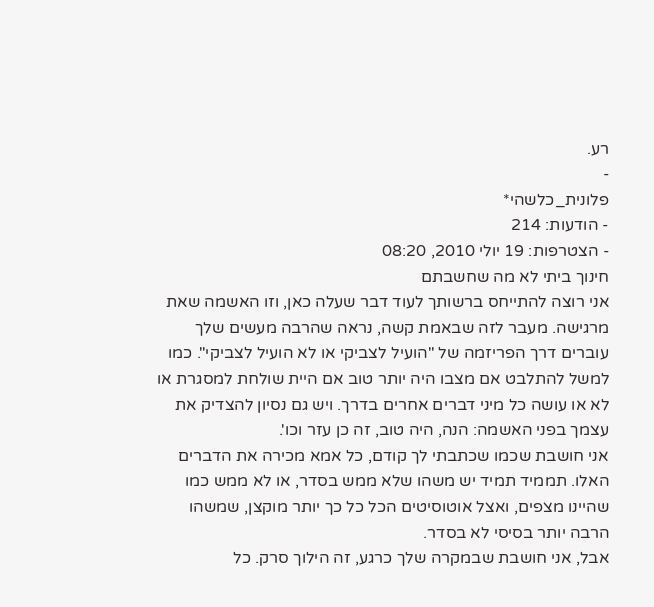רע.
-
פלונית_כלשהי*
- הודעות: 214
- הצטרפות: 19 יולי 2010, 08:20
חינוך ביתי לא מה שחשבתם
אני רוצה להתייחס ברשותך לעוד דבר שעלה כאן, וזו האשמה שאת מרגישה. מעבר לזה שבאמת קשה, נראה שהרבה מעשים שלך עוברים דרך הפריזמה של "הועיל לצביקי או לא הועיל לצביקי". כמו למשל להתלבט אם מצבו היה יותר טוב אם היית שולחת למסגרת או לא או עושה כל מיני דברים אחרים בדרך. ויש גם נסיון להצדיק את עצמך בפני האשמה: הנה, היה טוב, זה כן עזר וכו'.
אני חושבת שכמו שכתבתי לך קודם, כל אמא מכירה את הדברים האלו. תממיד תמיד יש משהו שלא ממש בסדר, או לא ממש כמו שהיינו מצפים, ואצל אוטוסיטים הכל כל כך יותר מוקצן, שמשהו הרבה יותר בסיסי לא בסדר.
אבל, אני חושבת שבמקרה שלך כרגע, זה הילוך סרק. כל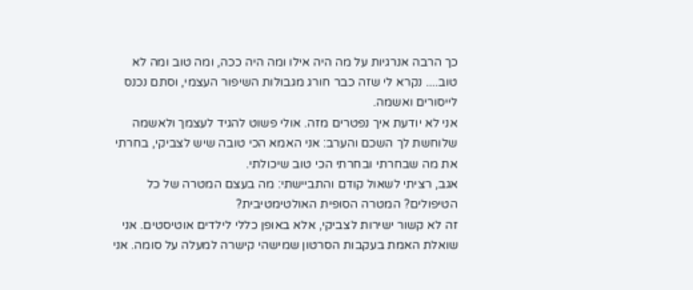כך הרבה אנרגיות על מה היה אילו ומה היה ככה, ומה טוב ומה לא טוב.... נקרא לי שזה כבר חורג מגבולות השיפור העצמי, וסתם נכנס לייסורים ואשמה.
אני לא יודעת איך נפטרים מזה. אולי פשוט להגיד לעצמך ולאשמה שלוחשת לך השכם והערב: אני האמא הכי טובה שיש לצביקי, בחרתי את מה שבחרתי ובחרתי הכי טוב שיכולתי.
אגב, רציתי לשאול קודם והתביישתי: מה בעצם המטרה של כל הטיפולים? המטרה הסופית האולטימטיבית?
זה לא קשור ישירות לצביקי, אלא באופן כללי לילדים אוטיסטים. אני שואלת האמת בעקבות הסרטון שמישהי קישרה למעלה על סומה. אני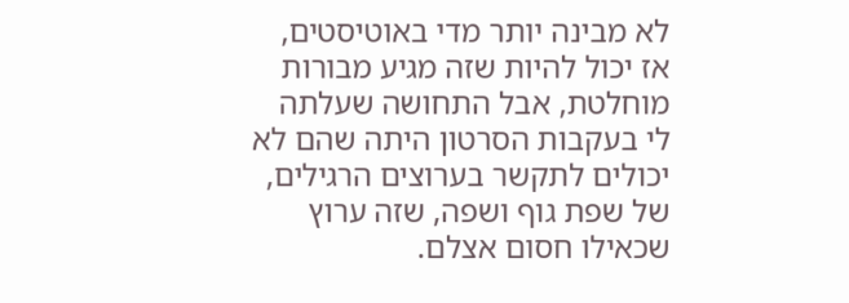לא מבינה יותר מדי באוטיסטים, אז יכול להיות שזה מגיע מבורות מוחלטת, אבל התחושה שעלתה לי בעקבות הסרטון היתה שהם לא יכולים לתקשר בערוצים הרגילים, של שפת גוף ושפה, שזה ערוץ שכאילו חסום אצלם.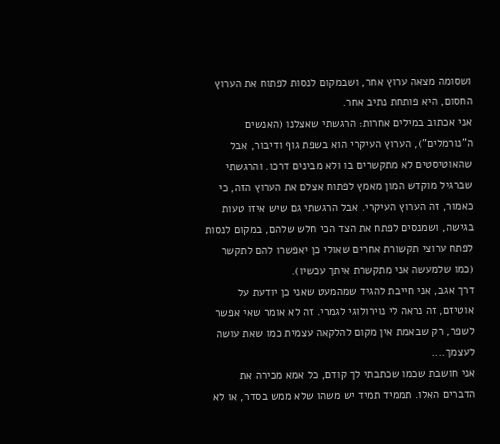ושסומה מצאה ערוץ אחר, ושבמקום לנסות לפתוח את הערוץ החסום, היא פותחת נתיב אחר.
אני אכתוב במילים אחרות: הרגשתי שאצלנו (האנשים ה"נורמלים"), הערוץ העיקרי הוא בשפת גוף ודיבור, אבל שהאוטיסטים לא מתקשרים בו ולא מבינים דרכו. והרגשתי שברגיל מוקדש המון מאמץ לפתוח אצלם את הערוץ הזה, כי כאמור, זה הערוץ העיקרי. אבל הרגשתי גם שיש איזו טעות בגישה, ושמנסים לפתח את הצד הכי חלש שלהם, במקום לנסות לפתח ערוצי תקשורת אחרים שאולי כן יאפשרו להם לתקשר (כמו שלמעשה אני מתקשרת איתך עכשיו).
דרך אגב, אני חייבת להגיד שמהמעט שאני כן יודעת על אוטיזם, זה נראה לי נוירולוגי לגמרי. זה לא אומר שאי אפשר לשפר, רק שבאמת אין מקום להלקאה עצמית כמו שאת עושה לעצמך....
אני חושבת שכמו שכתבתי לך קודם, כל אמא מכירה את הדברים האלו. תממיד תמיד יש משהו שלא ממש בסדר, או לא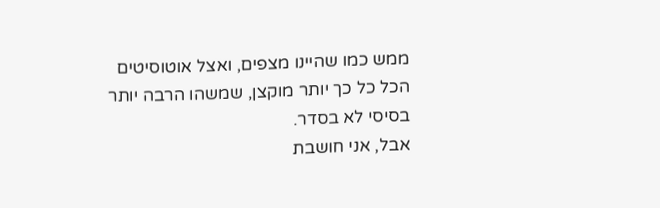ממש כמו שהיינו מצפים, ואצל אוטוסיטים הכל כל כך יותר מוקצן, שמשהו הרבה יותר בסיסי לא בסדר.
אבל, אני חושבת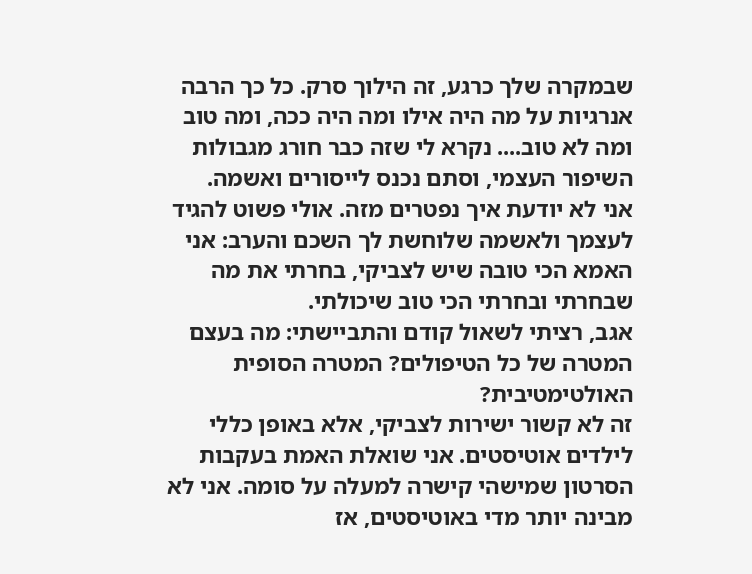שבמקרה שלך כרגע, זה הילוך סרק. כל כך הרבה אנרגיות על מה היה אילו ומה היה ככה, ומה טוב ומה לא טוב.... נקרא לי שזה כבר חורג מגבולות השיפור העצמי, וסתם נכנס לייסורים ואשמה.
אני לא יודעת איך נפטרים מזה. אולי פשוט להגיד לעצמך ולאשמה שלוחשת לך השכם והערב: אני האמא הכי טובה שיש לצביקי, בחרתי את מה שבחרתי ובחרתי הכי טוב שיכולתי.
אגב, רציתי לשאול קודם והתביישתי: מה בעצם המטרה של כל הטיפולים? המטרה הסופית האולטימטיבית?
זה לא קשור ישירות לצביקי, אלא באופן כללי לילדים אוטיסטים. אני שואלת האמת בעקבות הסרטון שמישהי קישרה למעלה על סומה. אני לא מבינה יותר מדי באוטיסטים, אז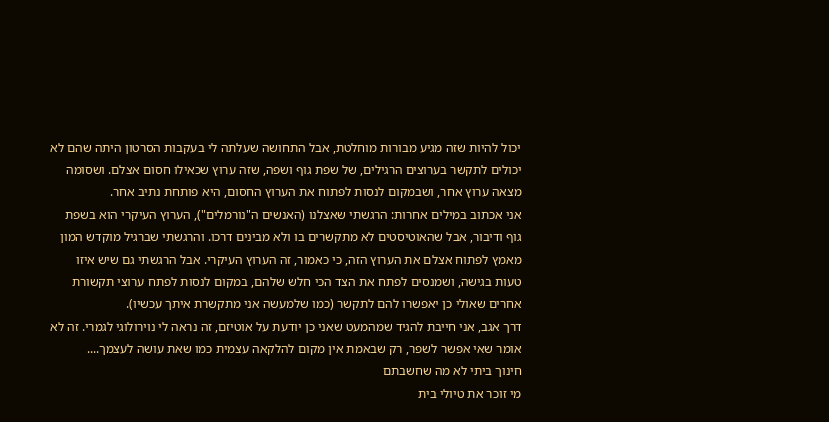יכול להיות שזה מגיע מבורות מוחלטת, אבל התחושה שעלתה לי בעקבות הסרטון היתה שהם לא יכולים לתקשר בערוצים הרגילים, של שפת גוף ושפה, שזה ערוץ שכאילו חסום אצלם. ושסומה מצאה ערוץ אחר, ושבמקום לנסות לפתוח את הערוץ החסום, היא פותחת נתיב אחר.
אני אכתוב במילים אחרות: הרגשתי שאצלנו (האנשים ה"נורמלים"), הערוץ העיקרי הוא בשפת גוף ודיבור, אבל שהאוטיסטים לא מתקשרים בו ולא מבינים דרכו. והרגשתי שברגיל מוקדש המון מאמץ לפתוח אצלם את הערוץ הזה, כי כאמור, זה הערוץ העיקרי. אבל הרגשתי גם שיש איזו טעות בגישה, ושמנסים לפתח את הצד הכי חלש שלהם, במקום לנסות לפתח ערוצי תקשורת אחרים שאולי כן יאפשרו להם לתקשר (כמו שלמעשה אני מתקשרת איתך עכשיו).
דרך אגב, אני חייבת להגיד שמהמעט שאני כן יודעת על אוטיזם, זה נראה לי נוירולוגי לגמרי. זה לא אומר שאי אפשר לשפר, רק שבאמת אין מקום להלקאה עצמית כמו שאת עושה לעצמך....
חינוך ביתי לא מה שחשבתם
מי זוכר את טיולי בית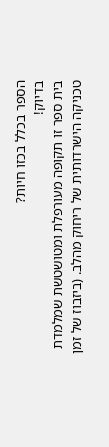הספר בכלל בכזו חיות?
בדיוק!
בית ספר זו תקופה מעורפלת ומטושטשת שמלמדת טכניקה הישרדותית של ריחוק מהלב. (ביזבוז של זמן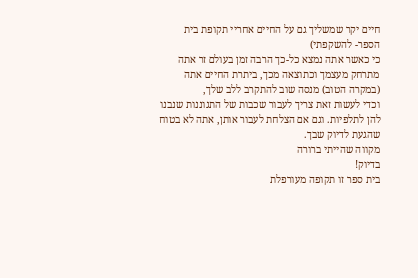חיים יקר שמשליך גם על החיים אחריי תקופת בית הספר- להשקפתי)
כי כאשר אתה נמצא כל-כך הרבה זמן בעולם זר אתה מתרחק מעצמך וכתוצאה מכך, ביתרת החיים אתה (במקרה הטוב) מנסה שוב להתקרב ללב שלך,
וכדי לעשות זאת צריך לעבור שכבות של התגוננות שנבנו להן לתלפיות. וגם אם הצלחת לעבור אותן, אתה לא בטוח שהגעת לדיוק שבך.
מקווה שהייתי ברורה
בדיוק!
בית ספר זו תקופה מעורפלת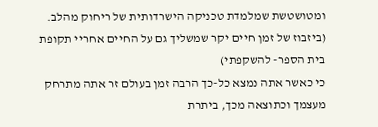ומטושטשת שמלמדת טכניקה הישרדותית של ריחוק מהלב. (ביזבוז של זמן חיים יקר שמשליך גם על החיים אחריי תקופת בית הספר- להשקפתי)
כי כאשר אתה נמצא כל-כך הרבה זמן בעולם זר אתה מתרחק מעצמך וכתוצאה מכך, ביתרת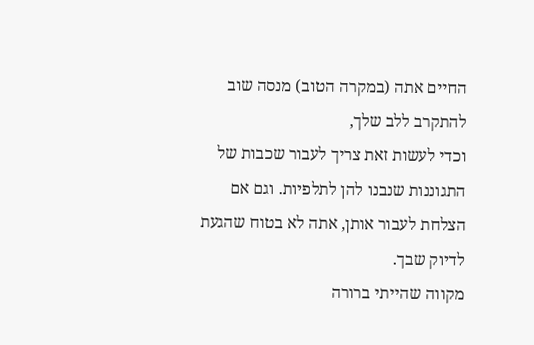החיים אתה (במקרה הטוב) מנסה שוב להתקרב ללב שלך,
וכדי לעשות זאת צריך לעבור שכבות של התגוננות שנבנו להן לתלפיות. וגם אם הצלחת לעבור אותן, אתה לא בטוח שהגעת לדיוק שבך.
מקווה שהייתי ברורה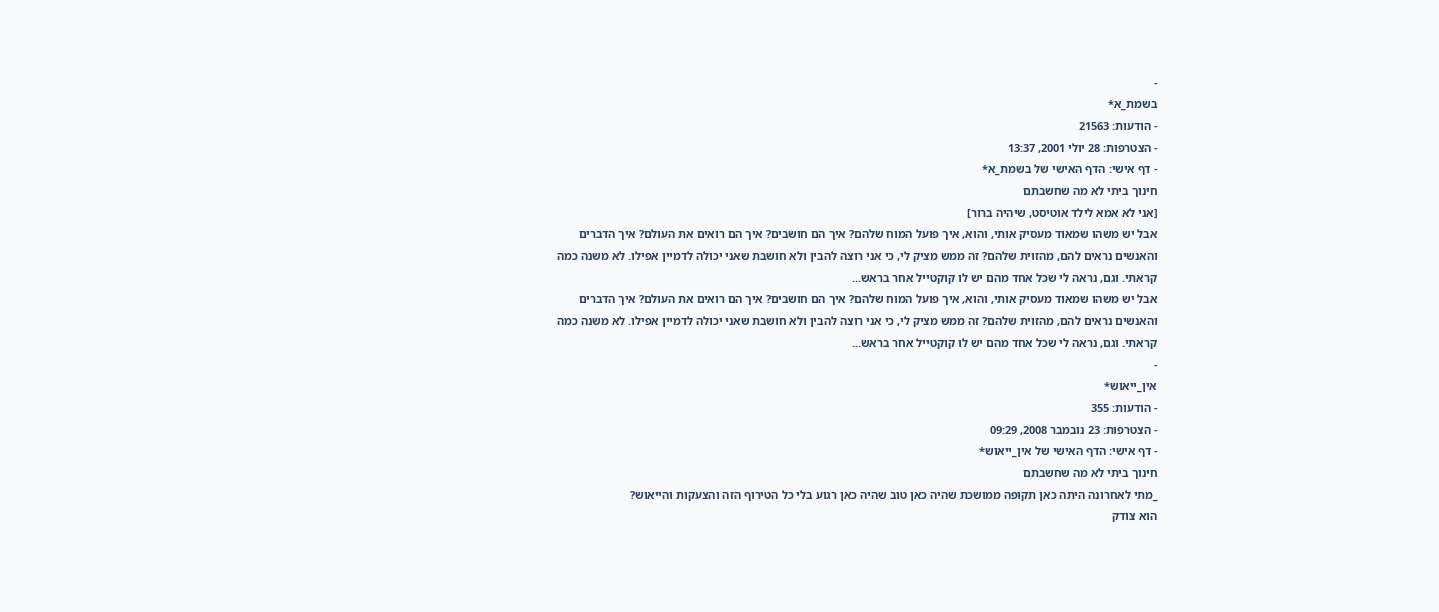-
בשמת_א*
- הודעות: 21563
- הצטרפות: 28 יולי 2001, 13:37
- דף אישי: הדף האישי של בשמת_א*
חינוך ביתי לא מה שחשבתם
[אני לא אמא לילד אוטיסט, שיהיה ברור]
אבל יש משהו שמאוד מעסיק אותי, והוא, איך פועל המוח שלהם? איך הם חושבים? איך הם רואים את העולם? איך הדברים והאנשים נראים להם, מהזוית שלהם? זה ממש מציק לי, כי אני רוצה להבין ולא חושבת שאני יכולה לדמיין אפילו. לא משנה כמה קראתי. וגם, נראה לי שכל אחד מהם יש לו קוקטייל אחר בראש...
אבל יש משהו שמאוד מעסיק אותי, והוא, איך פועל המוח שלהם? איך הם חושבים? איך הם רואים את העולם? איך הדברים והאנשים נראים להם, מהזוית שלהם? זה ממש מציק לי, כי אני רוצה להבין ולא חושבת שאני יכולה לדמיין אפילו. לא משנה כמה קראתי. וגם, נראה לי שכל אחד מהם יש לו קוקטייל אחר בראש...
-
אין_ייאוש*
- הודעות: 355
- הצטרפות: 23 נובמבר 2008, 09:29
- דף אישי: הדף האישי של אין_ייאוש*
חינוך ביתי לא מה שחשבתם
_מתי לאחרונה היתה כאן תקופה ממושכת שהיה כאן טוב שהיה כאן רגוע בלי כל הטירוף הזה והצעקות והייאוש?
הוא צודק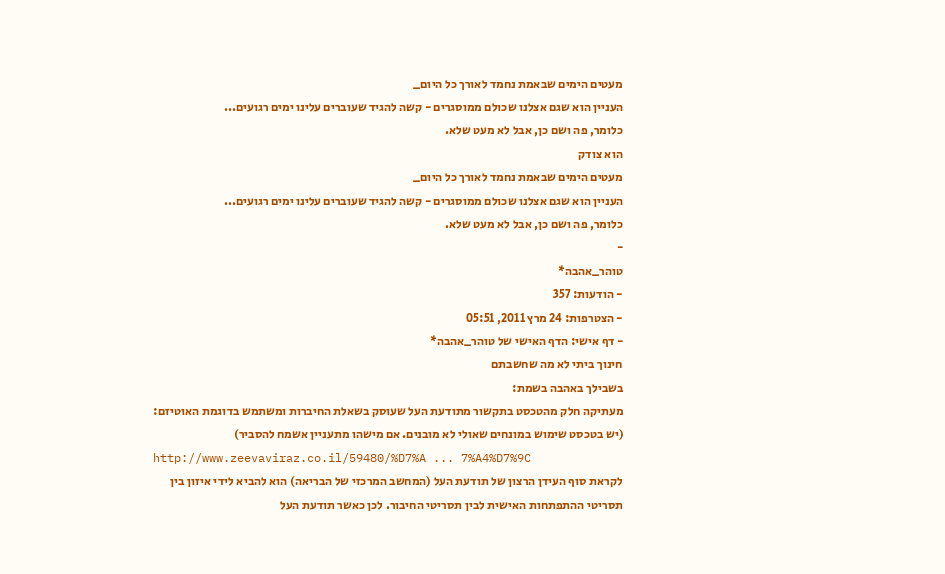מעטים הימים שבאמת נחמד לאורך כל היום_
העניין הוא שגם אצלנו שכולם ממוסגרים - קשה להגיד שעוברים עלינו ימים רגועים...
כלומר, פה ושם כן, אבל לא מעט שלא.
הוא צודק
מעטים הימים שבאמת נחמד לאורך כל היום_
העניין הוא שגם אצלנו שכולם ממוסגרים - קשה להגיד שעוברים עלינו ימים רגועים...
כלומר, פה ושם כן, אבל לא מעט שלא.
-
טוהר_אהבה*
- הודעות: 357
- הצטרפות: 24 מרץ 2011, 05:51
- דף אישי: הדף האישי של טוהר_אהבה*
חינוך ביתי לא מה שחשבתם
בשבילך באהבה בשמת:
מעתיקה חלק מהטכסט בתקשור מתודעת העל שעוסק בשאלת החיברות ומשתמש בדוגמת האוטיזם: (יש בטכסט שימוש במונחים שאולי לא מובנים. אם מישהו מתעניין אשמח להסביר)
http://www.zeevaviraz.co.il/59480/%D7%A ... 7%A4%D7%9C
לקראת סוף העידן הרצון של תודעת העל (המחשב המרכזי של הבריאה) הוא להביא לידי איזון בין תסריטי ההתפתחות האישית לבין תסריטי החיבור. לכן כאשר תודעת העל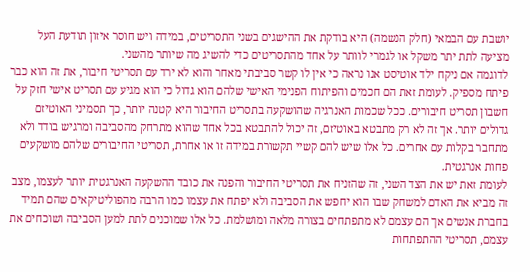יושבת עם הבמאי (חלק הנשמה) היא בודקת את ההישגים בשני התסריטים, במידה ויש חוסר איזון תודעת העל מציעה לתת יתר משקל או לגמרי לוותר על אחד מהתסריטים כדי להשיג מה שיותר מהשני.
לדוגמה אם ניקח ילד אוטיסט אנו נראה כי אין לו קשר סביבתי מאחר והוא לא ירד עם תסריטי חיבור, את זה הוא כבר פיתח מספיק. לעומת זאת הם חכמים והפיתוח הפנימי האישי שלהם הוא גדול כי הוא מגיע עם תסריט אישי חזק על חשבון תסריט חיבורים. ככל שכמות האנרגיה שהושקעה בתסריט החיבור היא קטנה יותר, כך תסמיני האוטיזם גדולים יותר. אך זה לא רק מתבטא באוטיזם, זה יכול להתבטא בכל אחד שהוא מתרחק מהסביבה ומרגיש בודד ולא מתחבר בקלות עם אחרים. כל אלו שיש להם קשיי תקשורת במידה זו או אחרת, תסריטי החיבורים שלהם מושקעים פחות אנרגטית.
לעומת זאת יש את הצד השני, זה שהזניח את תסריטי החיבור והפנה את כובד ההשקעה האנרגטית יותר לעצמו, מצב זה מביא את האדם למשחק שבו הוא יחפש את הסביבה ולא יפתח את עצמו כמו הרבה מהפוליטיקאים שהם תמיד בחברת אנשים אך הם עצמם לא מתפתחים בצורה מלאה ומושלמת. כל אלו שמוכנים לתת למען הסביבה ושוכחים את עצמם, תסריטי ההתפתחות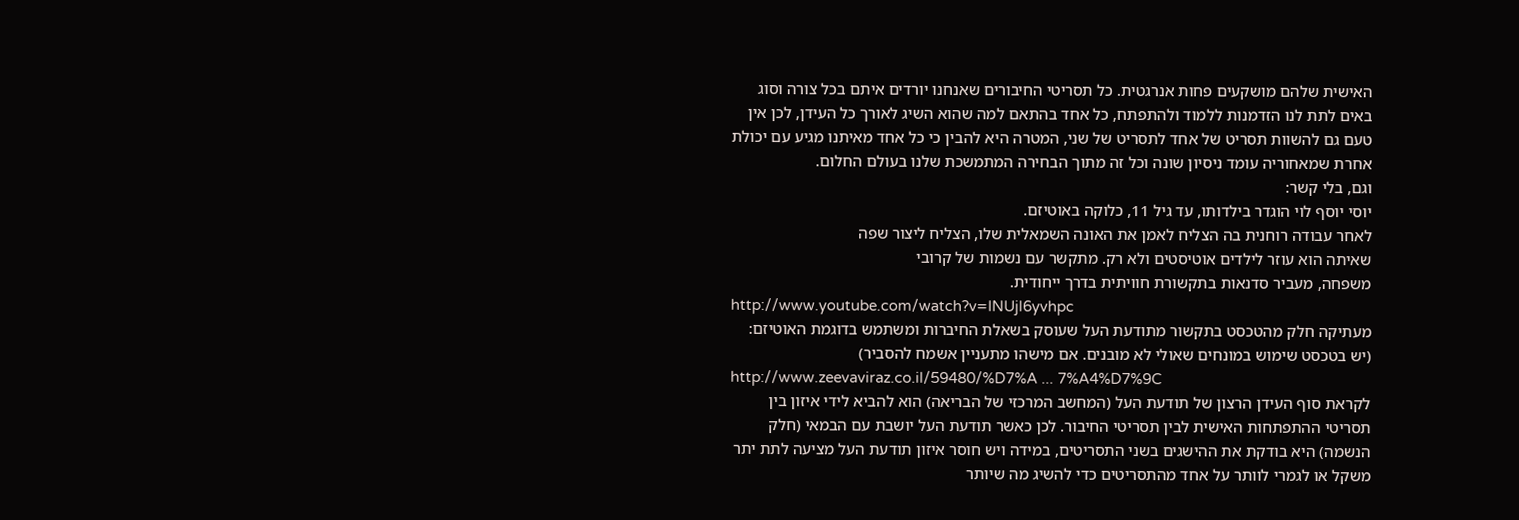האישית שלהם מושקעים פחות אנרגטית. כל תסריטי החיבורים שאנחנו יורדים איתם בכל צורה וסוג באים לתת לנו הזדמנות ללמוד ולהתפתח, כל אחד בהתאם למה שהוא השיג לאורך כל העידן, לכן אין טעם גם להשוות תסריט של אחד לתסריט של שני, המטרה היא להבין כי כל אחד מאיתנו מגיע עם יכולת אחרת שמאחוריה עומד ניסיון שונה וכל זה מתוך הבחירה המתמשכת שלנו בעולם החלום.
וגם, בלי קשר:
יוסי יוסף לוי הוגדר בילדותו, עד גיל 11, כלוקה באוטיזם.
לאחר עבודה רוחנית בה הצליח לאמן את האונה השמאלית שלו, הצליח ליצור שפה
שאיתה הוא עוזר לילדים אוטיסטים ולא רק. מתקשר עם נשמות של קרובי
משפחה, מעביר סדנאות בתקשורת חוויתית בדרך ייחודית.
http://www.youtube.com/watch?v=INUjl6yvhpc
מעתיקה חלק מהטכסט בתקשור מתודעת העל שעוסק בשאלת החיברות ומשתמש בדוגמת האוטיזם: (יש בטכסט שימוש במונחים שאולי לא מובנים. אם מישהו מתעניין אשמח להסביר)
http://www.zeevaviraz.co.il/59480/%D7%A ... 7%A4%D7%9C
לקראת סוף העידן הרצון של תודעת העל (המחשב המרכזי של הבריאה) הוא להביא לידי איזון בין תסריטי ההתפתחות האישית לבין תסריטי החיבור. לכן כאשר תודעת העל יושבת עם הבמאי (חלק הנשמה) היא בודקת את ההישגים בשני התסריטים, במידה ויש חוסר איזון תודעת העל מציעה לתת יתר משקל או לגמרי לוותר על אחד מהתסריטים כדי להשיג מה שיותר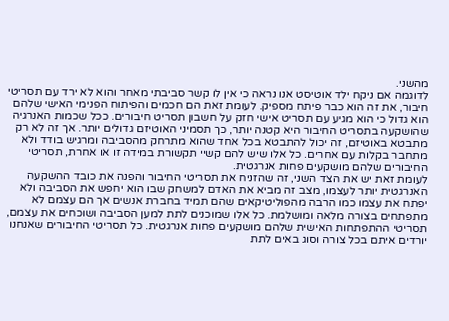מהשני.
לדוגמה אם ניקח ילד אוטיסט אנו נראה כי אין לו קשר סביבתי מאחר והוא לא ירד עם תסריטי חיבור, את זה הוא כבר פיתח מספיק. לעומת זאת הם חכמים והפיתוח הפנימי האישי שלהם הוא גדול כי הוא מגיע עם תסריט אישי חזק על חשבון תסריט חיבורים. ככל שכמות האנרגיה שהושקעה בתסריט החיבור היא קטנה יותר, כך תסמיני האוטיזם גדולים יותר. אך זה לא רק מתבטא באוטיזם, זה יכול להתבטא בכל אחד שהוא מתרחק מהסביבה ומרגיש בודד ולא מתחבר בקלות עם אחרים. כל אלו שיש להם קשיי תקשורת במידה זו או אחרת, תסריטי החיבורים שלהם מושקעים פחות אנרגטית.
לעומת זאת יש את הצד השני, זה שהזניח את תסריטי החיבור והפנה את כובד ההשקעה האנרגטית יותר לעצמו, מצב זה מביא את האדם למשחק שבו הוא יחפש את הסביבה ולא יפתח את עצמו כמו הרבה מהפוליטיקאים שהם תמיד בחברת אנשים אך הם עצמם לא מתפתחים בצורה מלאה ומושלמת. כל אלו שמוכנים לתת למען הסביבה ושוכחים את עצמם, תסריטי ההתפתחות האישית שלהם מושקעים פחות אנרגטית. כל תסריטי החיבורים שאנחנו יורדים איתם בכל צורה וסוג באים לתת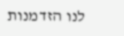לנו הזדמנות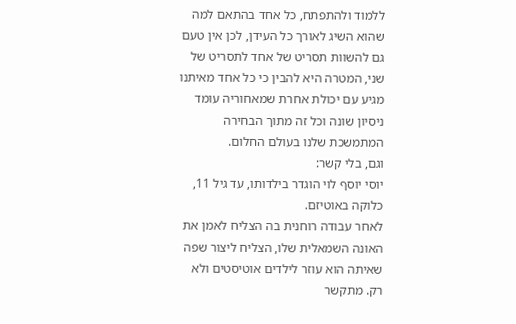ללמוד ולהתפתח, כל אחד בהתאם למה שהוא השיג לאורך כל העידן, לכן אין טעם גם להשוות תסריט של אחד לתסריט של שני, המטרה היא להבין כי כל אחד מאיתנו מגיע עם יכולת אחרת שמאחוריה עומד ניסיון שונה וכל זה מתוך הבחירה המתמשכת שלנו בעולם החלום.
וגם, בלי קשר:
יוסי יוסף לוי הוגדר בילדותו, עד גיל 11, כלוקה באוטיזם.
לאחר עבודה רוחנית בה הצליח לאמן את האונה השמאלית שלו, הצליח ליצור שפה
שאיתה הוא עוזר לילדים אוטיסטים ולא רק. מתקשר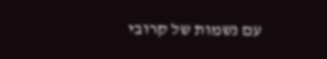עם נשמות של קרובי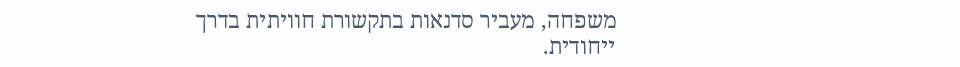משפחה, מעביר סדנאות בתקשורת חוויתית בדרך ייחודית.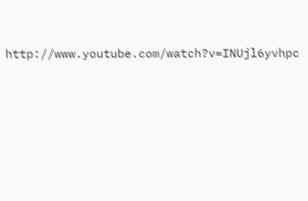http://www.youtube.com/watch?v=INUjl6yvhpc